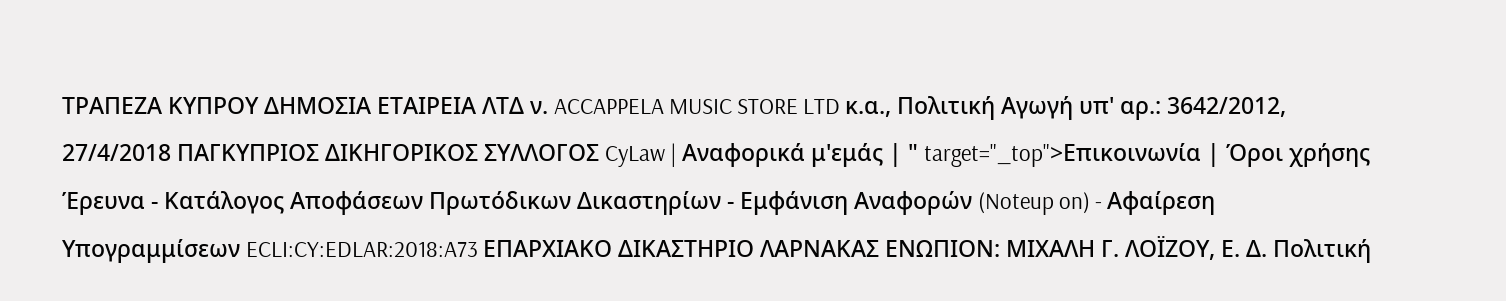ΤΡΑΠΕΖΑ ΚΥΠΡΟΥ ΔΗΜΟΣΙΑ ΕΤΑΙΡΕΙΑ ΛΤΔ ν. ACCAPPELA MUSIC STORE LTD κ.α., Πολιτική Αγωγή υπ' αρ.: 3642/2012, 27/4/2018 ΠΑΓΚΥΠΡΙΟΣ ΔΙΚΗΓΟΡΙΚΟΣ ΣΥΛΛΟΓΟΣ CyLaw | Αναφορικά μ'εμάς | " target="_top">Επικοινωνία | Όροι χρήσης Έρευνα - Κατάλογος Αποφάσεων Πρωτόδικων Δικαστηρίων - Εμφάνιση Αναφορών (Noteup on) - Αφαίρεση Υπογραμμίσεων ECLI:CY:EDLAR:2018:A73 ΕΠΑΡΧΙΑΚΟ ΔΙΚΑΣΤΗΡΙΟ ΛΑΡΝΑΚΑΣ ΕΝΩΠΙΟΝ: ΜΙΧΑΛΗ Γ. ΛΟΪΖΟΥ, Ε. Δ. Πολιτική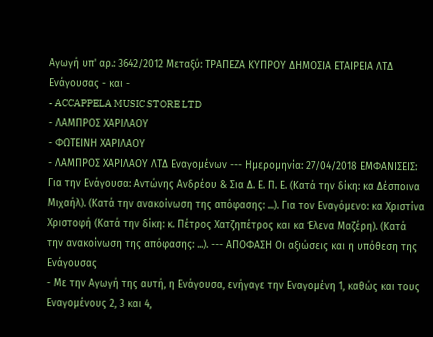Αγωγή υπ' αρ.: 3642/2012 Μεταξύ: ΤΡΑΠΕΖΑ ΚΥΠΡΟΥ ΔΗΜΟΣΙΑ ΕΤΑΙΡΕΙΑ ΛΤΔ Ενάγουσας - και -
- ACCAPPELA MUSIC STORE LTD
- ΛΑΜΠΡΟΣ ΧΑΡΙΛΑΟΥ
- ΦΩΤΕΙΝΗ ΧΑΡΙΛΑΟΥ
- ΛΑΜΠΡΟΣ ΧΑΡΙΛΑΟΥ ΛΤΔ Εναγομένων --- Ημερομηνία: 27/04/2018 ΕΜΦΑΝΙΣΕΙΣ: Για την Ενάγουσα: Αντώνης Ανδρέου & Σια Δ. Ε. Π. Ε. (Κατά την δίκη: κα Δέσποινα Μιχαήλ). (Κατά την ανακοίνωση της απόφασης: ...). Για τον Εναγόμενο: κα Χριστίνα Χριστοφή (Κατά την δίκη: κ. Πέτρος Χατζηπέτρος και κα Έλενα Μαζέρη). (Κατά την ανακοίνωση της απόφασης: ...). --- ΑΠΟΦΑΣΗ Οι αξιώσεις και η υπόθεση της Ενάγουσας
- Με την Αγωγή της αυτή, η Ενάγουσα, ενήγαγε την Εναγομένη 1, καθώς και τους Εναγομένους 2, 3 και 4,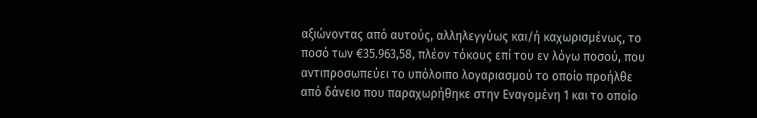αξιώνοντας από αυτούς, αλληλεγγύως και/ή καχωρισμένως, το ποσό των €35.963,58, πλέον τόκους επί του εν λόγω ποσού, που αντιπροσωπεύει το υπόλοιπο λογαριασμού το οποίο προήλθε από δάνειο που παραχωρήθηκε στην Εναγομένη 1 και το οποίο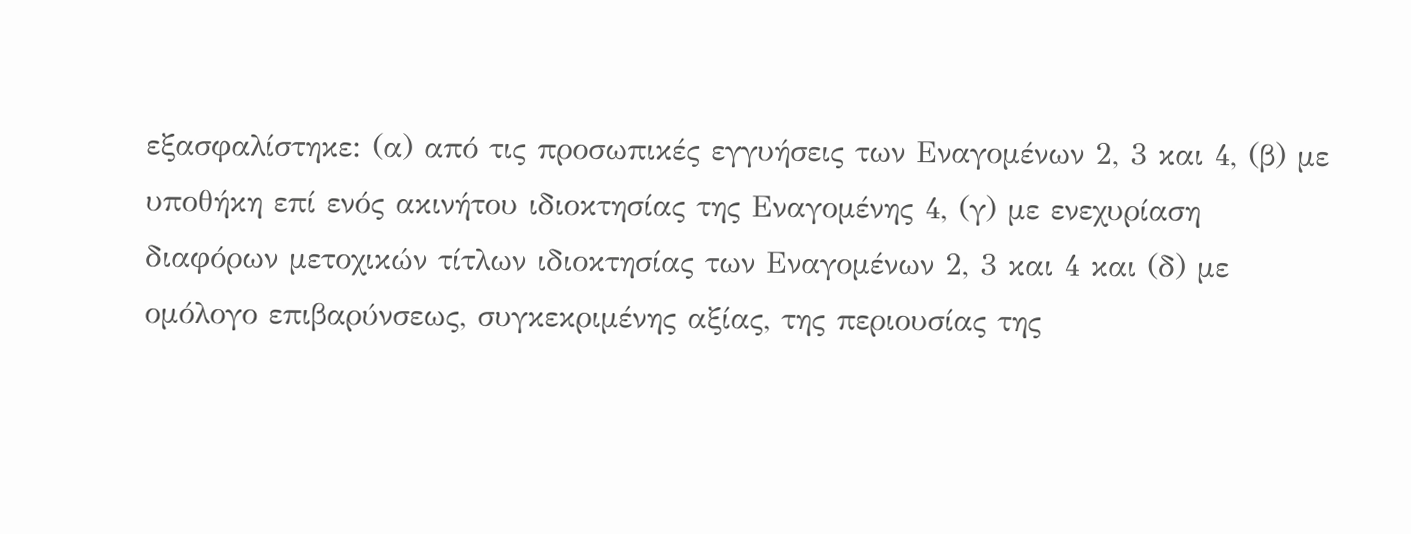εξασφαλίστηκε: (α) από τις προσωπικές εγγυήσεις των Εναγομένων 2, 3 και 4, (β) με υποθήκη επί ενός ακινήτου ιδιοκτησίας της Εναγομένης 4, (γ) με ενεχυρίαση διαφόρων μετοχικών τίτλων ιδιοκτησίας των Εναγομένων 2, 3 και 4 και (δ) με ομόλογο επιβαρύνσεως, συγκεκριμένης αξίας, της περιουσίας της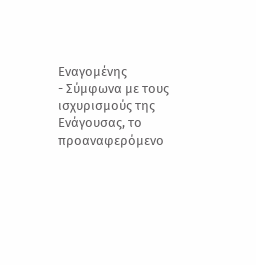Εναγομένης
- Σύμφωνα με τους ισχυρισμούς της Ενάγουσας, το προαναφερόμενο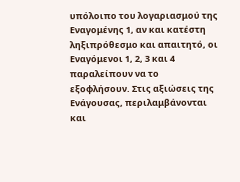υπόλοιπο του λογαριασμού της Εναγομένης 1, αν και κατέστη ληξιπρόθεσμο και απαιτητό, οι Εναγόμενοι 1, 2, 3 και 4 παραλείπουν να το εξοφλήσουν. Στις αξιώσεις της Ενάγουσας, περιλαμβάνονται και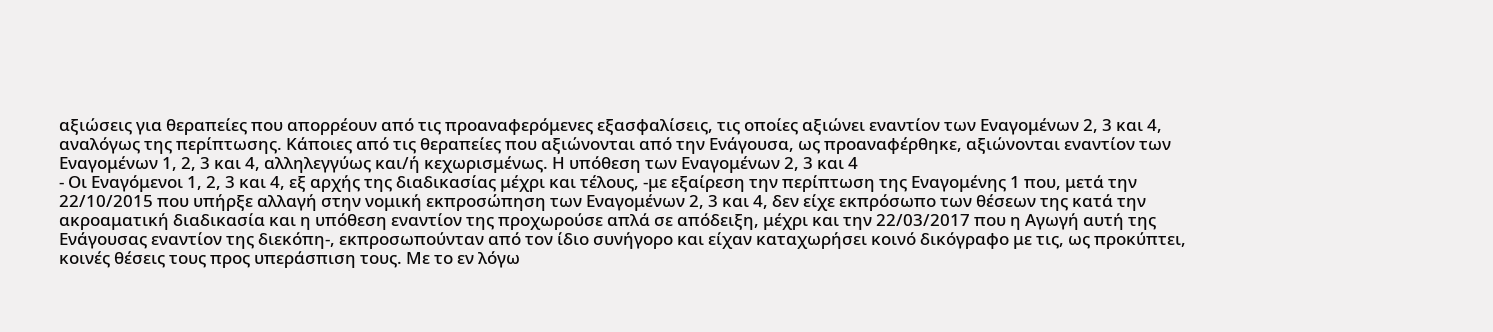αξιώσεις για θεραπείες που απορρέουν από τις προαναφερόμενες εξασφαλίσεις, τις οποίες αξιώνει εναντίον των Εναγομένων 2, 3 και 4, αναλόγως της περίπτωσης. Κάποιες από τις θεραπείες που αξιώνονται από την Ενάγουσα, ως προαναφέρθηκε, αξιώνονται εναντίον των Εναγομένων 1, 2, 3 και 4, αλληλεγγύως και/ή κεχωρισμένως. Η υπόθεση των Εναγομένων 2, 3 και 4
- Οι Εναγόμενοι 1, 2, 3 και 4, εξ αρχής της διαδικασίας μέχρι και τέλους, -με εξαίρεση την περίπτωση της Εναγομένης 1 που, μετά την 22/10/2015 που υπήρξε αλλαγή στην νομική εκπροσώπηση των Εναγομένων 2, 3 και 4, δεν είχε εκπρόσωπο των θέσεων της κατά την ακροαματική διαδικασία και η υπόθεση εναντίον της προχωρούσε απλά σε απόδειξη, μέχρι και την 22/03/2017 που η Αγωγή αυτή της Ενάγουσας εναντίον της διεκόπη-, εκπροσωπούνταν από τον ίδιο συνήγορο και είχαν καταχωρήσει κοινό δικόγραφο με τις, ως προκύπτει, κοινές θέσεις τους προς υπεράσπιση τους. Με το εν λόγω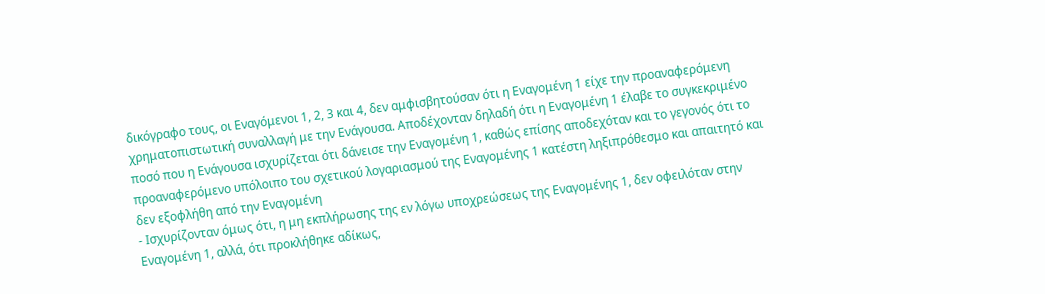δικόγραφο τους, οι Εναγόμενοι 1, 2, 3 και 4, δεν αμφισβητούσαν ότι η Εναγομένη 1 είχε την προαναφερόμενη χρηματοπιστωτική συναλλαγή με την Ενάγουσα. Αποδέχονταν δηλαδή ότι η Εναγομένη 1 έλαβε το συγκεκριμένο ποσό που η Ενάγουσα ισχυρίζεται ότι δάνεισε την Εναγομένη 1, καθώς επίσης αποδεχόταν και το γεγονός ότι το προαναφερόμενο υπόλοιπο του σχετικού λογαριασμού της Εναγομένης 1 κατέστη ληξιπρόθεσμο και απαιτητό και δεν εξοφλήθη από την Εναγομένη
- Ισχυρίζονταν όμως ότι, η μη εκπλήρωσης της εν λόγω υποχρεώσεως της Εναγομένης 1, δεν οφειλόταν στην Εναγομένη 1, αλλά, ότι προκλήθηκε αδίκως,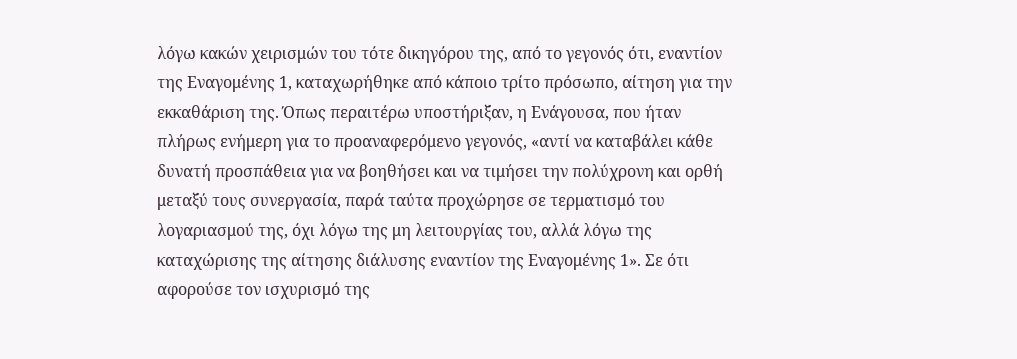λόγω κακών χειρισμών του τότε δικηγόρου της, από το γεγονός ότι, εναντίον της Εναγομένης 1, καταχωρήθηκε από κάποιο τρίτο πρόσωπο, αίτηση για την εκκαθάριση της. Όπως περαιτέρω υποστήριξαν, η Ενάγουσα, που ήταν πλήρως ενήμερη για το προαναφερόμενο γεγονός, «αντί να καταβάλει κάθε δυνατή προσπάθεια για να βοηθήσει και να τιμήσει την πολύχρονη και ορθή μεταξύ τους συνεργασία, παρά ταύτα προχώρησε σε τερματισμό του λογαριασμού της, όχι λόγω της μη λειτουργίας του, αλλά λόγω της καταχώρισης της αίτησης διάλυσης εναντίον της Εναγομένης 1». Σε ότι αφορούσε τον ισχυρισμό της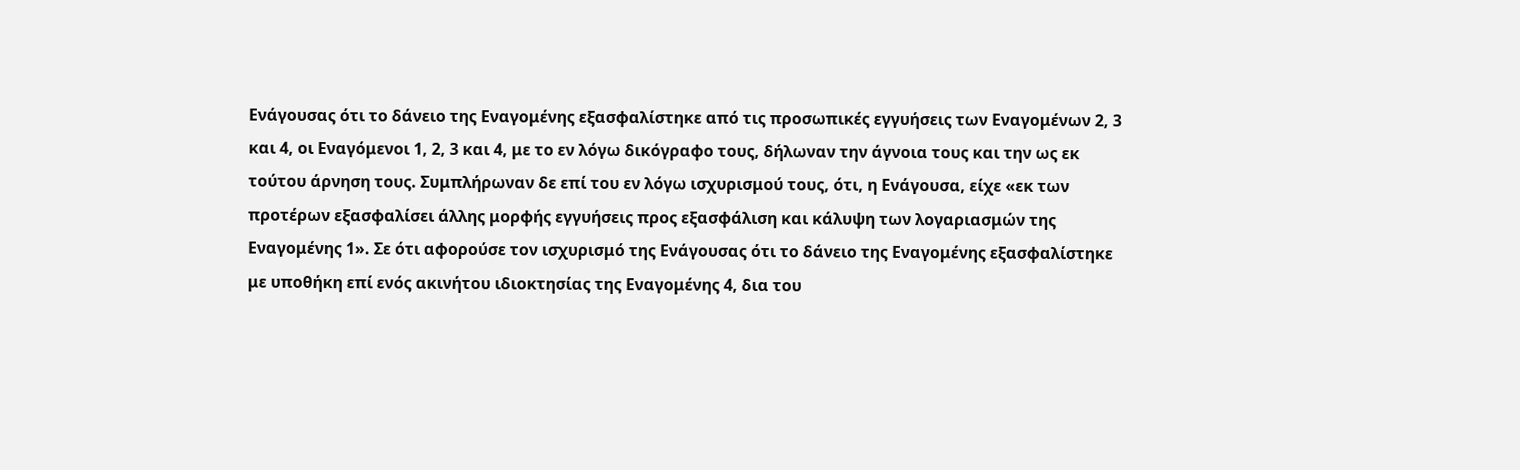Ενάγουσας ότι το δάνειο της Εναγομένης εξασφαλίστηκε από τις προσωπικές εγγυήσεις των Εναγομένων 2, 3 και 4, οι Εναγόμενοι 1, 2, 3 και 4, με το εν λόγω δικόγραφο τους, δήλωναν την άγνοια τους και την ως εκ τούτου άρνηση τους. Συμπλήρωναν δε επί του εν λόγω ισχυρισμού τους, ότι, η Ενάγουσα, είχε «εκ των προτέρων εξασφαλίσει άλλης μορφής εγγυήσεις προς εξασφάλιση και κάλυψη των λογαριασμών της Εναγομένης 1». Σε ότι αφορούσε τον ισχυρισμό της Ενάγουσας ότι το δάνειο της Εναγομένης εξασφαλίστηκε με υποθήκη επί ενός ακινήτου ιδιοκτησίας της Εναγομένης 4, δια του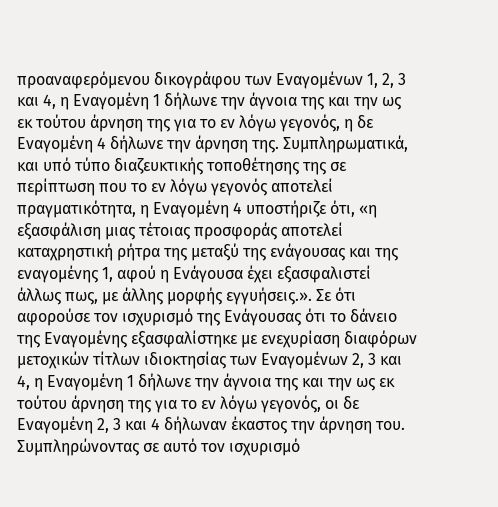προαναφερόμενου δικογράφου των Εναγομένων 1, 2, 3 και 4, η Εναγομένη 1 δήλωνε την άγνοια της και την ως εκ τούτου άρνηση της για το εν λόγω γεγονός, η δε Εναγομένη 4 δήλωνε την άρνηση της. Συμπληρωματικά, και υπό τύπο διαζευκτικής τοποθέτησης της σε περίπτωση που το εν λόγω γεγονός αποτελεί πραγματικότητα, η Εναγομένη 4 υποστήριζε ότι, «η εξασφάλιση μιας τέτοιας προσφοράς αποτελεί καταχρηστική ρήτρα της μεταξύ της ενάγουσας και της εναγομένης 1, αφού η Ενάγουσα έχει εξασφαλιστεί άλλως πως, με άλλης μορφής εγγυήσεις.». Σε ότι αφορούσε τον ισχυρισμό της Ενάγουσας ότι το δάνειο της Εναγομένης εξασφαλίστηκε με ενεχυρίαση διαφόρων μετοχικών τίτλων ιδιοκτησίας των Εναγομένων 2, 3 και 4, η Εναγομένη 1 δήλωνε την άγνοια της και την ως εκ τούτου άρνηση της για το εν λόγω γεγονός, οι δε Εναγομένη 2, 3 και 4 δήλωναν έκαστος την άρνηση του. Συμπληρώνοντας σε αυτό τον ισχυρισμό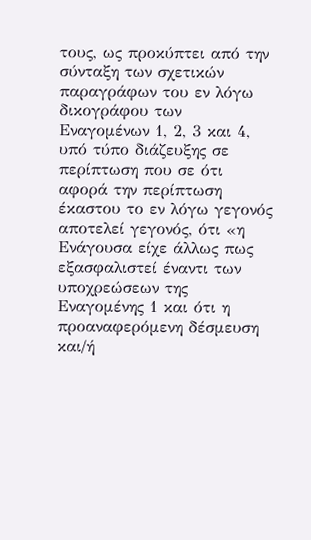τους, ως προκύπτει από την σύνταξη των σχετικών παραγράφων του εν λόγω δικογράφου των Εναγομένων 1, 2, 3 και 4, υπό τύπο διάζευξης σε περίπτωση που σε ότι αφορά την περίπτωση έκαστου το εν λόγω γεγονός αποτελεί γεγονός, ότι «η Ενάγουσα είχε άλλως πως εξασφαλιστεί έναντι των υποχρεώσεων της Εναγομένης 1 και ότι η προαναφερόμενη δέσμευση και/ή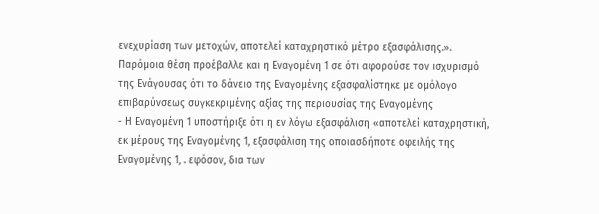ενεχυρίαση των μετοχών, αποτελεί καταχρηστικό μέτρο εξασφάλισης.». Παρόμοια θέση προέβαλλε και η Εναγομένη 1 σε ότι αφορούσε τον ισχυρισμό της Ενάγουσας ότι το δάνειο της Εναγομένης εξασφαλίστηκε με ομόλογο επιβαρύνσεως συγκεκριμένης αξίας της περιουσίας της Εναγομένης
- Η Εναγομένη 1 υποστήριξε ότι η εν λόγω εξασφάλιση «αποτελεί καταχρηστική, εκ μέρους της Εναγομένης 1, εξασφάλιση της οποιασδήποτε οφειλής της Εναγομένης 1, . εφόσον, δια των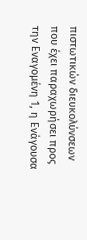πιστωτικών διευκολύνσεων που έχει παραχωρήσει προς την Εναγομένη 1, η Ενάγουσα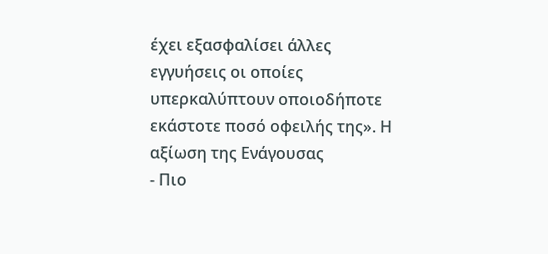έχει εξασφαλίσει άλλες εγγυήσεις οι οποίες υπερκαλύπτουν οποιοδήποτε εκάστοτε ποσό οφειλής της». Η αξίωση της Ενάγουσας
- Πιο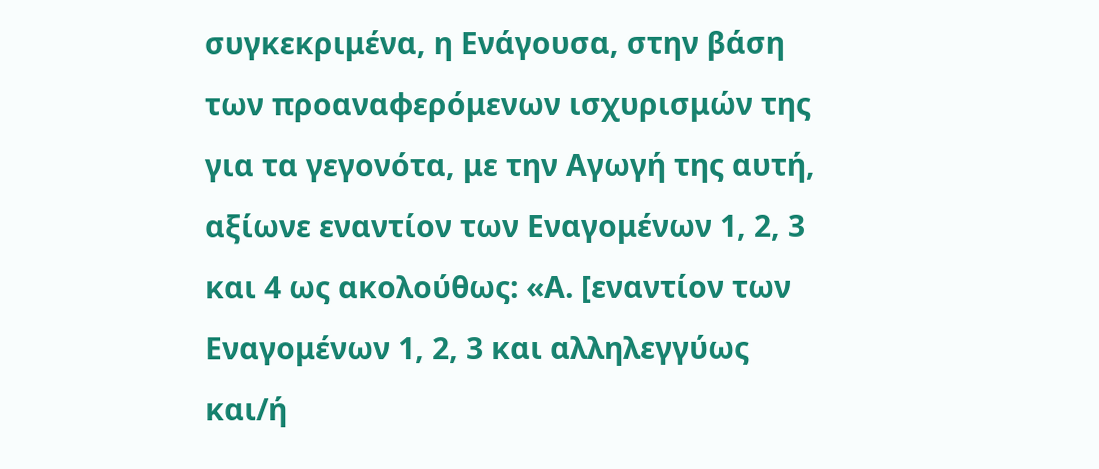συγκεκριμένα, η Ενάγουσα, στην βάση των προαναφερόμενων ισχυρισμών της για τα γεγονότα, με την Αγωγή της αυτή, αξίωνε εναντίον των Εναγομένων 1, 2, 3 και 4 ως ακολούθως: «Α. [εναντίον των Εναγομένων 1, 2, 3 και αλληλεγγύως και/ή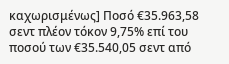καχωρισμένως] Ποσό €35.963,58 σεντ πλέον τόκον 9,75% επί του ποσού των €35.540,05 σεντ από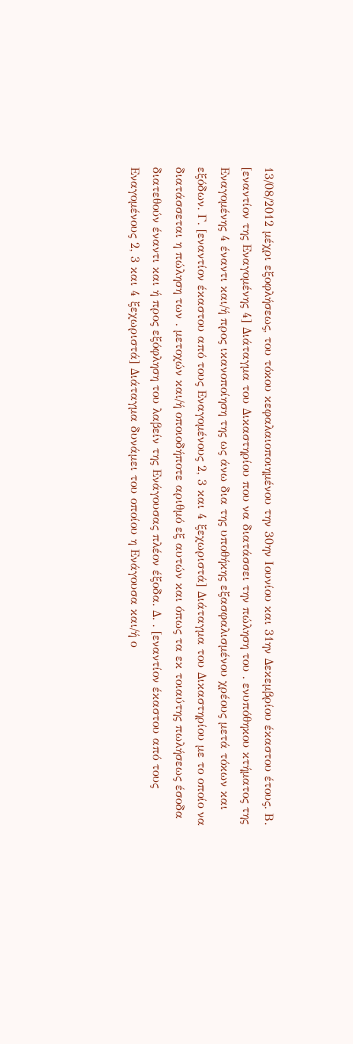13/08/2012 μέχρι εξοφλήσεως, του τόκου κεφαλαιοποιημένου την 30ην Ιουνίου και 31ην Δεκεμβρίου έκαστου έτους. Β. [εναντίον της Εναγομένης 4] Διάταγμα του Δικαστηρίου που να διατάσσει την πώληση του . ενυπόθηκου κτήματος της Εναγομένης 4 έναντι και/ή προς ικανοποίηση της ως άνω δια της υποθήκης εξασφαλισμένου χρέους μετά τόκων και εξόδων. Γ. [εναντίον έκαστου από τους Εναγομένους 2, 3 και 4 ξεχωριστά] Διάταγμα του Δικαστηρίου με το οποίο να διατάσσεται η πώληση των . μετοχών και/ή οποιοδήποτε αριθμό εξ αυτών και όπως τα εκ τοιαύτης πωλήσεως έσοδα διατεθούν έναντι και ή προς εξόφληση του λαβείν της Ενάγουσας πλέον έξοδα. Δ. . [εναντίον έκαστου από τους Εναγομένους 2, 3 και 4 ξεχωριστά] Διάταγμα δυνάμει του οποίου η Ενάγουσα και/ή ο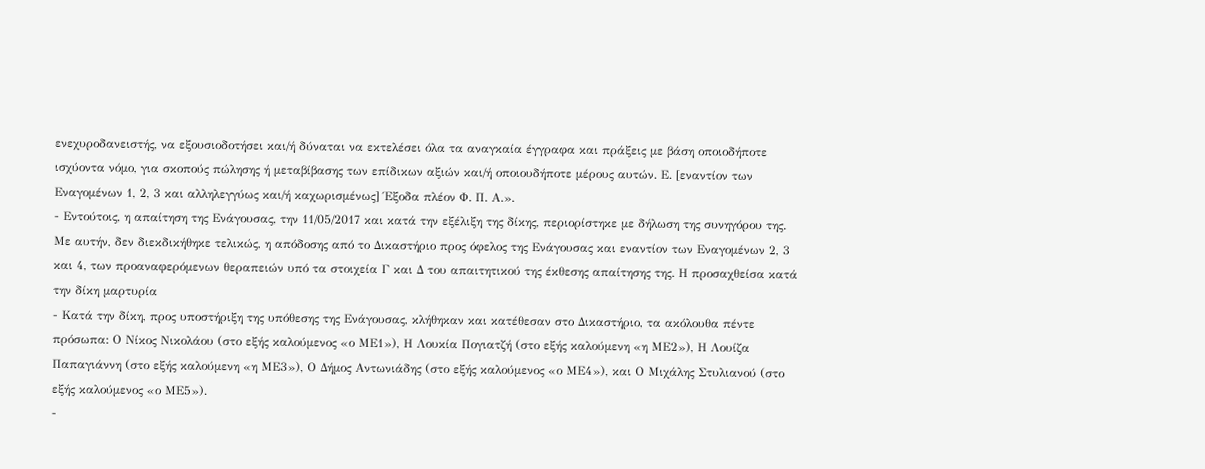ενεχυροδανειστής, να εξουσιοδοτήσει και/ή δύναται να εκτελέσει όλα τα αναγκαία έγγραφα και πράξεις με βάση οποιοδήποτε ισχύοντα νόμο, για σκοπούς πώλησης ή μεταβίβασης των επίδικων αξιών και/ή οποιουδήποτε μέρους αυτών. Ε. [εναντίον των Εναγομένων 1, 2, 3 και αλληλεγγύως και/ή καχωρισμένως] Έξοδα πλέον Φ. Π. Α.».
- Εντούτοις, η απαίτηση της Ενάγουσας, την 11/05/2017 και κατά την εξέλιξη της δίκης, περιορίστηκε με δήλωση της συνηγόρου της. Με αυτήν, δεν διεκδικήθηκε τελικώς, η απόδοσης από το Δικαστήριο προς όφελος της Ενάγουσας και εναντίον των Εναγομένων 2, 3 και 4, των προαναφερόμενων θεραπειών υπό τα στοιχεία Γ και Δ του απαιτητικού της έκθεσης απαίτησης της. Η προσαχθείσα κατά την δίκη μαρτυρία
- Κατά την δίκη, προς υποστήριξη της υπόθεσης της Ενάγουσας, κλήθηκαν και κατέθεσαν στο Δικαστήριο, τα ακόλουθα πέντε πρόσωπα: Ο Νίκος Νικολάου (στο εξής καλούμενος «ο ΜΕ1»), Η Λουκία Πογιατζή (στο εξής καλούμενη «η ΜΕ2»), Η Λουίζα Παπαγιάννη (στο εξής καλούμενη «η ΜΕ3»), Ο Δήμος Αντωνιάδης (στο εξής καλούμενος «ο ΜΕ4»), και Ο Μιχάλης Στυλιανού (στο εξής καλούμενος «ο ΜΕ5»).
-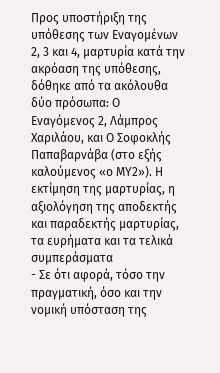Προς υποστήριξη της υπόθεσης των Εναγομένων 2, 3 και 4, μαρτυρία κατά την ακρόαση της υπόθεσης, δόθηκε από τα ακόλουθα δύο πρόσωπα: Ο Εναγόμενος 2, Λάμπρος Χαριλάου, και Ο Σοφοκλής Παπαβαρνάβα (στο εξής καλούμενος «ο ΜΥ2»). Η εκτίμηση της μαρτυρίας, η αξιολόγηση της αποδεκτής και παραδεκτής μαρτυρίας, τα ευρήματα και τα τελικά συμπεράσματα
- Σε ότι αφορά, τόσο την πραγματική, όσο και την νομική υπόσταση της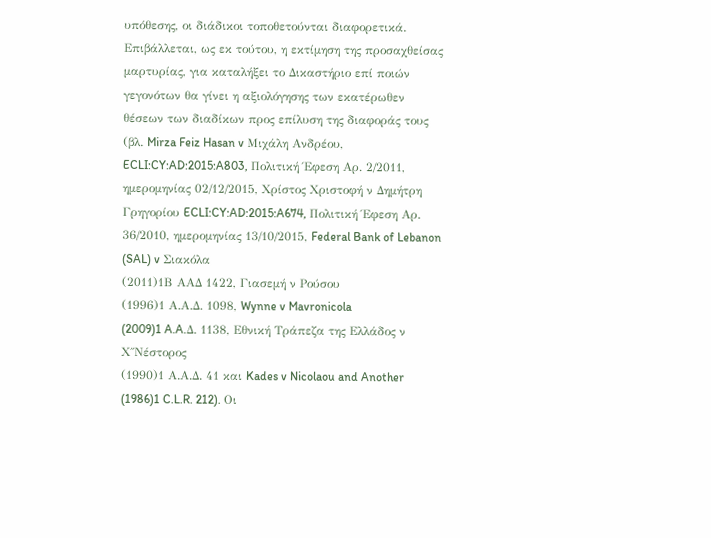υπόθεσης, οι διάδικοι τοποθετούνται διαφορετικά. Επιβάλλεται, ως εκ τούτου, η εκτίμηση της προσαχθείσας μαρτυρίας, για καταλήξει το Δικαστήριο επί ποιών γεγονότων θα γίνει η αξιολόγησης των εκατέρωθεν θέσεων των διαδίκων προς επίλυση της διαφοράς τους (βλ. Mirza Feiz Hasan v Μιχάλη Ανδρέου, ECLI:CY:AD:2015:A803, Πολιτική Έφεση Αρ. 2/2011, ημερομηνίας 02/12/2015, Χρίστος Χριστοφή ν Δημήτρη Γρηγορίου ECLI:CY:AD:2015:A674, Πολιτική Έφεση Αρ. 36/2010, ημερομηνίας 13/10/2015, Federal Bank of Lebanon (SAL) v Σιακόλα
(2011)1Β ΑΑΔ 1422, Γιασεμή ν Ρούσου
(1996)1 Α.Α.Δ. 1098, Wynne v Mavronicola
(2009)1 A.A.Δ. 1138, Εθνική Τράπεζα της Ελλάδος ν Χ΄΄Νέστορος
(1990)1 Α.Α.Δ. 41 και Kades v Nicolaou and Another
(1986)1 C.L.R. 212). Οι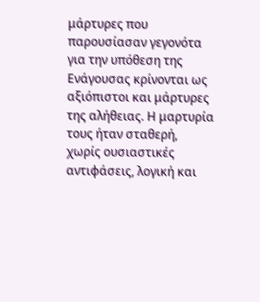μάρτυρες που παρουσίασαν γεγονότα για την υπόθεση της Ενάγουσας κρίνονται ως αξιόπιστοι και μάρτυρες της αλήθειας. Η μαρτυρία τους ήταν σταθερή, χωρίς ουσιαστικές αντιφάσεις, λογική και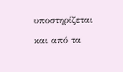υποστηρίζεται και από τα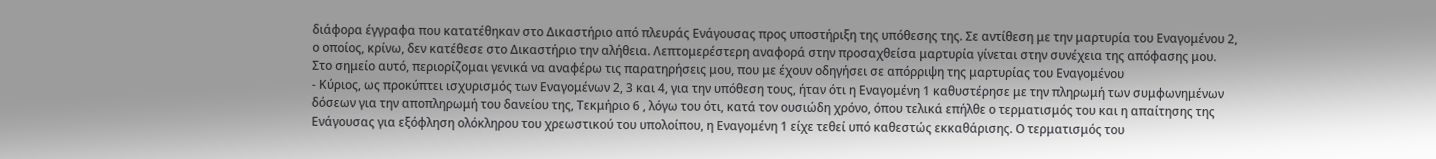διάφορα έγγραφα που κατατέθηκαν στο Δικαστήριο από πλευράς Ενάγουσας προς υποστήριξη της υπόθεσης της. Σε αντίθεση με την μαρτυρία του Εναγομένου 2, ο οποίος, κρίνω, δεν κατέθεσε στο Δικαστήριο την αλήθεια. Λεπτομερέστερη αναφορά στην προσαχθείσα μαρτυρία γίνεται στην συνέχεια της απόφασης μου. Στο σημείο αυτό, περιορίζομαι γενικά να αναφέρω τις παρατηρήσεις μου, που με έχουν οδηγήσει σε απόρριψη της μαρτυρίας του Εναγομένου
- Κύριος, ως προκύπτει ισχυρισμός των Εναγομένων 2, 3 και 4, για την υπόθεση τους, ήταν ότι η Εναγομένη 1 καθυστέρησε με την πληρωμή των συμφωνημένων δόσεων για την αποπληρωμή του δανείου της, Τεκμήριο 6 , λόγω του ότι, κατά τον ουσιώδη χρόνο, όπου τελικά επήλθε ο τερματισμός του και η απαίτησης της Ενάγουσας για εξόφληση ολόκληρου του χρεωστικού του υπολοίπου, η Εναγομένη 1 είχε τεθεί υπό καθεστώς εκκαθάρισης. Ο τερματισμός του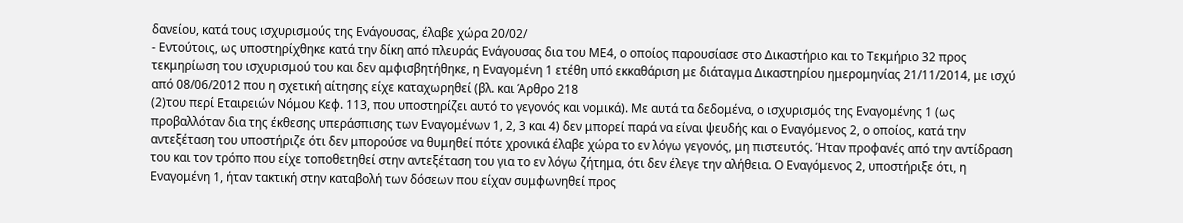δανείου, κατά τους ισχυρισμούς της Ενάγουσας, έλαβε χώρα 20/02/
- Εντούτοις, ως υποστηρίχθηκε κατά την δίκη από πλευράς Ενάγουσας δια του ΜΕ4, ο οποίος παρουσίασε στο Δικαστήριο και το Τεκμήριο 32 προς τεκμηρίωση του ισχυρισμού του και δεν αμφισβητήθηκε, η Εναγομένη 1 ετέθη υπό εκκαθάριση με διάταγμα Δικαστηρίου ημερομηνίας 21/11/2014, με ισχύ από 08/06/2012 που η σχετική αίτησης είχε καταχωρηθεί (βλ. και Άρθρο 218
(2)του περί Εταιρειών Νόμου Κεφ. 113, που υποστηρίζει αυτό το γεγονός και νομικά). Με αυτά τα δεδομένα, ο ισχυρισμός της Εναγομένης 1 (ως προβαλλόταν δια της έκθεσης υπεράσπισης των Εναγομένων 1, 2, 3 και 4) δεν μπορεί παρά να είναι ψευδής και ο Εναγόμενος 2, ο οποίος, κατά την αντεξέταση του υποστήριζε ότι δεν μπορούσε να θυμηθεί πότε χρονικά έλαβε χώρα το εν λόγω γεγονός, μη πιστευτός. Ήταν προφανές από την αντίδραση του και τον τρόπο που είχε τοποθετηθεί στην αντεξέταση του για το εν λόγω ζήτημα, ότι δεν έλεγε την αλήθεια. Ο Εναγόμενος 2, υποστήριξε ότι, η Εναγομένη 1, ήταν τακτική στην καταβολή των δόσεων που είχαν συμφωνηθεί προς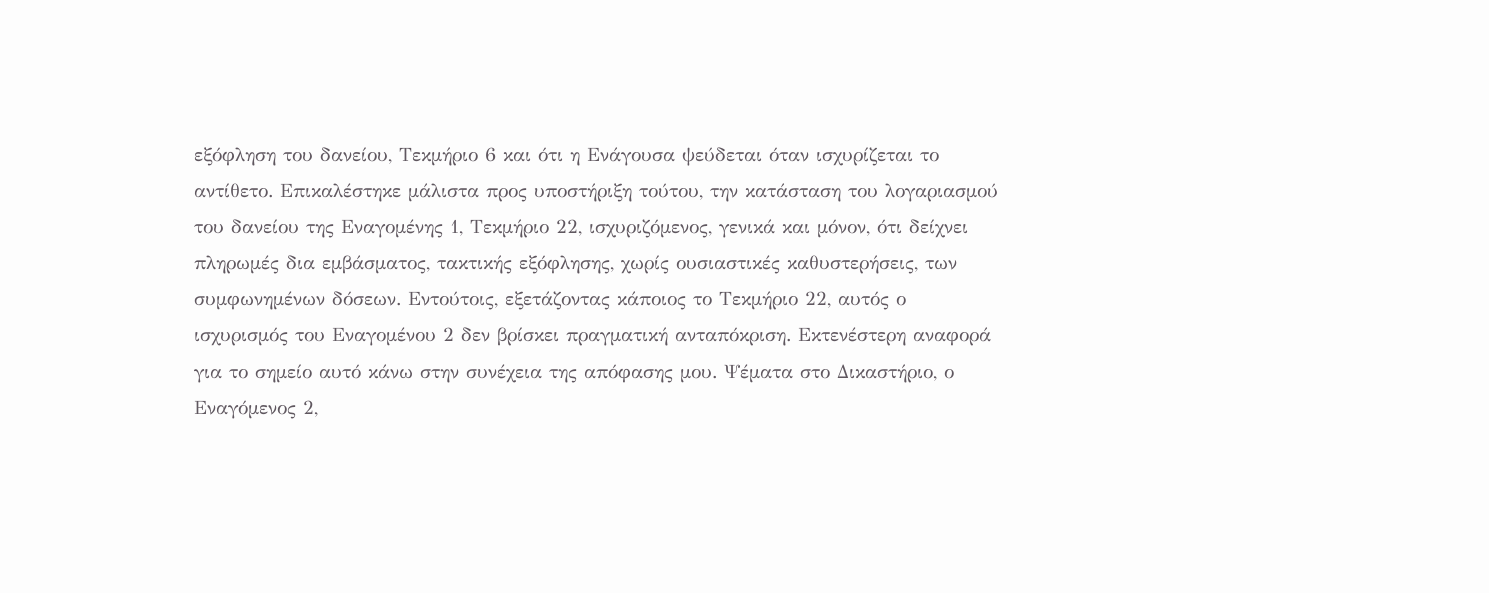εξόφληση του δανείου, Τεκμήριο 6 και ότι η Ενάγουσα ψεύδεται όταν ισχυρίζεται το αντίθετο. Επικαλέστηκε μάλιστα προς υποστήριξη τούτου, την κατάσταση του λογαριασμού του δανείου της Εναγομένης 1, Τεκμήριο 22, ισχυριζόμενος, γενικά και μόνον, ότι δείχνει πληρωμές δια εμβάσματος, τακτικής εξόφλησης, χωρίς ουσιαστικές καθυστερήσεις, των συμφωνημένων δόσεων. Εντούτοις, εξετάζοντας κάποιος το Τεκμήριο 22, αυτός ο ισχυρισμός του Εναγομένου 2 δεν βρίσκει πραγματική ανταπόκριση. Εκτενέστερη αναφορά για το σημείο αυτό κάνω στην συνέχεια της απόφασης μου. Ψέματα στο Δικαστήριο, ο Εναγόμενος 2,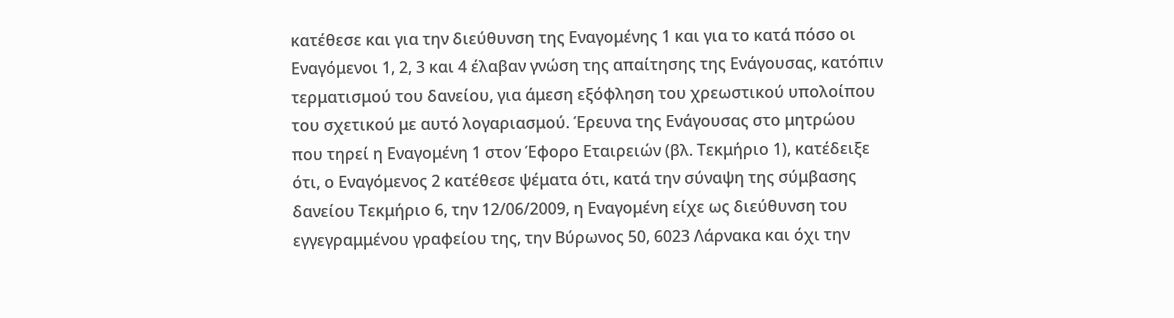κατέθεσε και για την διεύθυνση της Εναγομένης 1 και για το κατά πόσο οι Εναγόμενοι 1, 2, 3 και 4 έλαβαν γνώση της απαίτησης της Ενάγουσας, κατόπιν τερματισμού του δανείου, για άμεση εξόφληση του χρεωστικού υπολοίπου του σχετικού με αυτό λογαριασμού. Έρευνα της Ενάγουσας στο μητρώου που τηρεί η Εναγομένη 1 στον Έφορο Εταιρειών (βλ. Τεκμήριο 1), κατέδειξε ότι, ο Εναγόμενος 2 κατέθεσε ψέματα ότι, κατά την σύναψη της σύμβασης δανείου Τεκμήριο 6, την 12/06/2009, η Εναγομένη είχε ως διεύθυνση του εγγεγραμμένου γραφείου της, την Βύρωνος 50, 6023 Λάρνακα και όχι την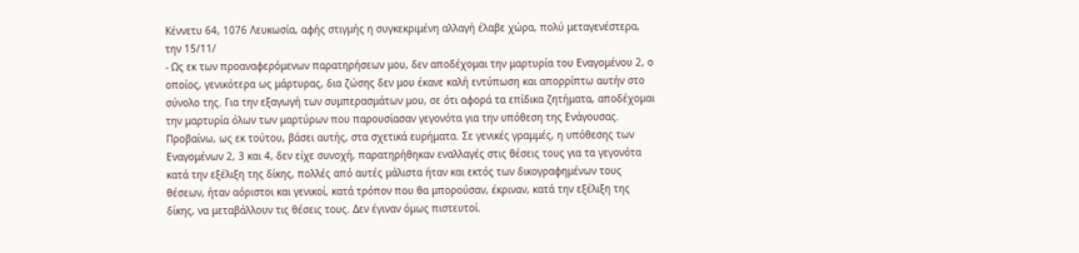Κέννετυ 64, 1076 Λευκωσία, αφής στιγμής η συγκεκριμένη αλλαγή έλαβε χώρα, πολύ μεταγενέστερα, την 15/11/
- Ως εκ των προαναφερόμενων παρατηρήσεων μου, δεν αποδέχομαι την μαρτυρία του Εναγομένου 2, ο οποίος, γενικότερα ως μάρτυρας, δια ζώσης δεν μου έκανε καλή εντύπωση και απορρίπτω αυτήν στο σύνολο της. Για την εξαγωγή των συμπερασμάτων μου, σε ότι αφορά τα επίδικα ζητήματα, αποδέχομαι την μαρτυρία όλων των μαρτύρων που παρουσίασαν γεγονότα για την υπόθεση της Ενάγουσας. Προβαίνω, ως εκ τούτου, βάσει αυτής, στα σχετικά ευρήματα. Σε γενικές γραμμές, η υπόθεσης των Εναγομένων 2, 3 και 4, δεν είχε συνοχή, παρατηρήθηκαν εναλλαγές στις θέσεις τους για τα γεγονότα κατά την εξέλιξη της δίκης, πολλές από αυτές μάλιστα ήταν και εκτός των δικογραφημένων τους θέσεων, ήταν αόριστοι και γενικοί, κατά τρόπον που θα μπορούσαν, έκριναν, κατά την εξέλιξη της δίκης, να μεταβάλλουν τις θέσεις τους. Δεν έγιναν όμως πιστευτοί.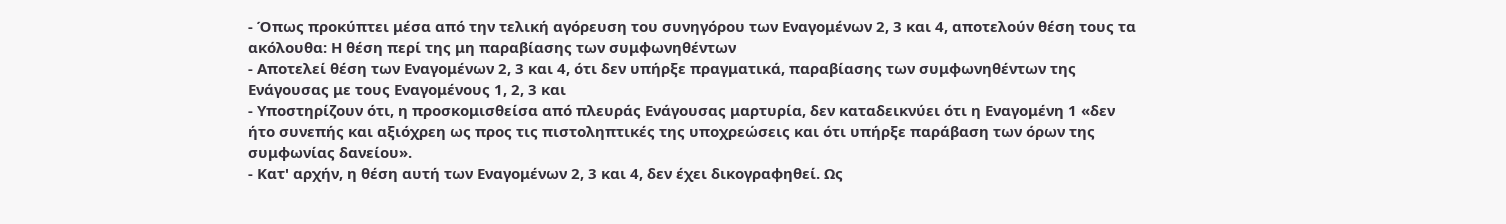- Όπως προκύπτει μέσα από την τελική αγόρευση του συνηγόρου των Εναγομένων 2, 3 και 4, αποτελούν θέση τους τα ακόλουθα: Η θέση περί της μη παραβίασης των συμφωνηθέντων
- Αποτελεί θέση των Εναγομένων 2, 3 και 4, ότι δεν υπήρξε πραγματικά, παραβίασης των συμφωνηθέντων της Ενάγουσας με τους Εναγομένους 1, 2, 3 και
- Υποστηρίζουν ότι, η προσκομισθείσα από πλευράς Ενάγουσας μαρτυρία, δεν καταδεικνύει ότι η Εναγομένη 1 «δεν ήτο συνεπής και αξιόχρεη ως προς τις πιστοληπτικές της υποχρεώσεις και ότι υπήρξε παράβαση των όρων της συμφωνίας δανείου».
- Κατ' αρχήν, η θέση αυτή των Εναγομένων 2, 3 και 4, δεν έχει δικογραφηθεί. Ως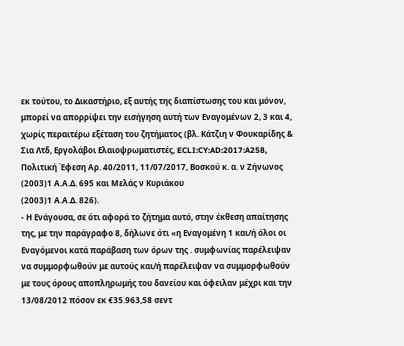εκ τούτου, το Δικαστήριο, εξ αυτής της διαπίστωσης του και μόνον, μπορεί να απορρίψει την εισήγηση αυτή των Εναγομένων 2, 3 και 4, χωρίς περαιτέρω εξέταση του ζητήματος (βλ. Κάτζιη ν Φουκαρίδης & Σια Λτδ, Εργολάβοι Ελαιοψρωματιστές, ECLI:CY:AD:2017:A258, Πολιτική Έφεση Αρ. 40/2011, 11/07/2017, Βοσκού κ. α. ν Ζήνωνος
(2003)1 Α.Α.Δ. 695 και Μελάς ν Κυριάκου
(2003)1 Α.Α.Δ. 826).
- Η Ενάγουσα, σε ότι αφορά το ζήτημα αυτό, στην έκθεση απαίτησης της, με την παράγραφο 8, δήλωνε ότι «η Εναγομένη 1 και/ή όλοι οι Εναγόμενοι κατά παράβαση των όρων της . συμφωνίας παρέλειψαν να συμμορφωθούν με αυτούς και/ή παρέλειψαν να συμμορφωθούν με τους όρους αποπληρωμής του δανείου και όφειλαν μέχρι και την 13/08/2012 πόσον εκ €35.963,58 σεντ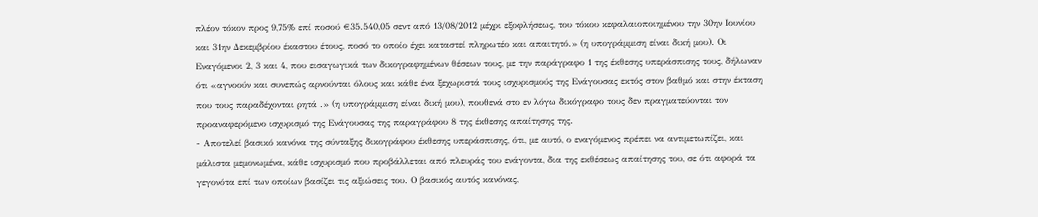πλέον τόκον προς 9,75% επί ποσού €35.540,05 σεντ από 13/08/2012 μέχρι εξοφλήσεως, του τόκου κεφαλαιοποιημένου την 30ην Ιουνίου και 31ην Δεκεμβρίου έκαστου έτους, ποσό το οποίο έχει καταστεί πληρωτέο και απαιτητό.» (η υπογράμμιση είναι δική μου). Οι Εναγόμενοι 2, 3 και 4, που εισαγωγικά των δικογραφημένων θέσεων τους, με την παράγραφο 1 της έκθεσης υπεράσπισης τους, δήλωναν ότι «αγνοούν και συνεπώς αρνούνται όλους και κάθε ένα ξεχωριστά τους ισχυρισμούς της Ενάγουσας εκτός στον βαθμό και στην έκταση που τους παραδέχονται ρητά .» (η υπογράμμιση είναι δική μου), πουθενά στο εν λόγω δικόγραφο τους δεν πραγματεύονται τον προαναφερόμενο ισχυρισμό της Ενάγουσας της παραγράφου 8 της έκθεσης απαίτησης της.
- Αποτελεί βασικό κανόνα της σύνταξης δικογράφου έκθεσης υπεράσπισης, ότι, με αυτό, ο εναγόμενος πρέπει να αντιμετωπίζει, και μάλιστα μεμονωμένα, κάθε ισχυρισμό που προβάλλεται από πλευράς του ενάγοντα, δια της εκθέσεως απαίτησης του, σε ότι αφορά τα γεγονότα επί των οποίων βασίζει τις αξιώσεις του. Ο βασικός αυτός κανόνας,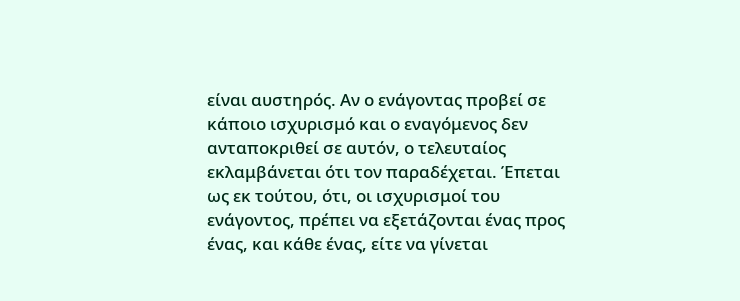είναι αυστηρός. Αν ο ενάγοντας προβεί σε κάποιο ισχυρισμό και ο εναγόμενος δεν ανταποκριθεί σε αυτόν, ο τελευταίος εκλαμβάνεται ότι τον παραδέχεται. Έπεται ως εκ τούτου, ότι, οι ισχυρισμοί του ενάγοντος, πρέπει να εξετάζονται ένας προς ένας, και κάθε ένας, είτε να γίνεται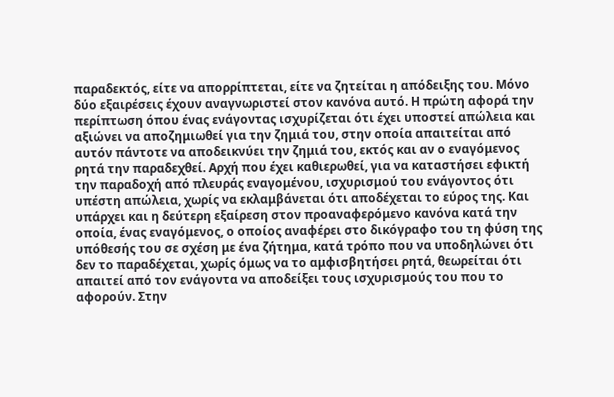παραδεκτός, είτε να απορρίπτεται, είτε να ζητείται η απόδειξης του. Μόνο δύο εξαιρέσεις έχουν αναγνωριστεί στον κανόνα αυτό. Η πρώτη αφορά την περίπτωση όπου ένας ενάγοντας ισχυρίζεται ότι έχει υποστεί απώλεια και αξιώνει να αποζημιωθεί για την ζημιά του, στην οποία απαιτείται από αυτόν πάντοτε να αποδεικνύει την ζημιά του, εκτός και αν ο εναγόμενος ρητά την παραδεχθεί. Αρχή που έχει καθιερωθεί, για να καταστήσει εφικτή την παραδοχή από πλευράς εναγομένου, ισχυρισμού του ενάγοντος ότι υπέστη απώλεια, χωρίς να εκλαμβάνεται ότι αποδέχεται το εύρος της. Και υπάρχει και η δεύτερη εξαίρεση στον προαναφερόμενο κανόνα κατά την οποία, ένας εναγόμενος, ο οποίος αναφέρει στο δικόγραφο του τη φύση της υπόθεσής του σε σχέση με ένα ζήτημα, κατά τρόπο που να υποδηλώνει ότι δεν το παραδέχεται, χωρίς όμως να το αμφισβητήσει ρητά, θεωρείται ότι απαιτεί από τον ενάγοντα να αποδείξει τους ισχυρισμούς του που το αφορούν. Στην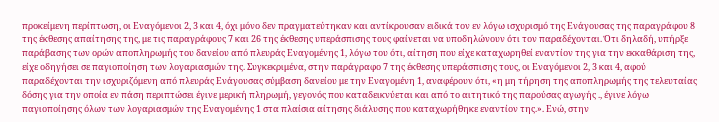προκείμενη περίπτωση, οι Εναγόμενοι 2, 3 και 4, όχι μόνο δεν πραγματεύτηκαν και αντίκρουσαν ειδικά τον εν λόγω ισχυρισμό της Ενάγουσας της παραγράφου 8 της έκθεσης απαίτησης της, με τις παραγράφους 7 και 26 της έκθεσης υπεράσπισης τους φαίνεται να υποδηλώνουν ότι τον παραδέχονται. Ότι δηλαδή, υπήρξε παράβασης των ορών αποπληρωμής του δανείου από πλευράς Εναγομένης 1, λόγω του ότι, αίτηση που είχε καταχωρηθεί εναντίον της για την εκκαθάριση της, είχε οδηγήσει σε παγιοποίηση των λογαριασμών της. Συγκεκριμένα, στην παράγραφο 7 της έκθεσης υπεράσπισης τους, οι Εναγόμενοι 2, 3 και 4, αφού παραδέχονται την ισχυριζόμενη από πλευράς Ενάγουσας σύμβαση δανείου με την Εναγομένη 1, αναφέρουν ότι, «η μη τήρηση της αποπληρωμής της τελευταίας δόσης για την οποία εν πάση περιπτώσει έγινε μερική πληρωμή, γεγονός που καταδεικνύεται και από το αιτητικό της παρούσας αγωγής ., έγινε λόγω παγιοποίησης όλων των λογαριασμών της Εναγομένης 1 στα πλαίσια αίτησης διάλυσης που καταχωρήθηκε εναντίον της.». Ενώ, στην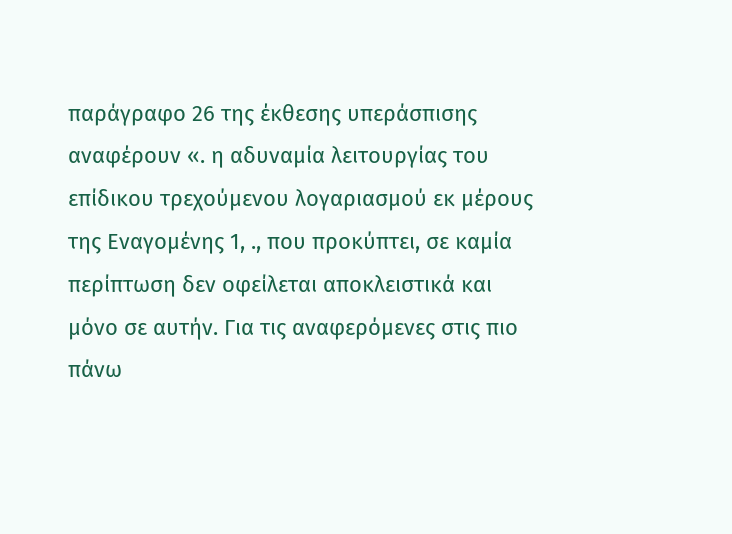παράγραφο 26 της έκθεσης υπεράσπισης αναφέρουν «. η αδυναμία λειτουργίας του επίδικου τρεχούμενου λογαριασμού εκ μέρους της Εναγομένης 1, ., που προκύπτει, σε καμία περίπτωση δεν οφείλεται αποκλειστικά και μόνο σε αυτήν. Για τις αναφερόμενες στις πιο πάνω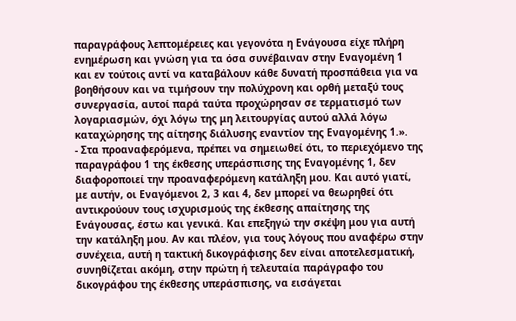παραγράφους λεπτομέρειες και γεγονότα η Ενάγουσα είχε πλήρη ενημέρωση και γνώση για τα όσα συνέβαιναν στην Εναγομένη 1 και εν τούτοις αντί να καταβάλουν κάθε δυνατή προσπάθεια για να βοηθήσουν και να τιμήσουν την πολύχρονη και ορθή μεταξύ τους συνεργασία, αυτοί παρά ταύτα προχώρησαν σε τερματισμό των λογαριασμών, όχι λόγω της μη λειτουργίας αυτού αλλά λόγω καταχώρησης της αίτησης διάλυσης εναντίον της Εναγομένης 1.».
- Στα προαναφερόμενα, πρέπει να σημειωθεί ότι, το περιεχόμενο της παραγράφου 1 της έκθεσης υπεράσπισης της Εναγομένης 1, δεν διαφοροποιεί την προαναφερόμενη κατάληξη μου. Και αυτό γιατί, με αυτήν, οι Εναγόμενοι 2, 3 και 4, δεν μπορεί να θεωρηθεί ότι αντικρούουν τους ισχυρισμούς της έκθεσης απαίτησης της Ενάγουσας, έστω και γενικά. Και επεξηγώ την σκέψη μου για αυτή την κατάληξη μου. Αν και πλέον, για τους λόγους που αναφέρω στην συνέχεια, αυτή η τακτική δικογράφισης δεν είναι αποτελεσματική, συνηθίζεται ακόμη, στην πρώτη ή τελευταία παράγραφο του δικογράφου της έκθεσης υπεράσπισης, να εισάγεται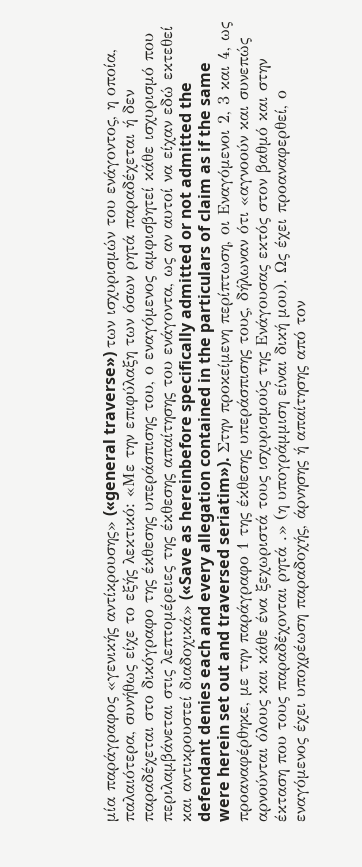μία παράγραφος «γενικής αντίκρουσης» («general traverse») των ισχυρισμών του ενάγοντος, η οποία, παλαιότερα, συνήθως είχε το εξής λεκτικό: «Με την επιφύλαξη των όσων ρητά παραδέχεται ή δεν παραδέχεται στο δικόγραφο της έκθεσης υπεράσπισης του, ο εναγόμενος αμφισβητεί κάθε ισχυρισμό που περιλαμβάνεται στις λεπτομέρειες της έκθεσης απαίτησης του ενάγοντα, ως αν αυτοί να είχαν εδώ εκτεθεί και αντικρουστεί διαδοχικά» («Save as hereinbefore specifically admitted or not admitted the defendant denies each and every allegation contained in the particulars of claim as if the same were herein set out and traversed seriatim»). Στην προκείμενη περίπτωση, οι Εναγόμενοι 2, 3 και 4, ως προαναφέρθηκε, με την παράγραφο 1 της έκθεσης υπεράσπισης τους, δήλωναν ότι «αγνοούν και συνεπώς αρνούνται όλους και κάθε ένα ξεχωριστά τους ισχυρισμούς της Ενάγουσας εκτός στον βαθμό και στην έκταση που τους παραδέχονται ρητά .» (η υπογράμμιση είναι δική μου). Ως έχει προαναφερθεί, ο εναγόμενος έχει υποχρέωση παραδοχής, άρνησης ή απαίτησης από τον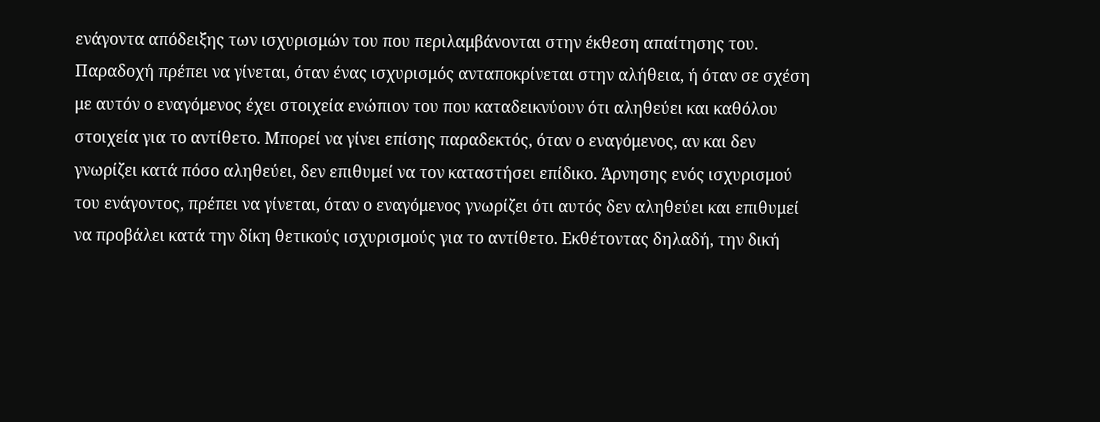ενάγοντα απόδειξης των ισχυρισμών του που περιλαμβάνονται στην έκθεση απαίτησης του. Παραδοχή πρέπει να γίνεται, όταν ένας ισχυρισμός ανταποκρίνεται στην αλήθεια, ή όταν σε σχέση με αυτόν ο εναγόμενος έχει στοιχεία ενώπιον του που καταδεικνύουν ότι αληθεύει και καθόλου στοιχεία για το αντίθετο. Μπορεί να γίνει επίσης παραδεκτός, όταν ο εναγόμενος, αν και δεν γνωρίζει κατά πόσο αληθεύει, δεν επιθυμεί να τον καταστήσει επίδικο. Άρνησης ενός ισχυρισμού του ενάγοντος, πρέπει να γίνεται, όταν ο εναγόμενος γνωρίζει ότι αυτός δεν αληθεύει και επιθυμεί να προβάλει κατά την δίκη θετικούς ισχυρισμούς για το αντίθετο. Εκθέτοντας δηλαδή, την δική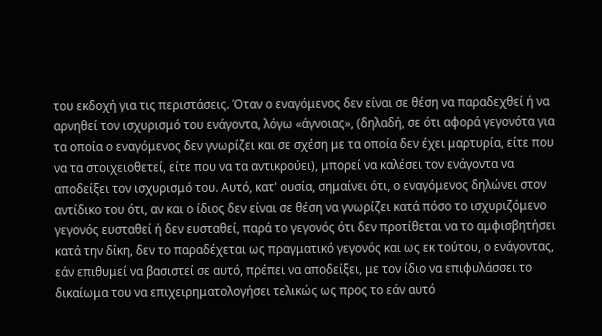του εκδοχή για τις περιστάσεις. Όταν ο εναγόμενος δεν είναι σε θέση να παραδεχθεί ή να αρνηθεί τον ισχυρισμό του ενάγοντα, λόγω «άγνοιας», (δηλαδή, σε ότι αφορά γεγονότα για τα οποία ο εναγόμενος δεν γνωρίζει και σε σχέση με τα οποία δεν έχει μαρτυρία, είτε που να τα στοιχειοθετεί, είτε που να τα αντικρούει), μπορεί να καλέσει τον ενάγοντα να αποδείξει τον ισχυρισμό του. Αυτό, κατ' ουσία, σημαίνει ότι, ο εναγόμενος δηλώνει στον αντίδικο του ότι, αν και ο ίδιος δεν είναι σε θέση να γνωρίζει κατά πόσο το ισχυριζόμενο γεγονός ευσταθεί ή δεν ευσταθεί, παρά το γεγονός ότι δεν προτίθεται να το αμφισβητήσει κατά την δίκη, δεν το παραδέχεται ως πραγματικό γεγονός και ως εκ τούτου, ο ενάγοντας, εάν επιθυμεί να βασιστεί σε αυτό, πρέπει να αποδείξει, με τον ίδιο να επιφυλάσσει το δικαίωμα του να επιχειρηματολογήσει τελικώς ως προς το εάν αυτό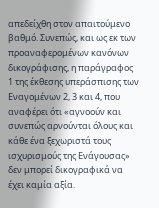απεδείχθη στον απαιτούμενο βαθμό. Συνεπώς, και ως εκ των προαναφερομένων κανόνων δικογράφισης, η παράγραφος 1 της έκθεσης υπεράσπισης των Εναγομένων 2, 3 και 4, που αναφέρει ότι «αγνοούν και συνεπώς αρνούνται όλους και κάθε ένα ξεχωριστά τους ισχυρισμούς της Ενάγουσας» δεν μπορεί δικογραφικά να έχει καμία αξία.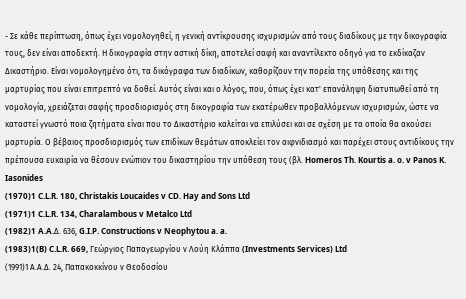- Σε κάθε περίπτωση, όπως έχει νομολογηθεί, η γενική αντίκρουσης ισχυρισμών από τους διαδίκους με την δικογραφία τους, δεν είναι αποδεκτή. Η δικογραφία στην αστική δίκη, αποτελεί σαφή και αναντίλεκτο οδηγό για το εκδίκαζαν Δικαστήριο. Είναι νομολογημένο ότι, τα δικόγραφα των διαδίκων, καθορίζουν την πορεία της υπόθεσης και της μαρτυρίας που είναι επιτρεπτό να δοθεί. Αυτός είναι και ο λόγος, που, όπως έχει κατ' επανάληψη διατυπωθεί από τη νομολογία, χρειάζεται σαφής προσδιορισμός στη δικογραφία των εκατέρωθεν προβαλλόμενων ισχυρισμών, ώστε να καταστεί γνωστό ποια ζητήματα είναι που το Δικαστήριο καλείται να επιλύσει και σε σχέση με τα οποία θα ακούσει μαρτυρία. Ο βέβαιος προσδιορισμός των επιδίκων θεμάτων αποκλείει τον αιφνιδιασμό και παρέχει στους αντιδίκους την πρέπουσα ευκαιρία να θέσουν ενώπιον του δικαστηρίου την υπόθεση τους (βλ. Homeros Th. Kourtis a. o. v Panos K. Iasonides
(1970)1 C.L.R. 180, Christakis Loucaides v CD. Hay and Sons Ltd
(1971)1 C.L.R. 134, Charalambous v Metalco Ltd
(1982)1 A.A.Δ. 636, G.I.P. Constructions v Neophytou a. a.
(1983)1(B) C.L.R. 669, Γεώργιος Παπαγεωργίου ν Λούη Κλάππα (Investments Services) Ltd
(1991)1 Α.Α.Δ. 24, Παπακοκκίνου ν Θεοδοσίου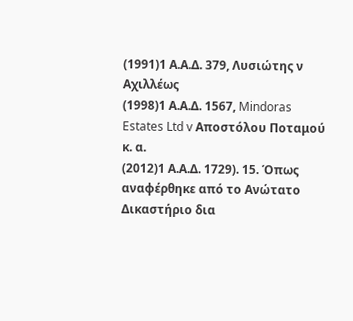(1991)1 Α.Α.Δ. 379, Λυσιώτης ν Αχιλλέως
(1998)1 Α.Α.Δ. 1567, Mindoras Estates Ltd v Αποστόλου Ποταμού κ. α.
(2012)1 Α.Α.Δ. 1729). 15. Όπως αναφέρθηκε από το Ανώτατο Δικαστήριο δια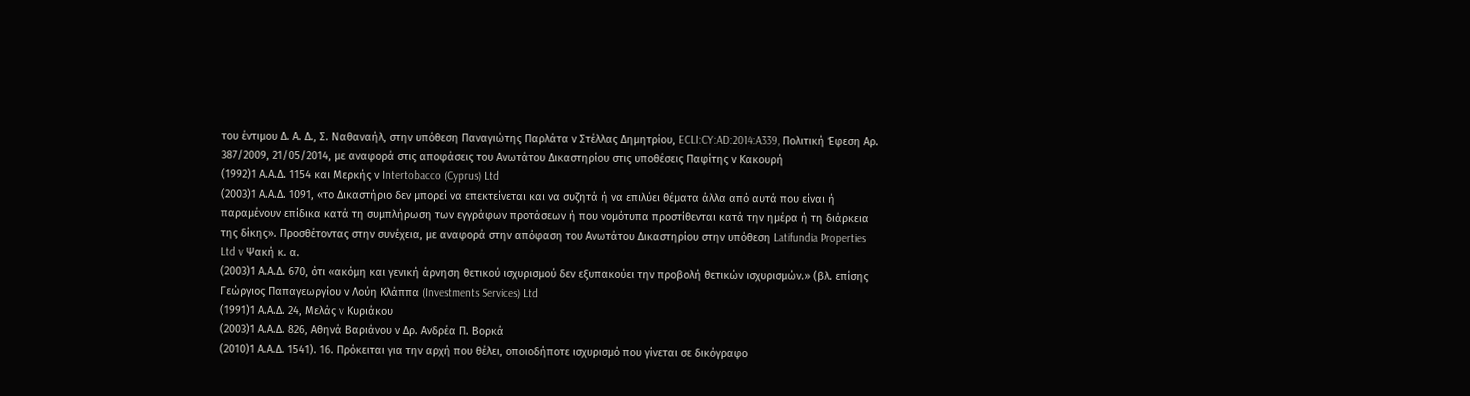του έντιμου Δ. Α. Δ., Σ. Ναθαναήλ, στην υπόθεση Παναγιώτης Παρλάτα ν Στέλλας Δημητρίου, ECLI:CY:AD:2014:A339, Πολιτική Έφεση Αρ. 387/2009, 21/05/2014, με αναφορά στις αποφάσεις του Ανωτάτου Δικαστηρίου στις υποθέσεις Παφίτης ν Κακουρή
(1992)1 Α.Α.Δ. 1154 και Μερκής ν Intertobacco (Cyprus) Ltd
(2003)1 Α.Α.Δ. 1091, «το Δικαστήριο δεν μπορεί να επεκτείνεται και να συζητά ή να επιλύει θέματα άλλα από αυτά που είναι ή παραμένουν επίδικα κατά τη συμπλήρωση των εγγράφων προτάσεων ή που νομότυπα προστίθενται κατά την ημέρα ή τη διάρκεια της δίκης». Προσθέτοντας στην συνέχεια, με αναφορά στην απόφαση του Ανωτάτου Δικαστηρίου στην υπόθεση Latifundia Properties Ltd v Ψακή κ. α.
(2003)1 Α.Α.Δ. 670, ότι «ακόμη και γενική άρνηση θετικού ισχυρισμού δεν εξυπακούει την προβολή θετικών ισχυρισμών.» (βλ. επίσης Γεώργιος Παπαγεωργίου ν Λούη Κλάππα (Investments Services) Ltd
(1991)1 Α.Α.Δ. 24, Μελάς v Κυριάκου
(2003)1 Α.Α.Δ. 826, Αθηνά Βαριάνου ν Δρ. Ανδρέα Π. Βορκά
(2010)1 Α.Α.Δ. 1541). 16. Πρόκειται για την αρχή που θέλει, οποιοδήποτε ισχυρισμό που γίνεται σε δικόγραφο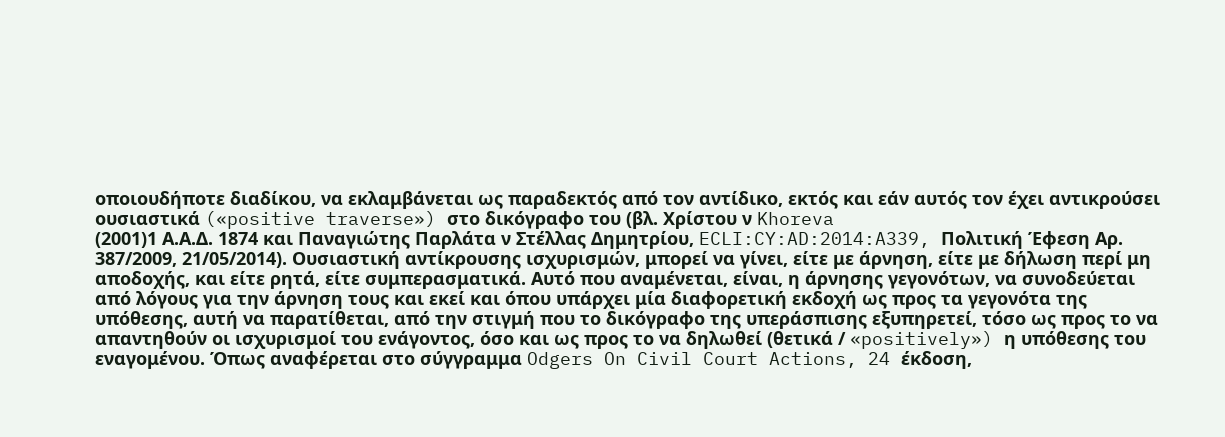οποιουδήποτε διαδίκου, να εκλαμβάνεται ως παραδεκτός από τον αντίδικο, εκτός και εάν αυτός τον έχει αντικρούσει ουσιαστικά («positive traverse») στο δικόγραφο του (βλ. Χρίστου ν Khoreva
(2001)1 Α.Α.Δ. 1874 και Παναγιώτης Παρλάτα ν Στέλλας Δημητρίου, ECLI:CY:AD:2014:A339, Πολιτική Έφεση Αρ. 387/2009, 21/05/2014). Ουσιαστική αντίκρουσης ισχυρισμών, μπορεί να γίνει, είτε με άρνηση, είτε με δήλωση περί μη αποδοχής, και είτε ρητά, είτε συμπερασματικά. Αυτό που αναμένεται, είναι, η άρνησης γεγονότων, να συνοδεύεται από λόγους για την άρνηση τους και εκεί και όπου υπάρχει μία διαφορετική εκδοχή ως προς τα γεγονότα της υπόθεσης, αυτή να παρατίθεται, από την στιγμή που το δικόγραφο της υπεράσπισης εξυπηρετεί, τόσο ως προς το να απαντηθούν οι ισχυρισμοί του ενάγοντος, όσο και ως προς το να δηλωθεί (θετικά / «positively») η υπόθεσης του εναγομένου. Όπως αναφέρεται στο σύγγραμμα Odgers On Civil Court Actions, 24 έκδοση,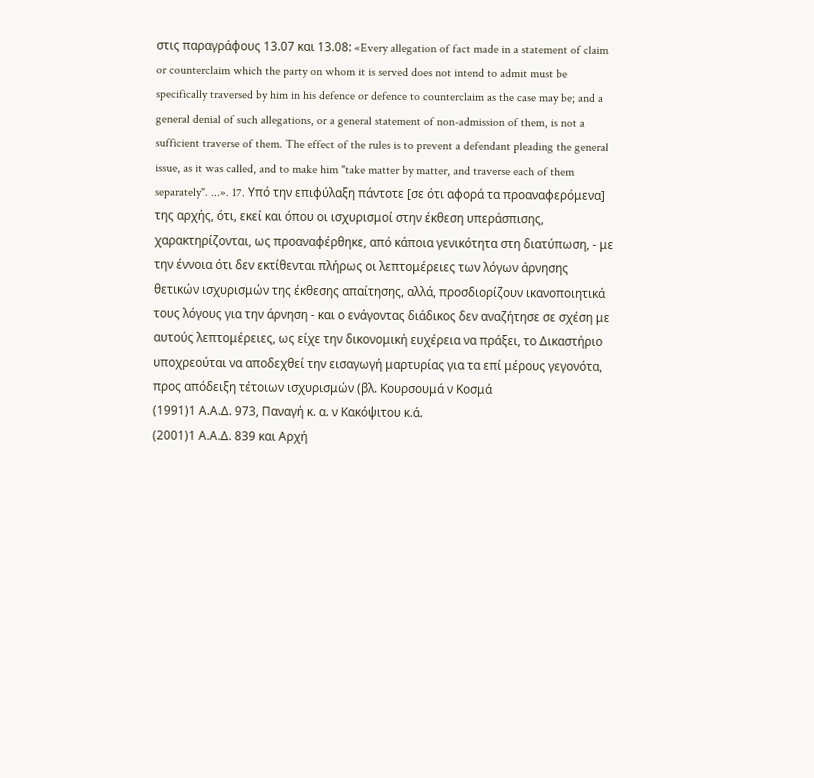στις παραγράφους 13.07 και 13.08: «Every allegation of fact made in a statement of claim or counterclaim which the party on whom it is served does not intend to admit must be specifically traversed by him in his defence or defence to counterclaim as the case may be; and a general denial of such allegations, or a general statement of non-admission of them, is not a sufficient traverse of them. The effect of the rules is to prevent a defendant pleading the general issue, as it was called, and to make him "take matter by matter, and traverse each of them separately". ...». 17. Υπό την επιφύλαξη πάντοτε [σε ότι αφορά τα προαναφερόμενα] της αρχής, ότι, εκεί και όπου οι ισχυρισμοί στην έκθεση υπεράσπισης, χαρακτηρίζονται, ως προαναφέρθηκε, από κάποια γενικότητα στη διατύπωση, - με την έννοια ότι δεν εκτίθενται πλήρως οι λεπτομέρειες των λόγων άρνησης θετικών ισχυρισμών της έκθεσης απαίτησης, αλλά, προσδιορίζουν ικανοποιητικά τους λόγους για την άρνηση - και ο ενάγοντας διάδικος δεν αναζήτησε σε σχέση με αυτούς λεπτομέρειες, ως είχε την δικονομική ευχέρεια να πράξει, το Δικαστήριο υποχρεούται να αποδεχθεί την εισαγωγή μαρτυρίας για τα επί μέρους γεγονότα, προς απόδειξη τέτοιων ισχυρισμών (βλ. Κουρσουμά ν Κοσμά
(1991)1 Α.Α.Δ. 973, Παναγή κ. α. ν Κακόψιτου κ.ά.
(2001)1 Α.Α.Δ. 839 και Αρχή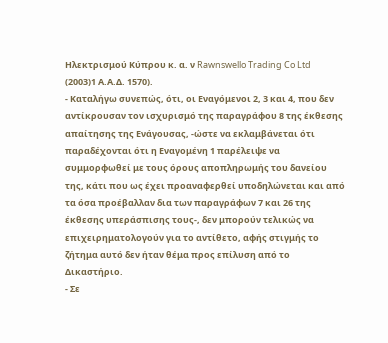Ηλεκτρισμού Κύπρου κ. α. ν Rawnswello Trading Co Ltd
(2003)1 Α.Α.Δ. 1570).
- Καταλήγω συνεπώς, ότι, οι Εναγόμενοι 2, 3 και 4, που δεν αντίκρουσαν τον ισχυρισμό της παραγράφου 8 της έκθεσης απαίτησης της Ενάγουσας, -ώστε να εκλαμβάνεται ότι παραδέχονται ότι η Εναγομένη 1 παρέλειψε να συμμορφωθεί με τους όρους αποπληρωμής του δανείου της, κάτι που ως έχει προαναφερθεί υποδηλώνεται και από τα όσα προέβαλλαν δια των παραγράφων 7 και 26 της έκθεσης υπεράσπισης τους-, δεν μπορούν τελικώς να επιχειρηματολογούν για το αντίθετο, αφής στιγμής το ζήτημα αυτό δεν ήταν θέμα προς επίλυση από το Δικαστήριο.
- Σε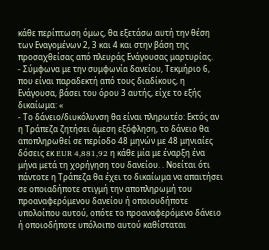κάθε περίπτωση όμως, θα εξετάσω αυτή την θέση των Εναγομένων 2, 3 και 4 και στην βάση της προσαχθείσας από πλευράς Ενάγουσας μαρτυρίας.
- Σύμφωνα με την συμφωνία δανείου, Τεκμήριο 6, που είναι παραδεκτή από τους διαδίκους, η Ενάγουσα, βάσει του όρου 3 αυτής, είχε το εξής δικαίωμα: «
- Το δάνειο/διυκόλυνση θα είναι πληρωτέο: Εκτός αν η Τράπεζα ζητήσει άμεση εξόφληση, το δάνειο θα αποπληρωθεί σε περίοδο 48 μηνών με 48 μηνιαίες δόσεις εκ EUR 4,881,92 η κάθε μία με έναρξη ένα μήνα μετά τη χορήγηση του δανείου. . Νοείται ότι πάντοτε η Τράπεζα θα έχει το δικαίωμα να απαιτήσει σε οποιαδήποτε στιγμή την αποπληρωμή του προαναφερόμενου δανείου ή οποιουδήποτε υπολοίπου αυτού, οπότε το προαναφερόμενο δάνειο ή οποιοδήποτε υπόλοιπο αυτού καθίσταται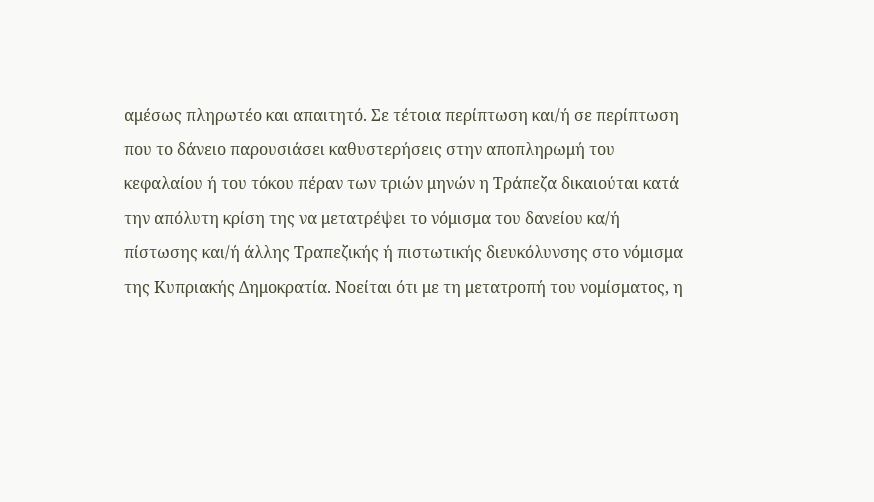αμέσως πληρωτέο και απαιτητό. Σε τέτοια περίπτωση και/ή σε περίπτωση που το δάνειο παρουσιάσει καθυστερήσεις στην αποπληρωμή του κεφαλαίου ή του τόκου πέραν των τριών μηνών η Τράπεζα δικαιούται κατά την απόλυτη κρίση της να μετατρέψει το νόμισμα του δανείου κα/ή πίστωσης και/ή άλλης Τραπεζικής ή πιστωτικής διευκόλυνσης στο νόμισμα της Κυπριακής Δημοκρατία. Νοείται ότι με τη μετατροπή του νομίσματος, η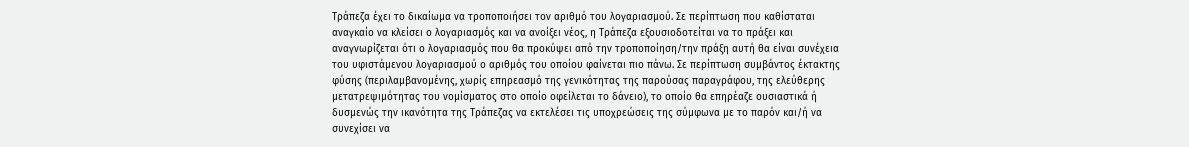Τράπεζα έχει το δικαίωμα να τροποποιήσει τον αριθμό του λογαριασμού. Σε περίπτωση που καθίσταται αναγκαίο να κλείσει ο λογαριασμός και να ανοίξει νέος, η Τράπεζα εξουσιοδοτείται να το πράξει και αναγνωρίζεται ότι ο λογαριασμός που θα προκύψει από την τροποποίηση/την πράξη αυτή θα είναι συνέχεια του υφιστάμενου λογαριασμού ο αριθμός του οποίου φαίνεται πιο πάνω. Σε περίπτωση συμβάντος έκτακτης φύσης (περιλαμβανομένης, χωρίς επηρεασμό της γενικότητας της παρούσας παραγράφου, της ελεύθερης μετατρεψιμότητας του νομίσματος στο οποίο οφείλεται το δάνειο), το οποίο θα επηρέαζε ουσιαστικά ή δυσμενώς την ικανότητα της Τράπεζας να εκτελέσει τις υποχρεώσεις της σύμφωνα με το παρόν και/ή να συνεχίσει να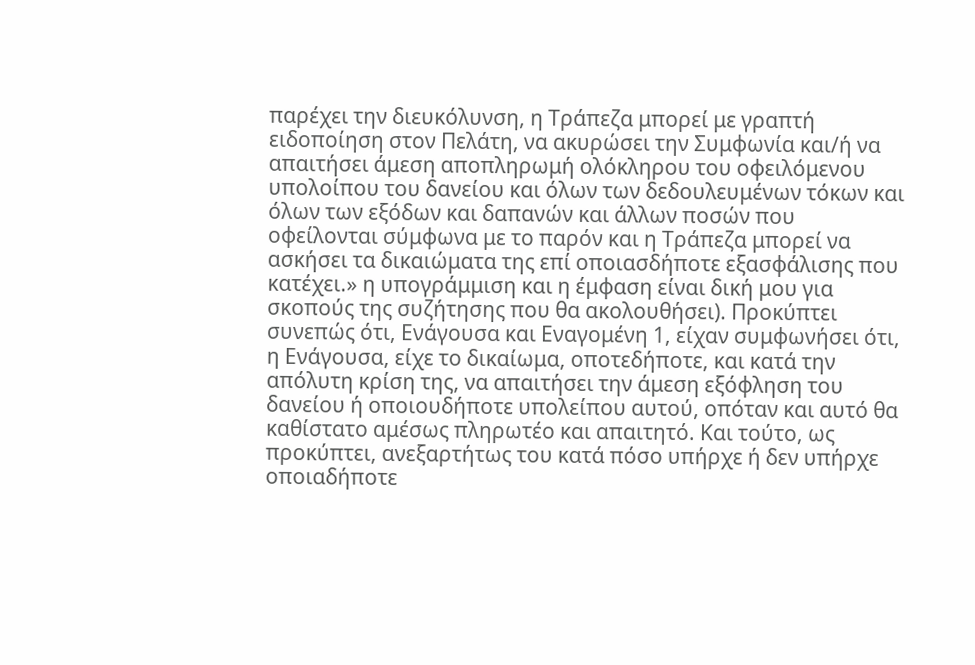παρέχει την διευκόλυνση, η Τράπεζα μπορεί με γραπτή ειδοποίηση στον Πελάτη, να ακυρώσει την Συμφωνία και/ή να απαιτήσει άμεση αποπληρωμή ολόκληρου του οφειλόμενου υπολοίπου του δανείου και όλων των δεδουλευμένων τόκων και όλων των εξόδων και δαπανών και άλλων ποσών που οφείλονται σύμφωνα με το παρόν και η Τράπεζα μπορεί να ασκήσει τα δικαιώματα της επί οποιασδήποτε εξασφάλισης που κατέχει.» η υπογράμμιση και η έμφαση είναι δική μου για σκοπούς της συζήτησης που θα ακολουθήσει). Προκύπτει συνεπώς ότι, Ενάγουσα και Εναγομένη 1, είχαν συμφωνήσει ότι, η Ενάγουσα, είχε το δικαίωμα, οποτεδήποτε, και κατά την απόλυτη κρίση της, να απαιτήσει την άμεση εξόφληση του δανείου ή οποιουδήποτε υπολείπου αυτού, οπόταν και αυτό θα καθίστατο αμέσως πληρωτέο και απαιτητό. Και τούτο, ως προκύπτει, ανεξαρτήτως του κατά πόσο υπήρχε ή δεν υπήρχε οποιαδήποτε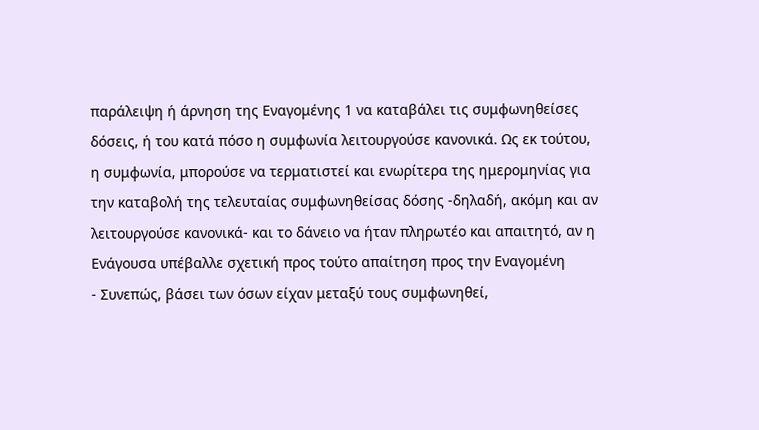παράλειψη ή άρνηση της Εναγομένης 1 να καταβάλει τις συμφωνηθείσες δόσεις, ή του κατά πόσο η συμφωνία λειτουργούσε κανονικά. Ως εκ τούτου, η συμφωνία, μπορούσε να τερματιστεί και ενωρίτερα της ημερομηνίας για την καταβολή της τελευταίας συμφωνηθείσας δόσης -δηλαδή, ακόμη και αν λειτουργούσε κανονικά- και το δάνειο να ήταν πληρωτέο και απαιτητό, αν η Ενάγουσα υπέβαλλε σχετική προς τούτο απαίτηση προς την Εναγομένη
- Συνεπώς, βάσει των όσων είχαν μεταξύ τους συμφωνηθεί,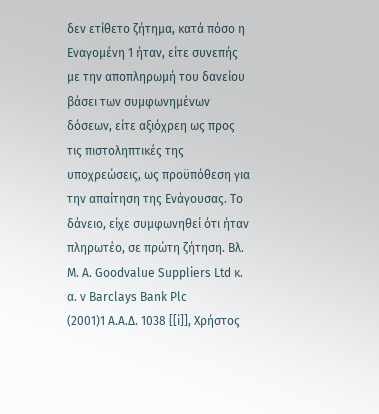δεν ετίθετο ζήτημα, κατά πόσο η Εναγομένη 1 ήταν, είτε συνεπής με την αποπληρωμή του δανείου βάσει των συμφωνημένων δόσεων, είτε αξιόχρεη ως προς τις πιστοληπτικές της υποχρεώσεις, ως προϋπόθεση για την απαίτηση της Ενάγουσας. Το δάνειο, είχε συμφωνηθεί ότι ήταν πληρωτέο, σε πρώτη ζήτηση. Βλ. M. A. Goodvalue Suppliers Ltd κ. α. ν Barclays Bank Plc
(2001)1 Α.Α.Δ. 1038 [[i]], Χρήστος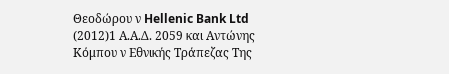Θεοδώρου ν Hellenic Bank Ltd
(2012)1 Α.Α.Δ. 2059 και Αντώνης Κόμπου ν Εθνικής Τράπεζας Της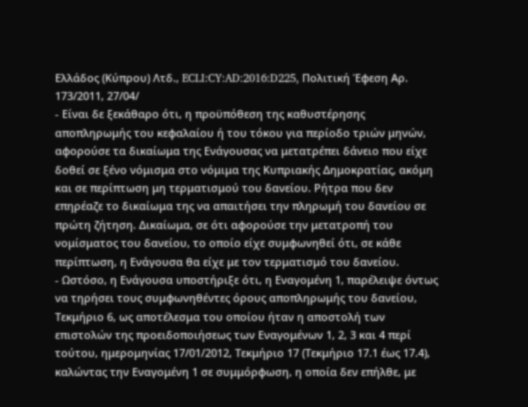Ελλάδος (Κύπρου) Λτδ., ECLI:CY:AD:2016:D225, Πολιτική Έφεση Αρ. 173/2011, 27/04/
- Είναι δε ξεκάθαρο ότι, η προϋπόθεση της καθυστέρησης αποπληρωμής του κεφαλαίου ή του τόκου για περίοδο τριών μηνών, αφορούσε τα δικαίωμα της Ενάγουσας να μετατρέπει δάνειο που είχε δοθεί σε ξένο νόμισμα στο νόμιμα της Κυπριακής Δημοκρατίας, ακόμη και σε περίπτωση μη τερματισμού του δανείου. Ρήτρα που δεν επηρέαζε το δικαίωμα της να απαιτήσει την πληρωμή του δανείου σε πρώτη ζήτηση. Δικαίωμα, σε ότι αφορούσε την μετατροπή του νομίσματος του δανείου, το οποίο είχε συμφωνηθεί ότι, σε κάθε περίπτωση, η Ενάγουσα θα είχε με τον τερματισμό του δανείου.
- Ωστόσο, η Ενάγουσα υποστήριξε ότι, η Εναγομένη 1, παρέλειψε όντως να τηρήσει τους συμφωνηθέντες όρους αποπληρωμής του δανείου, Τεκμήριο 6, ως αποτέλεσμα του οποίου ήταν η αποστολή των επιστολών της προειδοποιήσεως των Εναγομένων 1, 2, 3 και 4 περί τούτου, ημερομηνίας 17/01/2012, Τεκμήριο 17 (Τεκμήριο 17.1 έως 17.4), καλώντας την Εναγομένη 1 σε συμμόρφωση, η οποία δεν επήλθε, με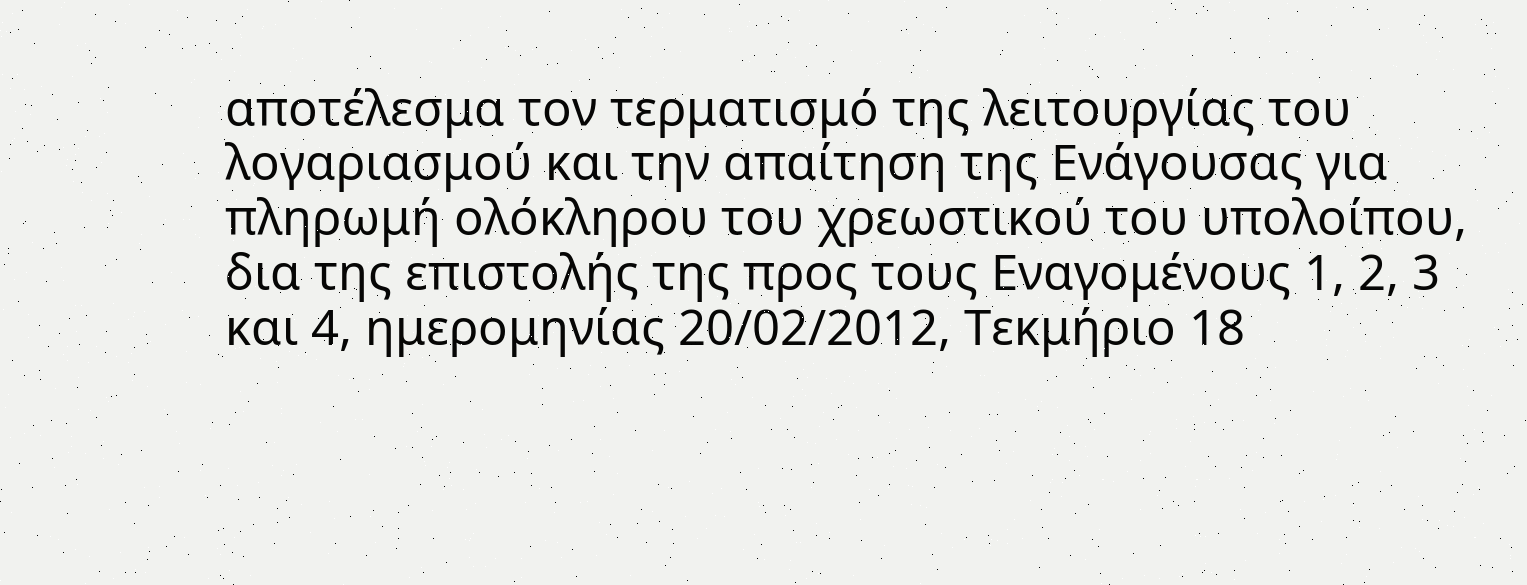αποτέλεσμα τον τερματισμό της λειτουργίας του λογαριασμού και την απαίτηση της Ενάγουσας για πληρωμή ολόκληρου του χρεωστικού του υπολοίπου, δια της επιστολής της προς τους Εναγομένους 1, 2, 3 και 4, ημερομηνίας 20/02/2012, Τεκμήριο 18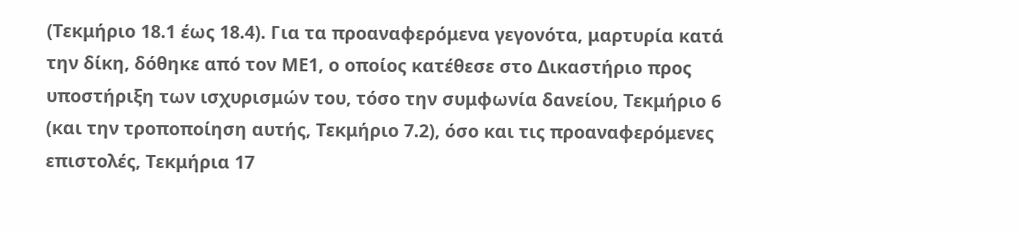(Τεκμήριο 18.1 έως 18.4). Για τα προαναφερόμενα γεγονότα, μαρτυρία κατά την δίκη, δόθηκε από τον ΜΕ1, ο οποίος κατέθεσε στο Δικαστήριο προς υποστήριξη των ισχυρισμών του, τόσο την συμφωνία δανείου, Τεκμήριο 6 (και την τροποποίηση αυτής, Τεκμήριο 7.2), όσο και τις προαναφερόμενες επιστολές, Τεκμήρια 17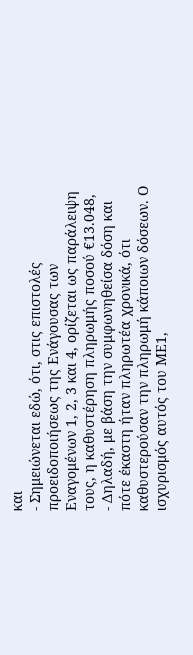και
- Σημειώνεται εδώ, ότι, στις επιστολές προειδοποιήσεως της Ενάγουσας των Εναγομένων 1, 2, 3 και 4, ορίζεται ως παράλειψη τους, η καθυστέρηση πληρωμής ποσού €13.048,
- Δηλαδή, με βάση την συμφωνηθείσα δόση και πότε έκαστη ήταν πληρωτέα χρονικά, ότι καθυστερούσαν την πληρωμή κάποιων δόσεων. Ο ισχυρισμός αυτός του ΜΕ1,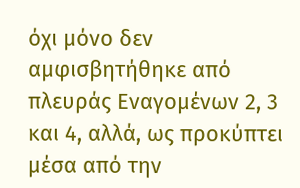όχι μόνο δεν αμφισβητήθηκε από πλευράς Εναγομένων 2, 3 και 4, αλλά, ως προκύπτει μέσα από την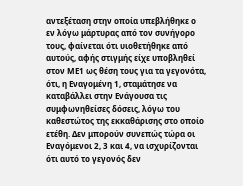αντεξέταση στην οποία υπεβλήθηκε ο εν λόγω μάρτυρας από τον συνήγορο τους, φαίνεται ότι υιοθετήθηκε από αυτούς, αφής στιγμής είχε υποβληθεί στον ΜΕ1 ως θέση τους για τα γεγονότα, ότι, η Εναγομένη 1, σταμάτησε να καταβάλλει στην Ενάγουσα τις συμφωνηθείσες δόσεις, λόγω του καθεστώτος της εκκαθάρισης στο οποίο ετέθη. Δεν μπορούν συνεπώς τώρα οι Εναγόμενοι 2, 3 και 4, να ισχυρίζονται ότι αυτό το γεγονός δεν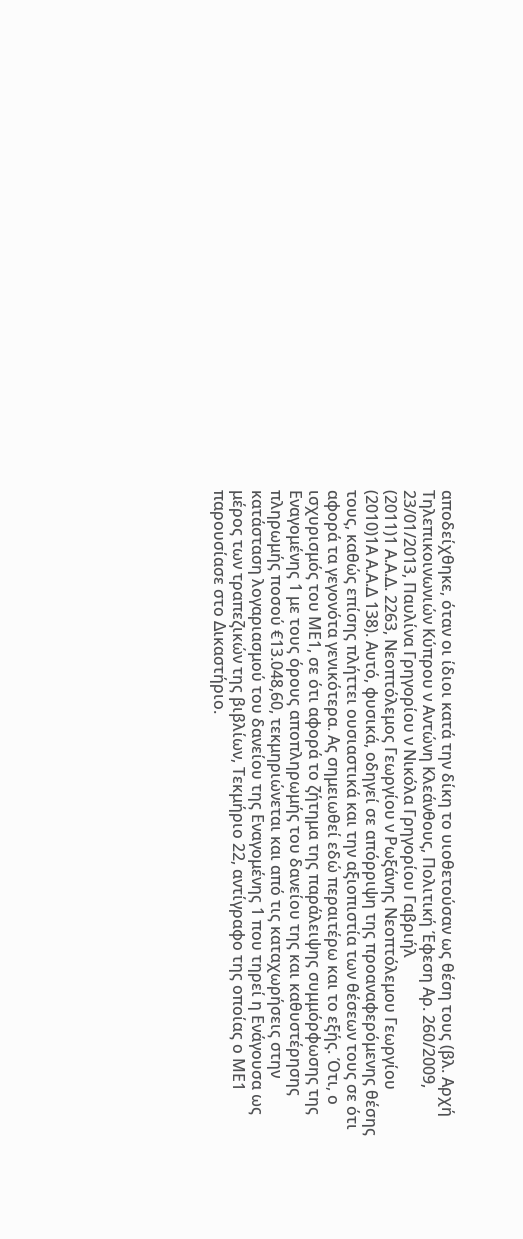αποδείχθηκε, όταν οι ίδιοι κατά την δίκη το υιοθετούσαν ως θέση τους (βλ. Αρχή Τηλεπικοινωνιών Κύπρου ν Αντώνη Κλεάνθους, Πολιτική Έφεση Αρ. 260/2009, 23/01/2013, Παυλίνα Γρηγορίου ν Νικόλα Γρηγορίου Γαβριήλ
(2011)1 Α.Α.Δ. 2263, Νεοπτόλεμος Γεωργίου ν Ρωξάνης Νεοπτόλεμου Γεωργίου
(2010)1Α Α.Α.Δ 138). Αυτό, φυσικά, οδηγεί σε απόρριψη της προαναφερόμενης θέσης τους, καθώς επίσης πλήττει ουσιαστικά και την αξιοπιστία των θέσεων τους σε ότι αφορά τα γεγονότα γενικότερα. Ας σημειωθεί εδώ περαιτέρω και το εξής. Ότι, ο ισχυρισμός του ΜΕ1, σε ότι αφορά το ζήτημα της παράλειψης συμμόρφωσης της Εναγομένης 1 με τους όρους αποπληρωμής του δανείου της και καθυστέρησης πληρωμής ποσού €13.048,60, τεκμηριώνεται και από τις καταχωρήσεις στην κατάσταση λογαριασμού του δανείου της Εναγομένης 1 που τηρεί η Ενάγουσα ως μέρος των τραπεζικών της βιβλίων, Τεκμήριο 22, αντίγραφο της οποίας ο ΜΕ1 παρουσίασε στο Δικαστήριο.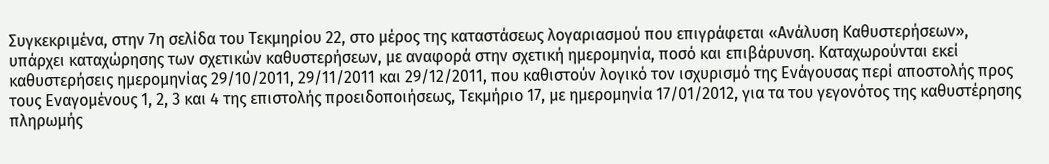Συγκεκριμένα, στην 7η σελίδα του Τεκμηρίου 22, στο μέρος της καταστάσεως λογαριασμού που επιγράφεται «Ανάλυση Καθυστερήσεων», υπάρχει καταχώρησης των σχετικών καθυστερήσεων, με αναφορά στην σχετική ημερομηνία, ποσό και επιβάρυνση. Καταχωρούνται εκεί καθυστερήσεις ημερομηνίας 29/10/2011, 29/11/2011 και 29/12/2011, που καθιστούν λογικό τον ισχυρισμό της Ενάγουσας περί αποστολής προς τους Εναγομένους 1, 2, 3 και 4 της επιστολής προειδοποιήσεως, Τεκμήριο 17, με ημερομηνία 17/01/2012, για τα του γεγονότος της καθυστέρησης πληρωμής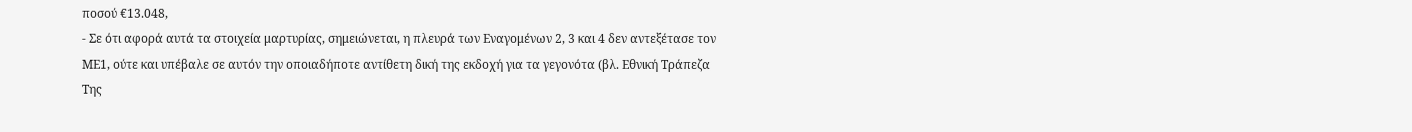ποσού €13.048,
- Σε ότι αφορά αυτά τα στοιχεία μαρτυρίας, σημειώνεται, η πλευρά των Εναγομένων 2, 3 και 4 δεν αντεξέτασε τον ΜΕ1, ούτε και υπέβαλε σε αυτόν την οποιαδήποτε αντίθετη δική της εκδοχή για τα γεγονότα (βλ. Εθνική Τράπεζα Της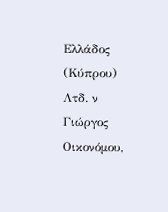Ελλάδος (Κύπρου) Λτδ. ν Γιώργος Οικονόμου,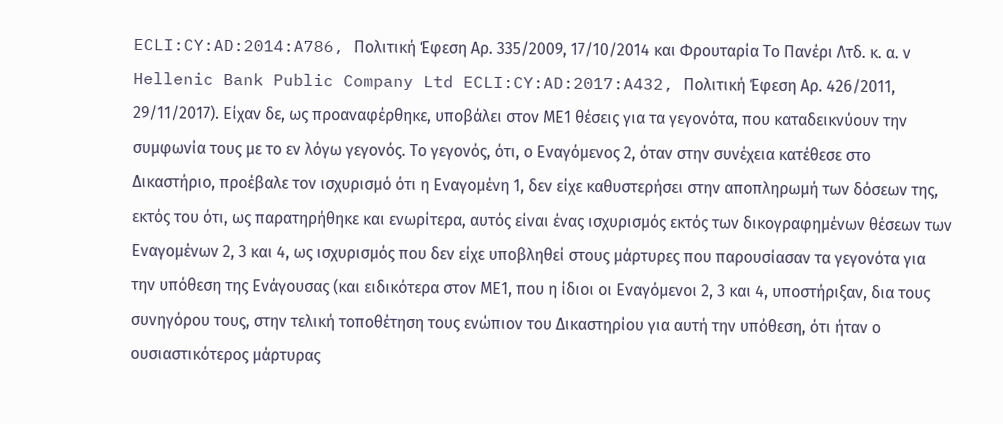ECLI:CY:AD:2014:A786, Πολιτική Έφεση Αρ. 335/2009, 17/10/2014 και Φρουταρία Το Πανέρι Λτδ. κ. α. ν Hellenic Bank Public Company Ltd ECLI:CY:AD:2017:A432, Πολιτική Έφεση Αρ. 426/2011, 29/11/2017). Είχαν δε, ως προαναφέρθηκε, υποβάλει στον ΜΕ1 θέσεις για τα γεγονότα, που καταδεικνύουν την συμφωνία τους με το εν λόγω γεγονός. Το γεγονός, ότι, ο Εναγόμενος 2, όταν στην συνέχεια κατέθεσε στο Δικαστήριο, προέβαλε τον ισχυρισμό ότι η Εναγομένη 1, δεν είχε καθυστερήσει στην αποπληρωμή των δόσεων της, εκτός του ότι, ως παρατηρήθηκε και ενωρίτερα, αυτός είναι ένας ισχυρισμός εκτός των δικογραφημένων θέσεων των Εναγομένων 2, 3 και 4, ως ισχυρισμός που δεν είχε υποβληθεί στους μάρτυρες που παρουσίασαν τα γεγονότα για την υπόθεση της Ενάγουσας (και ειδικότερα στον ΜΕ1, που η ίδιοι οι Εναγόμενοι 2, 3 και 4, υποστήριξαν, δια τους συνηγόρου τους, στην τελική τοποθέτηση τους ενώπιον του Δικαστηρίου για αυτή την υπόθεση, ότι ήταν ο ουσιαστικότερος μάρτυρας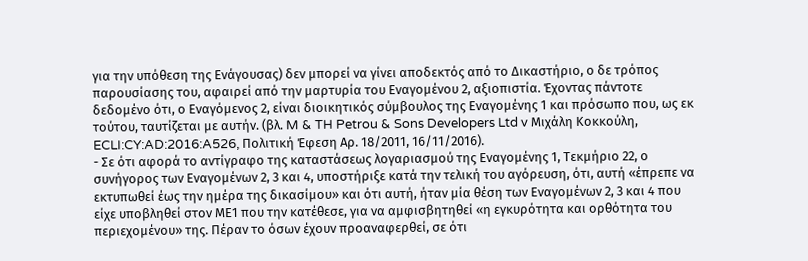για την υπόθεση της Ενάγουσας) δεν μπορεί να γίνει αποδεκτός από το Δικαστήριο, ο δε τρόπος παρουσίασης του, αφαιρεί από την μαρτυρία του Εναγομένου 2, αξιοπιστία. Έχοντας πάντοτε δεδομένο ότι, ο Εναγόμενος 2, είναι διοικητικός σύμβουλος της Εναγομένης 1 και πρόσωπο που, ως εκ τούτου, ταυτίζεται με αυτήν. (βλ. M & TH Petrou & Sons Developers Ltd v Μιχάλη Κοκκούλη, ECLI:CY:AD:2016:A526, Πολιτική Έφεση Αρ. 18/2011, 16/11/2016).
- Σε ότι αφορά το αντίγραφο της καταστάσεως λογαριασμού της Εναγομένης 1, Τεκμήριο 22, ο συνήγορος των Εναγομένων 2, 3 και 4, υποστήριξε κατά την τελική του αγόρευση, ότι, αυτή «έπρεπε να εκτυπωθεί έως την ημέρα της δικασίμου» και ότι αυτή, ήταν μία θέση των Εναγομένων 2, 3 και 4 που είχε υποβληθεί στον ΜΕ1 που την κατέθεσε, για να αμφισβητηθεί «η εγκυρότητα και ορθότητα του περιεχομένου» της. Πέραν το όσων έχουν προαναφερθεί, σε ότι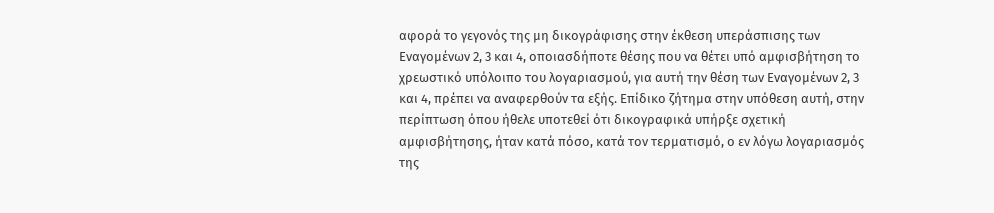αφορά το γεγονός της μη δικογράφισης στην έκθεση υπεράσπισης των Εναγομένων 2, 3 και 4, οποιασδήποτε θέσης που να θέτει υπό αμφισβήτηση το χρεωστικό υπόλοιπο του λογαριασμού, για αυτή την θέση των Εναγομένων 2, 3 και 4, πρέπει να αναφερθούν τα εξής. Επίδικο ζήτημα στην υπόθεση αυτή, στην περίπτωση όπου ήθελε υποτεθεί ότι δικογραφικά υπήρξε σχετική αμφισβήτησης, ήταν κατά πόσο, κατά τον τερματισμό, ο εν λόγω λογαριασμός της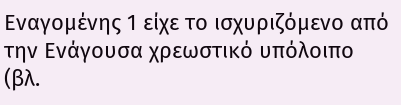Εναγομένης 1 είχε το ισχυριζόμενο από την Ενάγουσα χρεωστικό υπόλοιπο (βλ.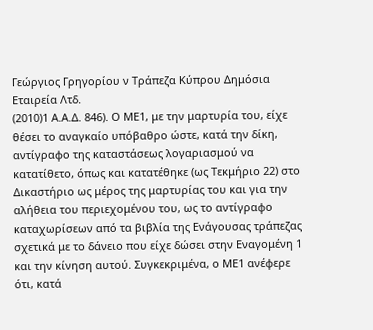Γεώργιος Γρηγορίου ν Τράπεζα Κύπρου Δημόσια Εταιρεία Λτδ.
(2010)1 Α.Α.Δ. 846). Ο ΜΕ1, με την μαρτυρία του, είχε θέσει το αναγκαίο υπόβαθρο ώστε, κατά την δίκη, αντίγραφο της καταστάσεως λογαριασμού να κατατίθετο, όπως και κατατέθηκε (ως Τεκμήριο 22) στο Δικαστήριο ως μέρος της μαρτυρίας του και για την αλήθεια του περιεχομένου του, ως το αντίγραφο καταχωρίσεων από τα βιβλία της Ενάγουσας τράπεζας σχετικά με το δάνειο που είχε δώσει στην Εναγομένη 1 και την κίνηση αυτού. Συγκεκριμένα, ο ΜΕ1 ανέφερε ότι, κατά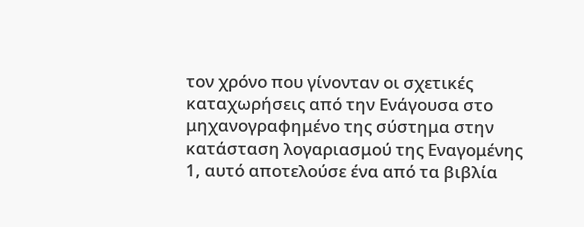τον χρόνο που γίνονταν οι σχετικές καταχωρήσεις από την Ενάγουσα στο μηχανογραφημένο της σύστημα στην κατάσταση λογαριασμού της Εναγομένης 1, αυτό αποτελούσε ένα από τα βιβλία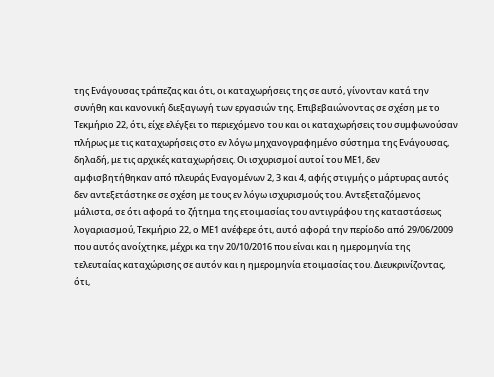της Ενάγουσας τράπεζας και ότι, οι καταχωρήσεις της σε αυτό, γίνονταν κατά την συνήθη και κανονική διεξαγωγή των εργασιών της. Επιβεβαιώνοντας σε σχέση με το Τεκμήριο 22, ότι, είχε ελέγξει το περιεχόμενο του και οι καταχωρήσεις του συμφωνούσαν πλήρως με τις καταχωρήσεις στο εν λόγω μηχανογραφημένο σύστημα της Ενάγουσας, δηλαδή, με τις αρχικές καταχωρήσεις. Οι ισχυρισμοί αυτοί του ΜΕ1, δεν αμφισβητήθηκαν από πλευράς Εναγομένων 2, 3 και 4, αφής στιγμής ο μάρτυρας αυτός δεν αντεξετάστηκε σε σχέση με τους εν λόγω ισχυρισμούς του. Αντεξεταζόμενος μάλιστα, σε ότι αφορά το ζήτημα της ετοιμασίας του αντιγράφου της καταστάσεως λογαριασμού, Τεκμήριο 22, ο ΜΕ1 ανέφερε ότι, αυτό αφορά την περίοδο από 29/06/2009 που αυτός ανοίχτηκε, μέχρι κα την 20/10/2016 που είναι και η ημερομηνία της τελευταίας καταχώρισης σε αυτόν και η ημερομηνία ετοιμασίας του. Διευκρινίζοντας, ότι,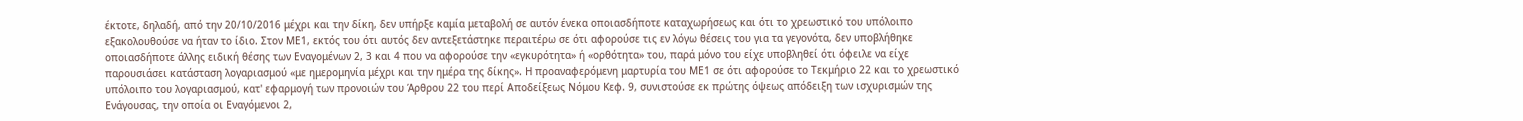έκτοτε, δηλαδή, από την 20/10/2016 μέχρι και την δίκη, δεν υπήρξε καμία μεταβολή σε αυτόν ένεκα οποιασδήποτε καταχωρήσεως και ότι το χρεωστικό του υπόλοιπο εξακολουθούσε να ήταν το ίδιο. Στον ΜΕ1, εκτός του ότι αυτός δεν αντεξετάστηκε περαιτέρω σε ότι αφορούσε τις εν λόγω θέσεις του για τα γεγονότα, δεν υποβλήθηκε οποιασδήποτε άλλης ειδική θέσης των Εναγομένων 2, 3 και 4 που να αφορούσε την «εγκυρότητα» ή «ορθότητα» του, παρά μόνο του είχε υποβληθεί ότι όφειλε να είχε παρουσιάσει κατάσταση λογαριασμού «με ημερομηνία μέχρι και την ημέρα της δίκης». Η προαναφερόμενη μαρτυρία του ΜΕ1 σε ότι αφορούσε το Τεκμήριο 22 και το χρεωστικό υπόλοιπο του λογαριασμού, κατ' εφαρμογή των προνοιών του Άρθρου 22 του περί Αποδείξεως Νόμου Κεφ. 9, συνιστούσε εκ πρώτης όψεως απόδειξη των ισχυρισμών της Ενάγουσας, την οποία οι Εναγόμενοι 2,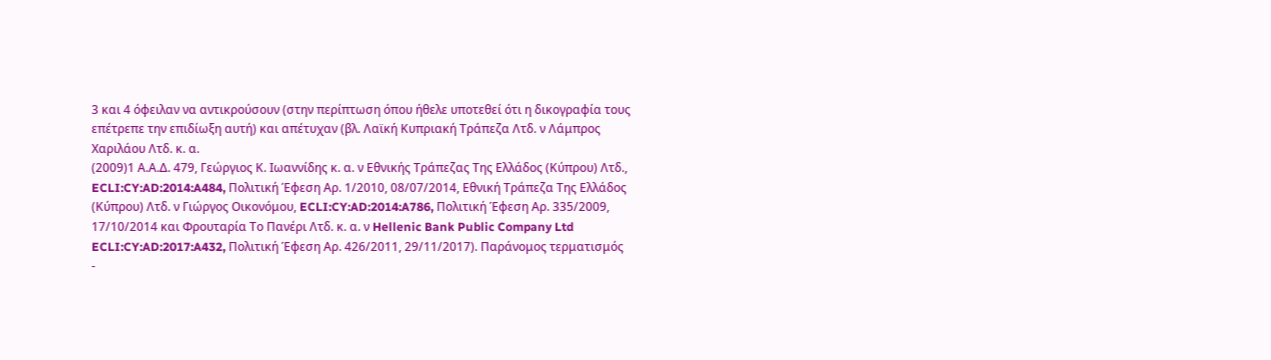3 και 4 όφειλαν να αντικρούσουν (στην περίπτωση όπου ήθελε υποτεθεί ότι η δικογραφία τους επέτρεπε την επιδίωξη αυτή) και απέτυχαν (βλ. Λαϊκή Κυπριακή Τράπεζα Λτδ. ν Λάμπρος Χαριλάου Λτδ. κ. α.
(2009)1 Α.Α.Δ. 479, Γεώργιος Κ. Ιωαννίδης κ. α. ν Εθνικής Τράπεζας Της Ελλάδος (Κύπρου) Λτδ., ECLI:CY:AD:2014:A484, Πολιτική Έφεση Αρ. 1/2010, 08/07/2014, Εθνική Τράπεζα Της Ελλάδος (Κύπρου) Λτδ. ν Γιώργος Οικονόμου, ECLI:CY:AD:2014:A786, Πολιτική Έφεση Αρ. 335/2009, 17/10/2014 και Φρουταρία Το Πανέρι Λτδ. κ. α. ν Hellenic Bank Public Company Ltd ECLI:CY:AD:2017:A432, Πολιτική Έφεση Αρ. 426/2011, 29/11/2017). Παράνομος τερματισμός
-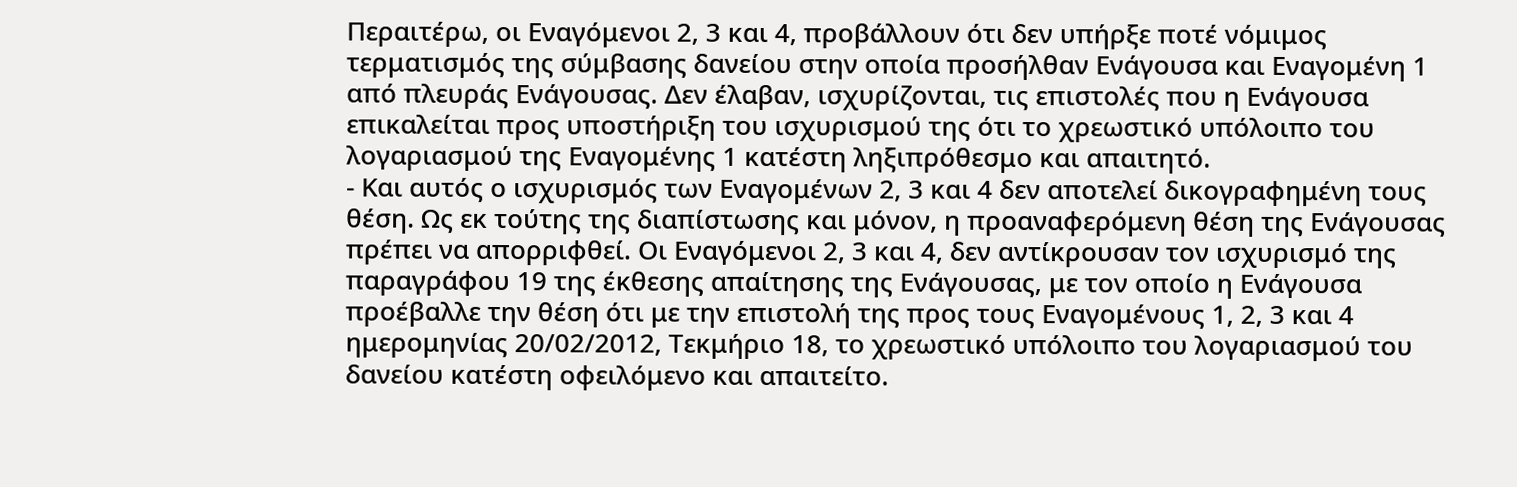Περαιτέρω, οι Εναγόμενοι 2, 3 και 4, προβάλλουν ότι δεν υπήρξε ποτέ νόμιμος τερματισμός της σύμβασης δανείου στην οποία προσήλθαν Ενάγουσα και Εναγομένη 1 από πλευράς Ενάγουσας. Δεν έλαβαν, ισχυρίζονται, τις επιστολές που η Ενάγουσα επικαλείται προς υποστήριξη του ισχυρισμού της ότι το χρεωστικό υπόλοιπο του λογαριασμού της Εναγομένης 1 κατέστη ληξιπρόθεσμο και απαιτητό.
- Και αυτός ο ισχυρισμός των Εναγομένων 2, 3 και 4 δεν αποτελεί δικογραφημένη τους θέση. Ως εκ τούτης της διαπίστωσης και μόνον, η προαναφερόμενη θέση της Ενάγουσας πρέπει να απορριφθεί. Οι Εναγόμενοι 2, 3 και 4, δεν αντίκρουσαν τον ισχυρισμό της παραγράφου 19 της έκθεσης απαίτησης της Ενάγουσας, με τον οποίο η Ενάγουσα προέβαλλε την θέση ότι με την επιστολή της προς τους Εναγομένους 1, 2, 3 και 4 ημερομηνίας 20/02/2012, Τεκμήριο 18, το χρεωστικό υπόλοιπο του λογαριασμού του δανείου κατέστη οφειλόμενο και απαιτείτο.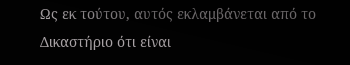Ως εκ τούτου, αυτός εκλαμβάνεται από το Δικαστήριο ότι είναι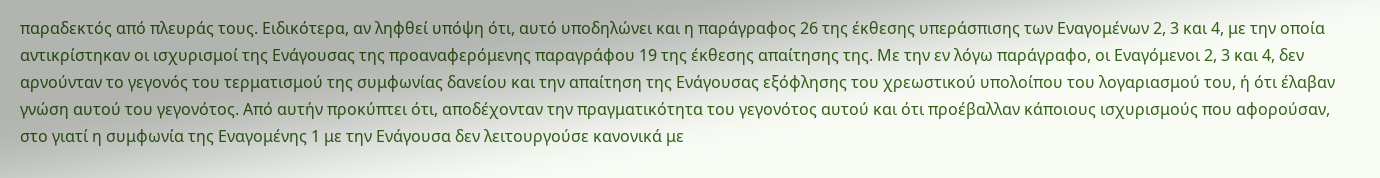παραδεκτός από πλευράς τους. Ειδικότερα, αν ληφθεί υπόψη ότι, αυτό υποδηλώνει και η παράγραφος 26 της έκθεσης υπεράσπισης των Εναγομένων 2, 3 και 4, με την οποία αντικρίστηκαν οι ισχυρισμοί της Ενάγουσας της προαναφερόμενης παραγράφου 19 της έκθεσης απαίτησης της. Με την εν λόγω παράγραφο, οι Εναγόμενοι 2, 3 και 4, δεν αρνούνταν το γεγονός του τερματισμού της συμφωνίας δανείου και την απαίτηση της Ενάγουσας εξόφλησης του χρεωστικού υπολοίπου του λογαριασμού του, ή ότι έλαβαν γνώση αυτού του γεγονότος. Από αυτήν προκύπτει ότι, αποδέχονταν την πραγματικότητα του γεγονότος αυτού και ότι προέβαλλαν κάποιους ισχυρισμούς που αφορούσαν, στο γιατί η συμφωνία της Εναγομένης 1 με την Ενάγουσα δεν λειτουργούσε κανονικά με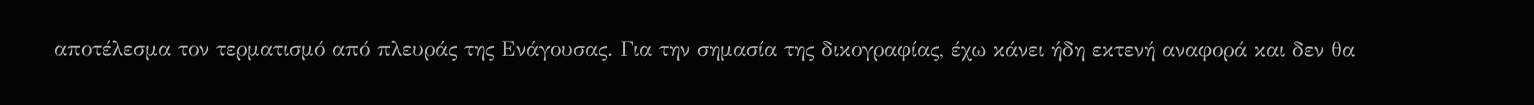αποτέλεσμα τον τερματισμό από πλευράς της Ενάγουσας. Για την σημασία της δικογραφίας, έχω κάνει ήδη εκτενή αναφορά και δεν θα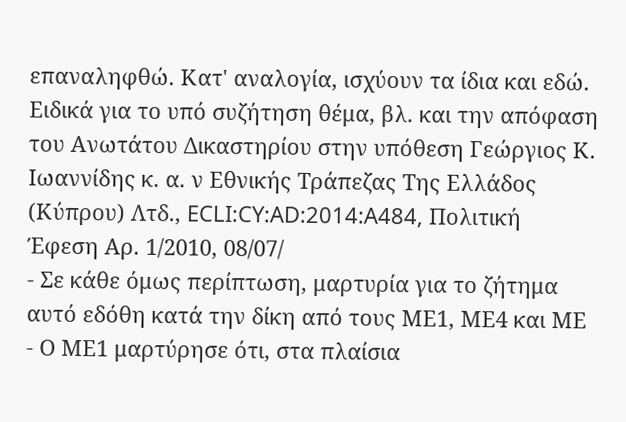επαναληφθώ. Κατ' αναλογία, ισχύουν τα ίδια και εδώ. Ειδικά για το υπό συζήτηση θέμα, βλ. και την απόφαση του Ανωτάτου Δικαστηρίου στην υπόθεση Γεώργιος Κ. Ιωαννίδης κ. α. ν Εθνικής Τράπεζας Της Ελλάδος (Κύπρου) Λτδ., ECLI:CY:AD:2014:A484, Πολιτική Έφεση Αρ. 1/2010, 08/07/
- Σε κάθε όμως περίπτωση, μαρτυρία για το ζήτημα αυτό εδόθη κατά την δίκη από τους ΜΕ1, ΜΕ4 και ΜΕ
- Ο ΜΕ1 μαρτύρησε ότι, στα πλαίσια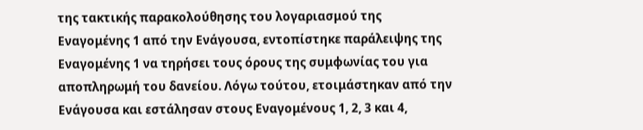της τακτικής παρακολούθησης του λογαριασμού της Εναγομένης 1 από την Ενάγουσα, εντοπίστηκε παράλειψης της Εναγομένης 1 να τηρήσει τους όρους της συμφωνίας του για αποπληρωμή του δανείου. Λόγω τούτου, ετοιμάστηκαν από την Ενάγουσα και εστάλησαν στους Εναγομένους 1, 2, 3 και 4,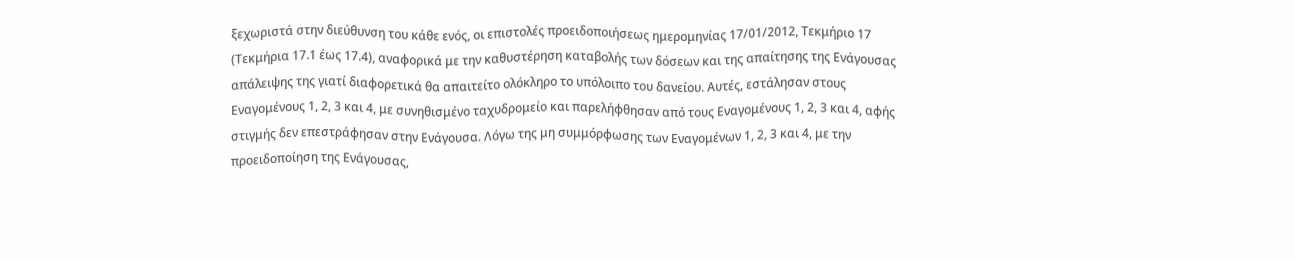ξεχωριστά στην διεύθυνση του κάθε ενός, οι επιστολές προειδοποιήσεως ημερομηνίας 17/01/2012, Τεκμήριο 17 (Τεκμήρια 17.1 έως 17.4), αναφορικά με την καθυστέρηση καταβολής των δόσεων και της απαίτησης της Ενάγουσας απάλειψης της γιατί διαφορετικά θα απαιτείτο ολόκληρο το υπόλοιπο του δανείου. Αυτές, εστάλησαν στους Εναγομένους 1, 2, 3 και 4, με συνηθισμένο ταχυδρομείο και παρελήφθησαν από τους Εναγομένους 1, 2, 3 και 4, αφής στιγμής δεν επεστράφησαν στην Ενάγουσα. Λόγω της μη συμμόρφωσης των Εναγομένων 1, 2, 3 και 4, με την προειδοποίηση της Ενάγουσας,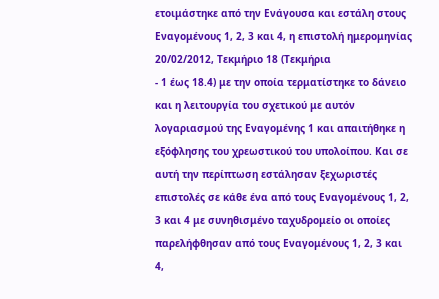ετοιμάστηκε από την Ενάγουσα και εστάλη στους Εναγομένους 1, 2, 3 και 4, η επιστολή ημερομηνίας 20/02/2012, Τεκμήριο 18 (Τεκμήρια
- 1 έως 18.4) με την οποία τερματίστηκε το δάνειο και η λειτουργία του σχετικού με αυτόν λογαριασμού της Εναγομένης 1 και απαιτήθηκε η εξόφλησης του χρεωστικού του υπολοίπου. Και σε αυτή την περίπτωση εστάλησαν ξεχωριστές επιστολές σε κάθε ένα από τους Εναγομένους 1, 2, 3 και 4 με συνηθισμένο ταχυδρομείο οι οποίες παρελήφθησαν από τους Εναγομένους 1, 2, 3 και 4,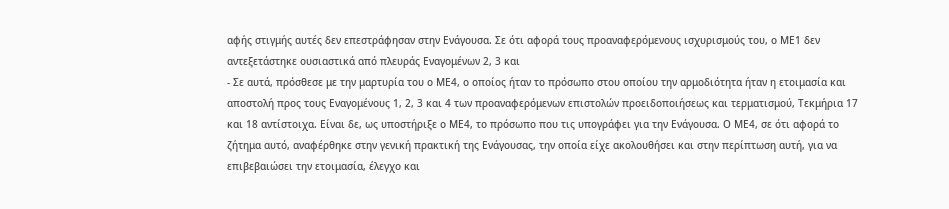αφής στιγμής αυτές δεν επεστράφησαν στην Ενάγουσα. Σε ότι αφορά τους προαναφερόμενους ισχυρισμούς του, ο ΜΕ1 δεν αντεξετάστηκε ουσιαστικά από πλευράς Εναγομένων 2, 3 και
- Σε αυτά, πρόσθεσε με την μαρτυρία του ο ΜΕ4, ο οποίος ήταν το πρόσωπο στου οποίου την αρμοδιότητα ήταν η ετοιμασία και αποστολή προς τους Εναγομένους 1, 2, 3 και 4 των προαναφερόμενων επιστολών προειδοποιήσεως και τερματισμού, Τεκμήρια 17 και 18 αντίστοιχα. Είναι δε, ως υποστήριξε ο ΜΕ4, το πρόσωπο που τις υπογράφει για την Ενάγουσα. Ο ΜΕ4, σε ότι αφορά το ζήτημα αυτό, αναφέρθηκε στην γενική πρακτική της Ενάγουσας, την οποία είχε ακολουθήσει και στην περίπτωση αυτή, για να επιβεβαιώσει την ετοιμασία, έλεγχο και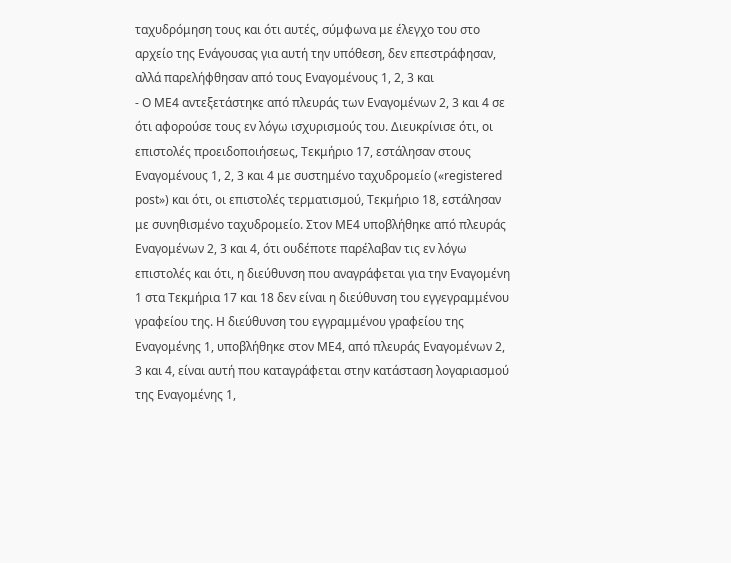ταχυδρόμηση τους και ότι αυτές, σύμφωνα με έλεγχο του στο αρχείο της Ενάγουσας για αυτή την υπόθεση, δεν επεστράφησαν, αλλά παρελήφθησαν από τους Εναγομένους 1, 2, 3 και
- Ο ΜΕ4 αντεξετάστηκε από πλευράς των Εναγομένων 2, 3 και 4 σε ότι αφορούσε τους εν λόγω ισχυρισμούς του. Διευκρίνισε ότι, οι επιστολές προειδοποιήσεως, Τεκμήριο 17, εστάλησαν στους Εναγομένους 1, 2, 3 και 4 με συστημένο ταχυδρομείο («registered post») και ότι, οι επιστολές τερματισμού, Τεκμήριο 18, εστάλησαν με συνηθισμένο ταχυδρομείο. Στον ΜΕ4 υποβλήθηκε από πλευράς Εναγομένων 2, 3 και 4, ότι ουδέποτε παρέλαβαν τις εν λόγω επιστολές και ότι, η διεύθυνση που αναγράφεται για την Εναγομένη 1 στα Τεκμήρια 17 και 18 δεν είναι η διεύθυνση του εγγεγραμμένου γραφείου της. Η διεύθυνση του εγγραμμένου γραφείου της Εναγομένης 1, υποβλήθηκε στον ΜΕ4, από πλευράς Εναγομένων 2, 3 και 4, είναι αυτή που καταγράφεται στην κατάσταση λογαριασμού της Εναγομένης 1,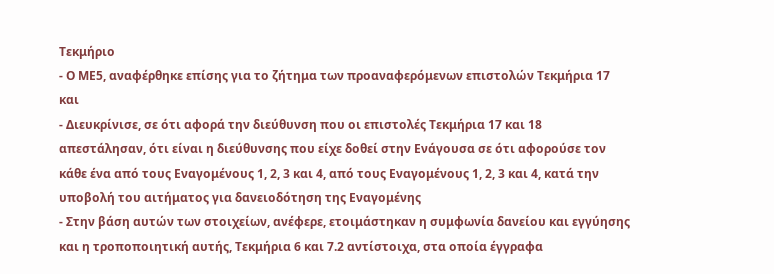Τεκμήριο
- Ο ΜΕ5, αναφέρθηκε επίσης για το ζήτημα των προαναφερόμενων επιστολών Τεκμήρια 17 και
- Διευκρίνισε, σε ότι αφορά την διεύθυνση που οι επιστολές Τεκμήρια 17 και 18 απεστάλησαν, ότι είναι η διεύθυνσης που είχε δοθεί στην Ενάγουσα σε ότι αφορούσε τον κάθε ένα από τους Εναγομένους 1, 2, 3 και 4, από τους Εναγομένους 1, 2, 3 και 4, κατά την υποβολή του αιτήματος για δανειοδότηση της Εναγομένης
- Στην βάση αυτών των στοιχείων, ανέφερε, ετοιμάστηκαν η συμφωνία δανείου και εγγύησης και η τροποποιητική αυτής, Τεκμήρια 6 και 7.2 αντίστοιχα, στα οποία έγγραφα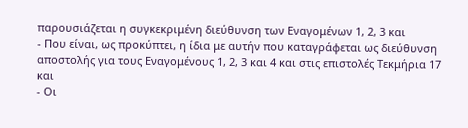παρουσιάζεται η συγκεκριμένη διεύθυνση των Εναγομένων 1, 2, 3 και
- Που είναι, ως προκύπτει, η ίδια με αυτήν που καταγράφεται ως διεύθυνση αποστολής για τους Εναγομένους 1, 2, 3 και 4 και στις επιστολές Τεκμήρια 17 και
- Οι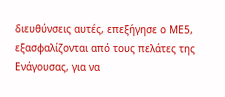διευθύνσεις αυτές, επεξήγησε ο ΜΕ5, εξασφαλίζονται από τους πελάτες της Ενάγουσας, για να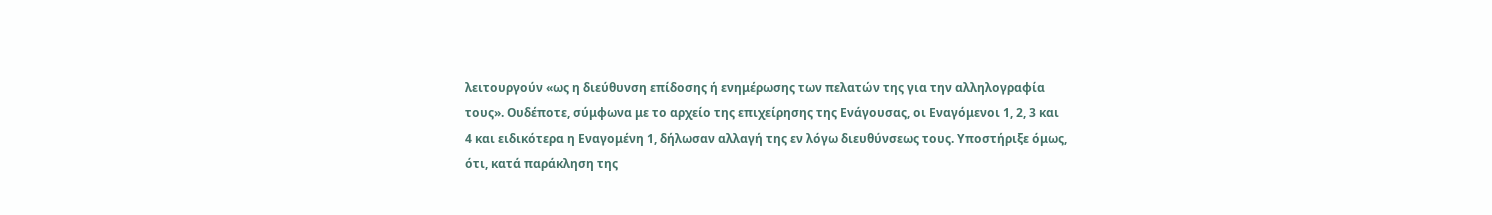λειτουργούν «ως η διεύθυνση επίδοσης ή ενημέρωσης των πελατών της για την αλληλογραφία τους». Ουδέποτε, σύμφωνα με το αρχείο της επιχείρησης της Ενάγουσας, οι Εναγόμενοι 1, 2, 3 και 4 και ειδικότερα η Εναγομένη 1, δήλωσαν αλλαγή της εν λόγω διευθύνσεως τους. Υποστήριξε όμως, ότι, κατά παράκληση της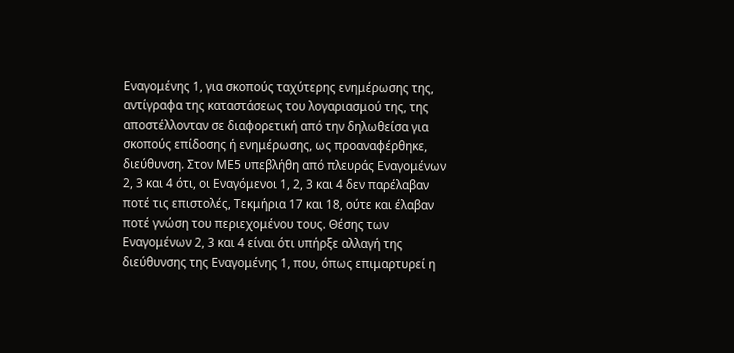Εναγομένης 1, για σκοπούς ταχύτερης ενημέρωσης της, αντίγραφα της καταστάσεως του λογαριασμού της, της αποστέλλονταν σε διαφορετική από την δηλωθείσα για σκοπούς επίδοσης ή ενημέρωσης, ως προαναφέρθηκε, διεύθυνση. Στον ΜΕ5 υπεβλήθη από πλευράς Εναγομένων 2, 3 και 4 ότι, οι Εναγόμενοι 1, 2, 3 και 4 δεν παρέλαβαν ποτέ τις επιστολές, Τεκμήρια 17 και 18, ούτε και έλαβαν ποτέ γνώση του περιεχομένου τους. Θέσης των Εναγομένων 2, 3 και 4 είναι ότι υπήρξε αλλαγή της διεύθυνσης της Εναγομένης 1, που, όπως επιμαρτυρεί η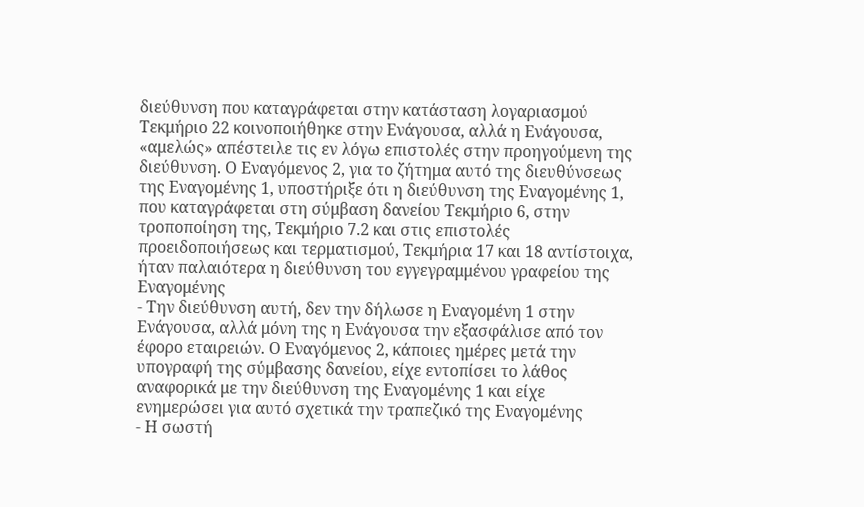διεύθυνση που καταγράφεται στην κατάσταση λογαριασμού Τεκμήριο 22 κοινοποιήθηκε στην Ενάγουσα, αλλά η Ενάγουσα, «αμελώς» απέστειλε τις εν λόγω επιστολές στην προηγούμενη της διεύθυνση. Ο Εναγόμενος 2, για το ζήτημα αυτό της διευθύνσεως της Εναγομένης 1, υποστήριξε ότι η διεύθυνση της Εναγομένης 1, που καταγράφεται στη σύμβαση δανείου Τεκμήριο 6, στην τροποποίηση της, Τεκμήριο 7.2 και στις επιστολές προειδοποιήσεως και τερματισμού, Τεκμήρια 17 και 18 αντίστοιχα, ήταν παλαιότερα η διεύθυνση του εγγεγραμμένου γραφείου της Εναγομένης
- Την διεύθυνση αυτή, δεν την δήλωσε η Εναγομένη 1 στην Ενάγουσα, αλλά μόνη της η Ενάγουσα την εξασφάλισε από τον έφορο εταιρειών. Ο Εναγόμενος 2, κάποιες ημέρες μετά την υπογραφή της σύμβασης δανείου, είχε εντοπίσει το λάθος αναφορικά με την διεύθυνση της Εναγομένης 1 και είχε ενημερώσει για αυτό σχετικά την τραπεζικό της Εναγομένης
- Η σωστή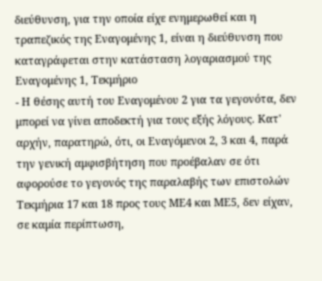διεύθυνση, για την οποία είχε ενημερωθεί και η τραπεζικός της Εναγομένης 1, είναι η διεύθυνση που καταγράφεται στην κατάσταση λογαριασμού της Εναγομένης 1, Τεκμήριο
- Η θέσης αυτή του Εναγομένου 2 για τα γεγονότα, δεν μπορεί να γίνει αποδεκτή για τους εξής λόγους. Κατ' αρχήν, παρατηρώ, ότι, οι Εναγόμενοι 2, 3 και 4, παρά την γενική αμφισβήτηση που προέβαλαν σε ότι αφορούσε το γεγονός της παραλαβής των επιστολών Τεκμήρια 17 και 18 προς τους ΜΕ4 και ΜΕ5, δεν είχαν, σε καμία περίπτωση,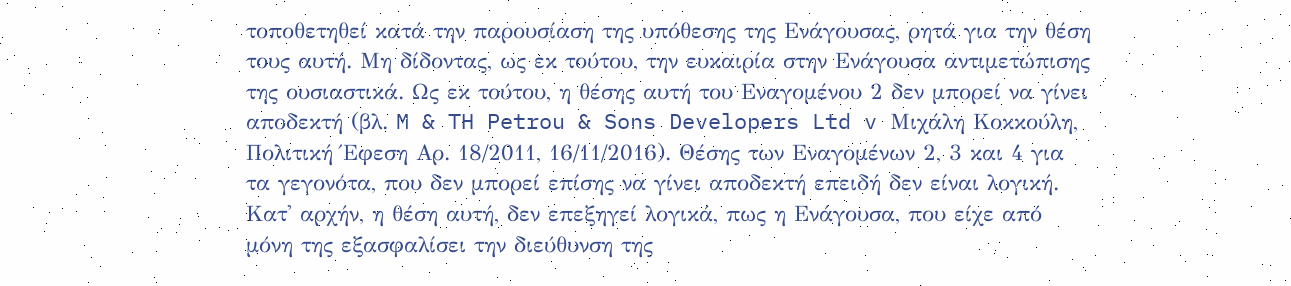τοποθετηθεί κατά την παρουσίαση της υπόθεσης της Ενάγουσας, ρητά για την θέση τους αυτή. Μη δίδοντας, ως εκ τούτου, την ευκαιρία στην Ενάγουσα αντιμετώπισης της ουσιαστικά. Ως εκ τούτου, η θέσης αυτή του Εναγομένου 2 δεν μπορεί να γίνει αποδεκτή (βλ. M & TH Petrou & Sons Developers Ltd v Μιχάλη Κοκκούλη, Πολιτική Έφεση Αρ. 18/2011, 16/11/2016). Θέσης των Εναγομένων 2, 3 και 4 για τα γεγονότα, που δεν μπορεί επίσης να γίνει αποδεκτή επειδή δεν είναι λογική. Κατ' αρχήν, η θέση αυτή, δεν επεξηγεί λογικά, πως η Ενάγουσα, που είχε από μόνη της εξασφαλίσει την διεύθυνση της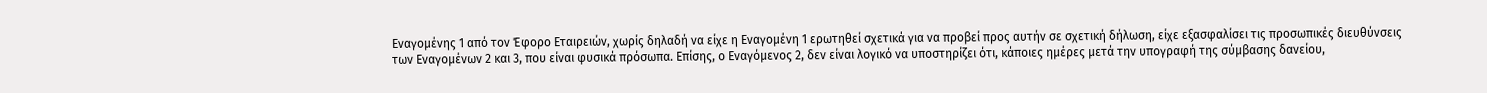Εναγομένης 1 από τον Έφορο Εταιρειών, χωρίς δηλαδή να είχε η Εναγομένη 1 ερωτηθεί σχετικά για να προβεί προς αυτήν σε σχετική δήλωση, είχε εξασφαλίσει τις προσωπικές διευθύνσεις των Εναγομένων 2 και 3, που είναι φυσικά πρόσωπα. Επίσης, ο Εναγόμενος 2, δεν είναι λογικό να υποστηρίζει ότι, κάποιες ημέρες μετά την υπογραφή της σύμβασης δανείου,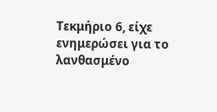Τεκμήριο 6, είχε ενημερώσει για το λανθασμένο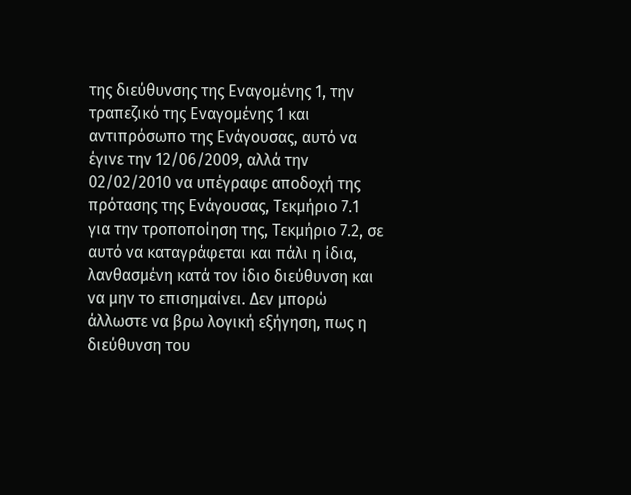της διεύθυνσης της Εναγομένης 1, την τραπεζικό της Εναγομένης 1 και αντιπρόσωπο της Ενάγουσας, αυτό να έγινε την 12/06/2009, αλλά την 02/02/2010 να υπέγραφε αποδοχή της πρότασης της Ενάγουσας, Τεκμήριο 7.1 για την τροποποίηση της, Τεκμήριο 7.2, σε αυτό να καταγράφεται και πάλι η ίδια, λανθασμένη κατά τον ίδιο διεύθυνση και να μην το επισημαίνει. Δεν μπορώ άλλωστε να βρω λογική εξήγηση, πως η διεύθυνση του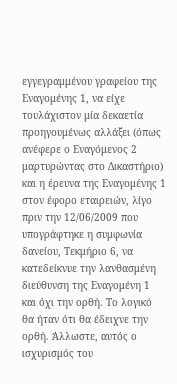εγγεγραμμένου γραφείου της Εναγομένης 1, να είχε τουλάχιστον μία δεκαετία προηγουμένως αλλάξει (όπως ανέφερε ο Εναγόμενος 2 μαρτυρώντας στο Δικαστήριο) και η έρευνα της Εναγομένης 1 στον έφορο εταιρειών, λίγο πριν την 12/06/2009 που υπογράφτηκε η συμφωνία δανείου, Τεκμήριο 6, να κατεδείκνυε την λανθασμένη διεύθυνση της Εναγομένη 1 και όχι την ορθή. Το λογικό θα ήταν ότι θα έδειχνε την ορθή. Άλλωστε, αυτός ο ισχυρισμός του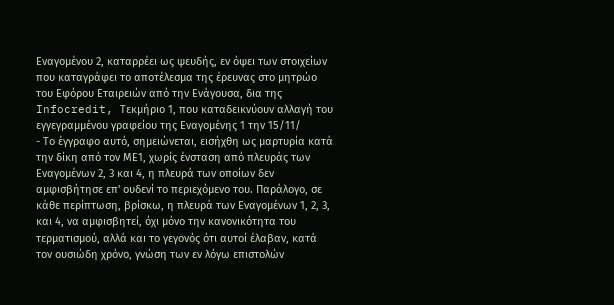Εναγομένου 2, καταρρέει ως ψευδής, εν όψει των στοιχείων που καταγράφει το αποτέλεσμα της έρευνας στο μητρώο του Εφόρου Εταιρειών από την Ενάγουσα, δια της Infocredit, Τεκμήριο 1, που καταδεικνύουν αλλαγή του εγγεγραμμένου γραφείου της Εναγομένης 1 την 15/11/
- Το έγγραφο αυτό, σημειώνεται, εισήχθη ως μαρτυρία κατά την δίκη από τον ΜΕ1, χωρίς ένσταση από πλευράς των Εναγομένων 2, 3 και 4, η πλευρά των οποίων δεν αμφισβήτησε επ' ουδενί το περιεχόμενο του. Παράλογο, σε κάθε περίπτωση, βρίσκω, η πλευρά των Εναγομένων 1, 2, 3, και 4, να αμφισβητεί, όχι μόνο την κανονικότητα του τερματισμού, αλλά και το γεγονός ότι αυτοί έλαβαν, κατά τον ουσιώδη χρόνο, γνώση των εν λόγω επιστολών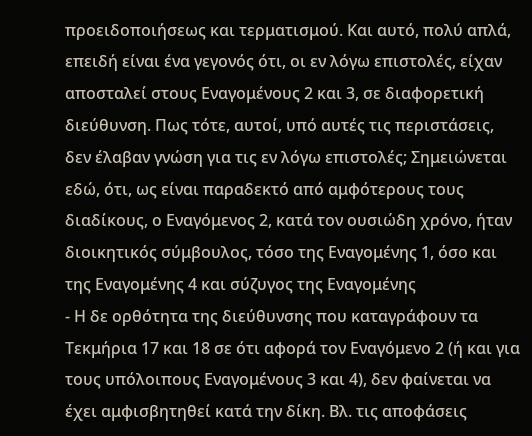προειδοποιήσεως και τερματισμού. Και αυτό, πολύ απλά, επειδή είναι ένα γεγονός ότι, οι εν λόγω επιστολές, είχαν αποσταλεί στους Εναγομένους 2 και 3, σε διαφορετική διεύθυνση. Πως τότε, αυτοί, υπό αυτές τις περιστάσεις, δεν έλαβαν γνώση για τις εν λόγω επιστολές; Σημειώνεται εδώ, ότι, ως είναι παραδεκτό από αμφότερους τους διαδίκους, ο Εναγόμενος 2, κατά τον ουσιώδη χρόνο, ήταν διοικητικός σύμβουλος, τόσο της Εναγομένης 1, όσο και της Εναγομένης 4 και σύζυγος της Εναγομένης
- Η δε ορθότητα της διεύθυνσης που καταγράφουν τα Τεκμήρια 17 και 18 σε ότι αφορά τον Εναγόμενο 2 (ή και για τους υπόλοιπους Εναγομένους 3 και 4), δεν φαίνεται να έχει αμφισβητηθεί κατά την δίκη. Βλ. τις αποφάσεις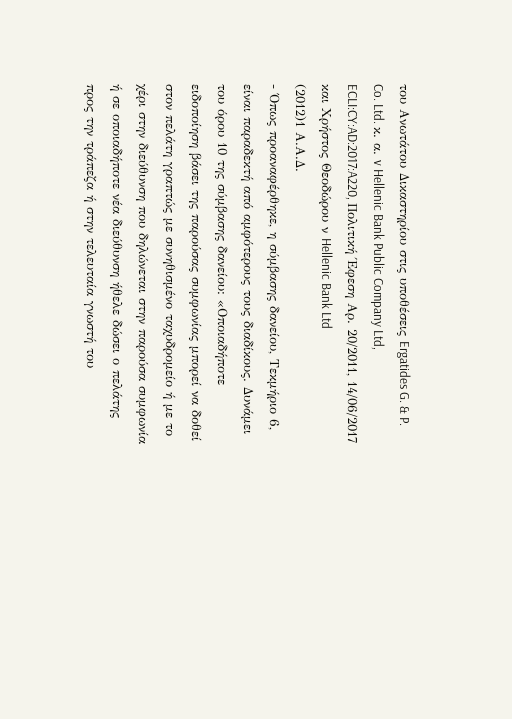του Ανωτάτου Δικαστηρίου στις υποθέσεις Ergatides G. & P. Co. Ltd. κ. α. v Hellenic Bank Public Company Ltd, ECLI:CY:AD:2017:A220, Πολιτική Έφεση Αρ. 20/2011, 14/06/2017 και Χρήστος Θεοδώρου ν Hellenic Bank Ltd
(2012)1 Α.Α.Δ.
- Όπως προαναφέρθηκε, η σύμβασης δανείου, Τεκμήριο 6, είναι παραδεκτή από αμφότερους τους διαδίκους. Δυνάμει του όρου 10 της σύμβασης δανείου: «Οποιαδήποτε ειδοποίηση βάσει της παρούσας συμφωνίας μπορεί να δοθεί στον πελάτη γραπτώς με συνηθισμένο ταχυδρομείο ή με το χέρι στην διεύθυνση που δηλώνεται στην παρούσα συμφωνία ή σε οποιαδήποτε νέα διεύθυνση ήθελε δώσει ο πελάτης προς την τράπεζα ή στην τελευταία γνωστή του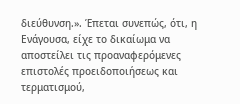διεύθυνση.». Έπεται συνεπώς, ότι, η Ενάγουσα, είχε το δικαίωμα να αποστείλει τις προαναφερόμενες επιστολές προειδοποιήσεως και τερματισμού,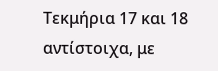Τεκμήρια 17 και 18 αντίστοιχα, με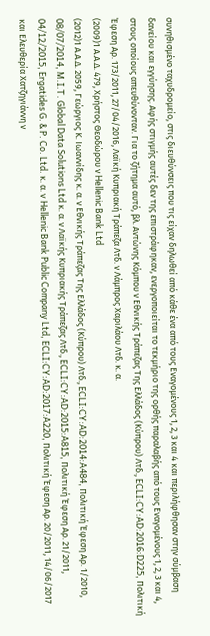συνηθισμένο ταχυδρομείο, στις διευθύνσεις που τις είχαν δηλωθεί από κάθε ένα από τους Εναγομένους 1, 2, 3 και 4 και περιλήφθησαν στην σύμβαση δανείου και εγγύησης. Αφής στιγμής αυτές δεν της επιστράφηκαν, ενεργοποιείται το τεκμήριο της ορθής παραλαβής από τους Εναγομένους 1, 2, 3 και 4, στους οποίους απευθύνονταν. Για το ζήτημα αυτό, βλ. Αντώνης Κόμπου ν Εθνικής Τράπεζας Της Ελλάδος (Κύπρου) Λτδ., ECLI:CY:AD:2016:D225, Πολιτική Έφεση Αρ. 173/2011, 27/04/2016, Λαϊκή Κυπριακή Τράπεζα Λτδ. ν Λάμπρος Χαριλάου Λτδ. κ. α.
(2009)1 Α.Α.Δ. 479, Χρήστος Θεοδώρου ν Hellenic Bank Ltd
(2012)1 Α.Α.Δ. 2059, Γεώργιος Κ. Ιωαννίδης κ. α. ν Εθνικής Τράπεζας Της Ελλάδος (Κύπρου) Λτδ., ECLI:CY:AD:2014:A484, Πολιτική Έφεση Αρ. 1/2010, 08/07/2014, M.I.T. Global Data Solutions Ltd κ. α. ν Λαϊκής Κυπριακής Τράπεζας Λτδ., ECLI:CY:AD:2015:A815, Πολιτική Έφεση Αρ. 21/2011, 04/12/2015, Ergatides G. & P. Co. Ltd. κ. α. v Hellenic Bank Public Company Ltd, ECLI:CY:AD:2017:A220, Πολιτική Έφεση Αρ. 20/2011, 14/06/2017 και Ελευθερία Χατζηγιάννη ν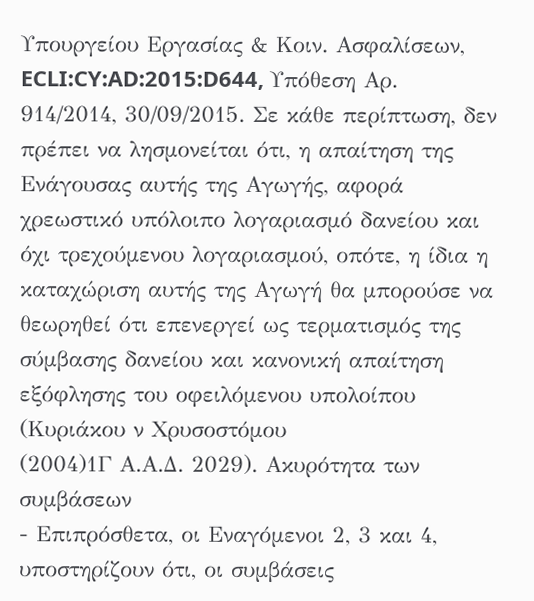Υπουργείου Εργασίας & Κοιν. Ασφαλίσεων, ECLI:CY:AD:2015:D644, Υπόθεση Αρ. 914/2014, 30/09/2015. Σε κάθε περίπτωση, δεν πρέπει να λησμονείται ότι, η απαίτηση της Ενάγουσας αυτής της Αγωγής, αφορά χρεωστικό υπόλοιπο λογαριασμό δανείου και όχι τρεχούμενου λογαριασμού, οπότε, η ίδια η καταχώριση αυτής της Αγωγή θα μπορούσε να θεωρηθεί ότι επενεργεί ως τερματισμός της σύμβασης δανείου και κανονική απαίτηση εξόφλησης του οφειλόμενου υπολοίπου (Κυριάκου ν Χρυσοστόμου
(2004)1Γ Α.Α.Δ. 2029). Ακυρότητα των συμβάσεων
- Επιπρόσθετα, οι Εναγόμενοι 2, 3 και 4, υποστηρίζουν ότι, οι συμβάσεις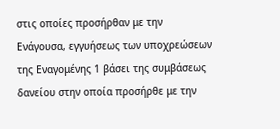στις οποίες προσήρθαν με την Ενάγουσα, εγγυήσεως των υποχρεώσεων της Εναγομένης 1 βάσει της συμβάσεως δανείου στην οποία προσήρθε με την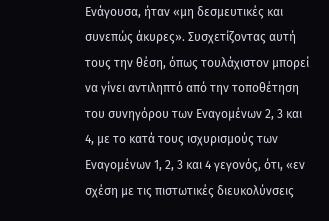Ενάγουσα, ήταν «μη δεσμευτικές και συνεπώς άκυρες». Συσχετίζοντας αυτή τους την θέση, όπως τουλάχιστον μπορεί να γίνει αντιληπτό από την τοποθέτηση του συνηγόρου των Εναγομένων 2, 3 και 4, με το κατά τους ισχυρισμούς των Εναγομένων 1, 2, 3 και 4 γεγονός, ότι, «εν σχέση με τις πιστωτικές διευκολύνσεις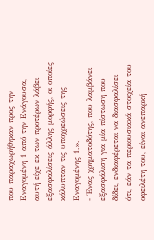που παραχωρήθηκαν προς την Εναγομένη 1 από την Ενάγουσα, αυτή είχε εκ των προτέρων λάβει εξασφαλίσεις άλλης μορφής, οι οποίες κάλυπταν τις υποχρεώσεις της Εναγομένης 1.».
- Ένας χρηματοδότης, που λαμβάνει εξασφάλιση για μία πίστωση που δίδει, ενδιαφέρεται να διασφαλίσει ότι, εάν τα περιουσιακά στοιχεία του οφειλέτη του, είναι ανεπαρκή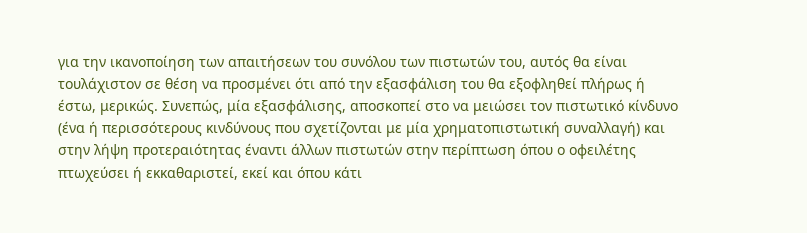για την ικανοποίηση των απαιτήσεων του συνόλου των πιστωτών του, αυτός θα είναι τουλάχιστον σε θέση να προσμένει ότι από την εξασφάλιση του θα εξοφληθεί πλήρως ή έστω, μερικώς. Συνεπώς, μία εξασφάλισης, αποσκοπεί στο να μειώσει τον πιστωτικό κίνδυνο (ένα ή περισσότερους κινδύνους που σχετίζονται με μία χρηματοπιστωτική συναλλαγή) και στην λήψη προτεραιότητας έναντι άλλων πιστωτών στην περίπτωση όπου ο οφειλέτης πτωχεύσει ή εκκαθαριστεί, εκεί και όπου κάτι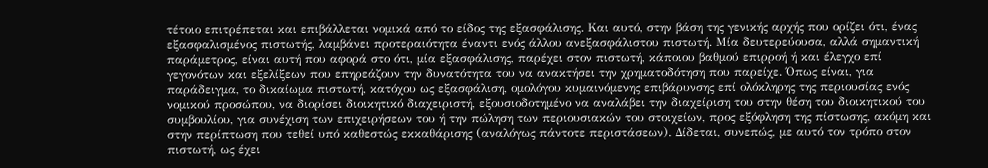τέτοιο επιτρέπεται και επιβάλλεται νομικά από το είδος της εξασφάλισης. Και αυτό, στην βάση της γενικής αρχής που ορίζει ότι, ένας εξασφαλισμένος πιστωτής, λαμβάνει προτεραιότητα έναντι ενός άλλου ανεξασφάλιστου πιστωτή. Μία δευτερεύουσα, αλλά σημαντική παράμετρος, είναι αυτή που αφορά στο ότι, μία εξασφάλισης, παρέχει στον πιστωτή, κάποιου βαθμού επιρροή ή και έλεγχο επί γεγονότων και εξελίξεων που επηρεάζουν την δυνατότητα του να ανακτήσει την χρηματοδότηση που παρείχε. Όπως είναι, για παράδειγμα, το δικαίωμα πιστωτή, κατόχου ως εξασφάλιση, ομολόγου κυμαινόμενης επιβάρυνσης επί ολόκληρης της περιουσίας ενός νομικού προσώπου, να διορίσει διοικητικό διαχειριστή, εξουσιοδοτημένο να αναλάβει την διαχείριση του στην θέση του διοικητικού του συμβουλίου, για συνέχιση των επιχειρήσεων του ή την πώληση των περιουσιακών του στοιχείων, προς εξόφληση της πίστωσης, ακόμη και στην περίπτωση που τεθεί υπό καθεστώς εκκαθάρισης (αναλόγως πάντοτε περιστάσεων). Δίδεται, συνεπώς, με αυτό τον τρόπο στον πιστωτή, ως έχει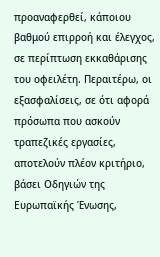προαναφερθεί, κάποιου βαθμού επιρροή και έλεγχος, σε περίπτωση εκκαθάρισης του οφειλέτη. Περαιτέρω, οι εξασφαλίσεις, σε ότι αφορά πρόσωπα που ασκούν τραπεζικές εργασίες, αποτελούν πλέον κριτήριο, βάσει Οδηγιών της Ευρωπαϊκής Ένωσης,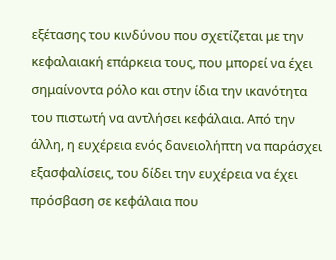εξέτασης του κινδύνου που σχετίζεται με την κεφαλαιακή επάρκεια τους, που μπορεί να έχει σημαίνοντα ρόλο και στην ίδια την ικανότητα του πιστωτή να αντλήσει κεφάλαια. Από την άλλη, η ευχέρεια ενός δανειολήπτη να παράσχει εξασφαλίσεις, του δίδει την ευχέρεια να έχει πρόσβαση σε κεφάλαια που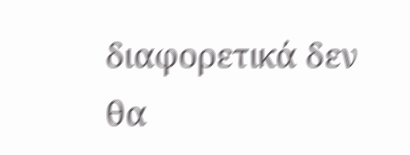διαφορετικά δεν θα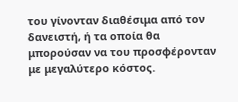του γίνονταν διαθέσιμα από τον δανειστή, ή τα οποία θα μπορούσαν να του προσφέρονταν με μεγαλύτερο κόστος.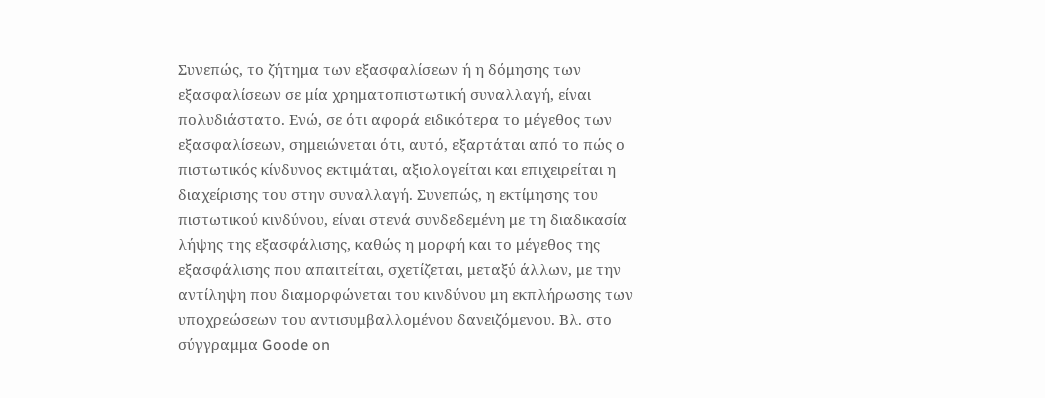Συνεπώς, το ζήτημα των εξασφαλίσεων ή η δόμησης των εξασφαλίσεων σε μία χρηματοπιστωτική συναλλαγή, είναι πολυδιάστατο. Ενώ, σε ότι αφορά ειδικότερα το μέγεθος των εξασφαλίσεων, σημειώνεται ότι, αυτό, εξαρτάται από το πώς ο πιστωτικός κίνδυνος εκτιμάται, αξιολογείται και επιχειρείται η διαχείρισης του στην συναλλαγή. Συνεπώς, η εκτίμησης του πιστωτικού κινδύνου, είναι στενά συνδεδεμένη με τη διαδικασία λήψης της εξασφάλισης, καθώς η μορφή και το μέγεθος της εξασφάλισης που απαιτείται, σχετίζεται, μεταξύ άλλων, με την αντίληψη που διαμορφώνεται του κινδύνου μη εκπλήρωσης των υποχρεώσεων του αντισυμβαλλομένου δανειζόμενου. Βλ. στο σύγγραμμα Goode on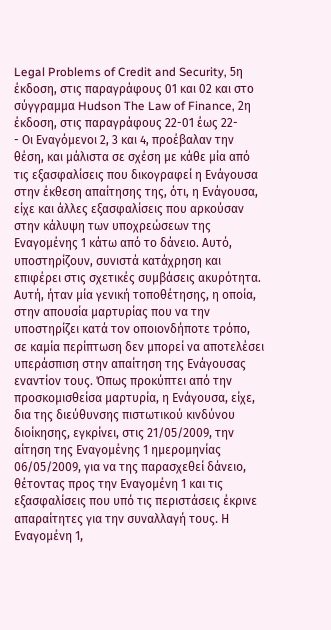Legal Problems of Credit and Security, 5η έκδοση, στις παραγράφους 01 και 02 και στο σύγγραμμα Hudson The Law of Finance, 2η έκδοση, στις παραγράφους 22-01 έως 22-
- Οι Εναγόμενοι 2, 3 και 4, προέβαλαν την θέση, και μάλιστα σε σχέση με κάθε μία από τις εξασφαλίσεις που δικογραφεί η Ενάγουσα στην έκθεση απαίτησης της, ότι, η Ενάγουσα, είχε και άλλες εξασφαλίσεις που αρκούσαν στην κάλυψη των υποχρεώσεων της Εναγομένης 1 κάτω από το δάνειο. Αυτό, υποστηρίζουν, συνιστά κατάχρηση και επιφέρει στις σχετικές συμβάσεις ακυρότητα. Αυτή, ήταν μία γενική τοποθέτησης, η οποία, στην απουσία μαρτυρίας που να την υποστηρίζει κατά τον οποιονδήποτε τρόπο, σε καμία περίπτωση δεν μπορεί να αποτελέσει υπεράσπιση στην απαίτηση της Ενάγουσας εναντίον τους. Όπως προκύπτει από την προσκομισθείσα μαρτυρία, η Ενάγουσα, είχε, δια της διεύθυνσης πιστωτικού κινδύνου διοίκησης, εγκρίνει, στις 21/05/2009, την αίτηση της Εναγομένης 1 ημερομηνίας 06/05/2009, για να της παρασχεθεί δάνειο, θέτοντας προς την Εναγομένη 1 και τις εξασφαλίσεις που υπό τις περιστάσεις έκρινε απαραίτητες για την συναλλαγή τους. Η Εναγομένη 1,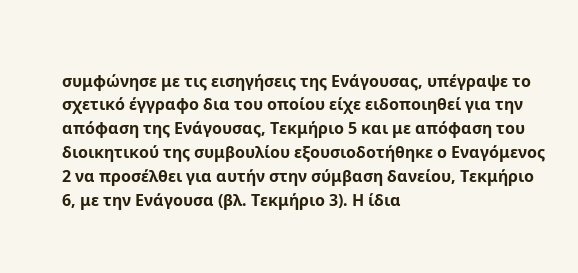συμφώνησε με τις εισηγήσεις της Ενάγουσας, υπέγραψε το σχετικό έγγραφο δια του οποίου είχε ειδοποιηθεί για την απόφαση της Ενάγουσας, Τεκμήριο 5 και με απόφαση του διοικητικού της συμβουλίου εξουσιοδοτήθηκε ο Εναγόμενος 2 να προσέλθει για αυτήν στην σύμβαση δανείου, Τεκμήριο 6, με την Ενάγουσα (βλ. Τεκμήριο 3). Η ίδια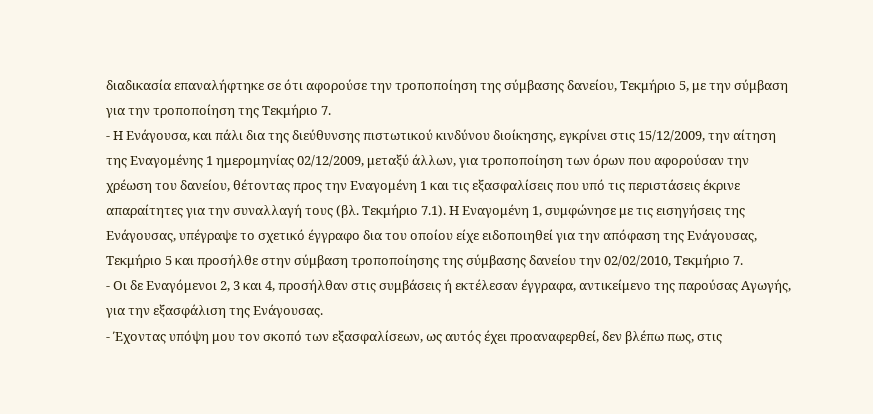διαδικασία επαναλήφτηκε σε ότι αφορούσε την τροποποίηση της σύμβασης δανείου, Τεκμήριο 5, με την σύμβαση για την τροποποίηση της Τεκμήριο 7.
- Η Ενάγουσα, και πάλι δια της διεύθυνσης πιστωτικού κινδύνου διοίκησης, εγκρίνει στις 15/12/2009, την αίτηση της Εναγομένης 1 ημερομηνίας 02/12/2009, μεταξύ άλλων, για τροποποίηση των όρων που αφορούσαν την χρέωση του δανείου, θέτοντας προς την Εναγομένη 1 και τις εξασφαλίσεις που υπό τις περιστάσεις έκρινε απαραίτητες για την συναλλαγή τους (βλ. Τεκμήριο 7.1). Η Εναγομένη 1, συμφώνησε με τις εισηγήσεις της Ενάγουσας, υπέγραψε το σχετικό έγγραφο δια του οποίου είχε ειδοποιηθεί για την απόφαση της Ενάγουσας, Τεκμήριο 5 και προσήλθε στην σύμβαση τροποποίησης της σύμβασης δανείου την 02/02/2010, Τεκμήριο 7.
- Οι δε Εναγόμενοι 2, 3 και 4, προσήλθαν στις συμβάσεις ή εκτέλεσαν έγγραφα, αντικείμενο της παρούσας Αγωγής, για την εξασφάλιση της Ενάγουσας.
- Έχοντας υπόψη μου τον σκοπό των εξασφαλίσεων, ως αυτός έχει προαναφερθεί, δεν βλέπω πως, στις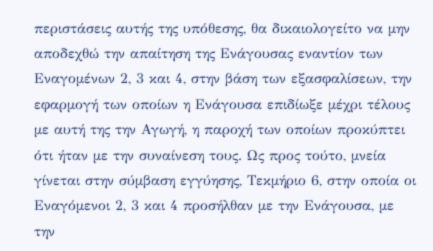περιστάσεις αυτής της υπόθεσης, θα δικαιολογείτο να μην αποδεχθώ την απαίτηση της Ενάγουσας εναντίον των Εναγομένων 2, 3 και 4, στην βάση των εξασφαλίσεων, την εφαρμογή των οποίων η Ενάγουσα επιδίωξε μέχρι τέλους με αυτή της την Αγωγή, η παροχή των οποίων προκύπτει ότι ήταν με την συναίνεση τους. Ως προς τούτο, μνεία γίνεται στην σύμβαση εγγύησης, Τεκμήριο 6, στην οποία οι Εναγόμενοι 2, 3 και 4 προσήλθαν με την Ενάγουσα, με την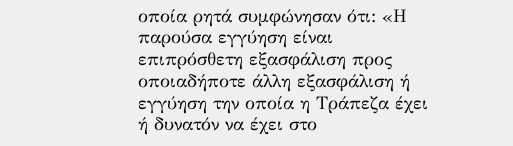οποία ρητά συμφώνησαν ότι: «Η παρούσα εγγύηση είναι επιπρόσθετη εξασφάλιση προς οποιαδήποτε άλλη εξασφάλιση ή εγγύηση την οποία η Τράπεζα έχει ή δυνατόν να έχει στο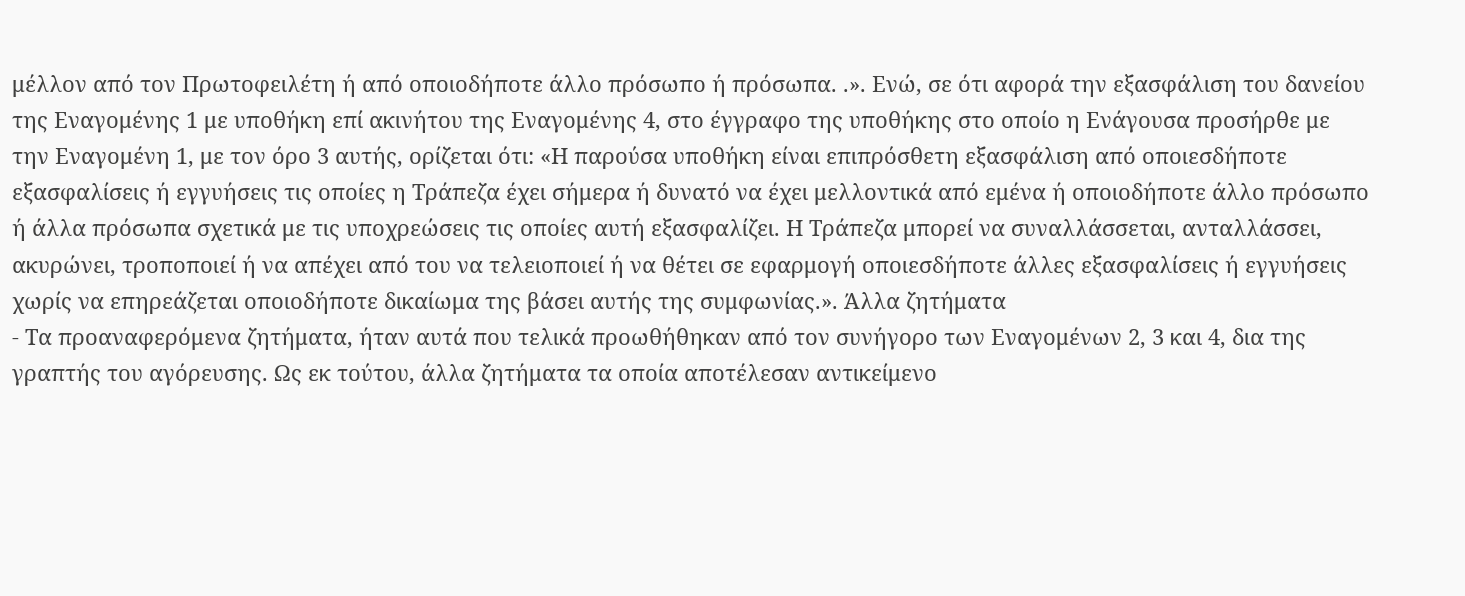μέλλον από τον Πρωτοφειλέτη ή από οποιοδήποτε άλλο πρόσωπο ή πρόσωπα. .». Ενώ, σε ότι αφορά την εξασφάλιση του δανείου της Εναγομένης 1 με υποθήκη επί ακινήτου της Εναγομένης 4, στο έγγραφο της υποθήκης στο οποίο η Ενάγουσα προσήρθε με την Εναγομένη 1, με τον όρο 3 αυτής, ορίζεται ότι: «Η παρούσα υποθήκη είναι επιπρόσθετη εξασφάλιση από οποιεσδήποτε εξασφαλίσεις ή εγγυήσεις τις οποίες η Τράπεζα έχει σήμερα ή δυνατό να έχει μελλοντικά από εμένα ή οποιοδήποτε άλλο πρόσωπο ή άλλα πρόσωπα σχετικά με τις υποχρεώσεις τις οποίες αυτή εξασφαλίζει. Η Τράπεζα μπορεί να συναλλάσσεται, ανταλλάσσει, ακυρώνει, τροποποιεί ή να απέχει από του να τελειοποιεί ή να θέτει σε εφαρμογή οποιεσδήποτε άλλες εξασφαλίσεις ή εγγυήσεις χωρίς να επηρεάζεται οποιοδήποτε δικαίωμα της βάσει αυτής της συμφωνίας.». Άλλα ζητήματα
- Τα προαναφερόμενα ζητήματα, ήταν αυτά που τελικά προωθήθηκαν από τον συνήγορο των Εναγομένων 2, 3 και 4, δια της γραπτής του αγόρευσης. Ως εκ τούτου, άλλα ζητήματα τα οποία αποτέλεσαν αντικείμενο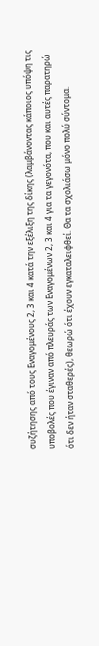συζήτησης από τους Εναγομένους 2, 3 και 4 κατά την εξέλιξη της δίκης (λαμβάνοντας κάποιος υπόψη τις υποβολές που έγιναν από πλευράς των Εναγομένων 2, 3 και 4 για τα γεγονότα, που και αυτές παρατηρώ ότι δεν ήταν σταθερές), θεωρώ ότι έχουν εγκαταλειφθεί. Θα τα σχολιάσω μόνο πολύ σύντομα.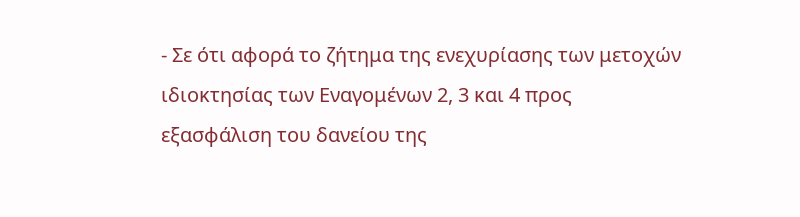- Σε ότι αφορά το ζήτημα της ενεχυρίασης των μετοχών ιδιοκτησίας των Εναγομένων 2, 3 και 4 προς εξασφάλιση του δανείου της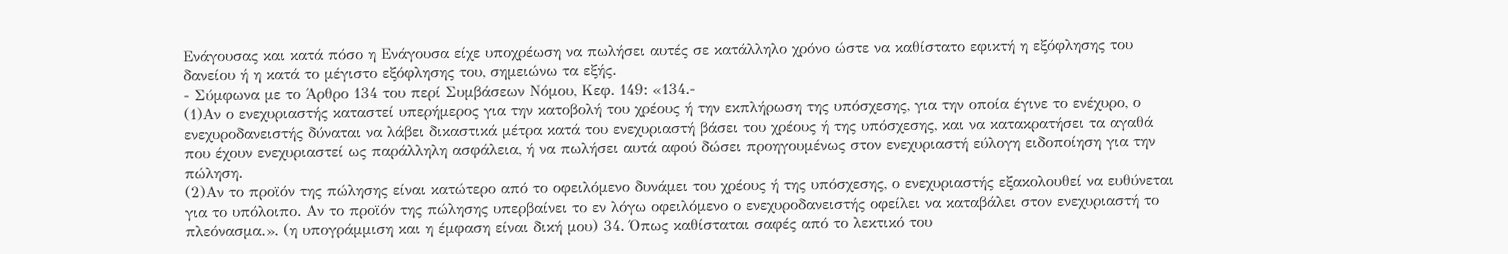Ενάγουσας και κατά πόσο η Ενάγουσα είχε υποχρέωση να πωλήσει αυτές σε κατάλληλο χρόνο ώστε να καθίστατο εφικτή η εξόφλησης του δανείου ή η κατά το μέγιστο εξόφλησης του, σημειώνω τα εξής.
- Σύμφωνα με το Άρθρο 134 του περί Συμβάσεων Νόμου, Κεφ. 149: «134.-
(1)Αν ο ενεχυριαστής καταστεί υπερήμερος για την κατοβολή του χρέους ή την εκπλήρωση της υπόσχεσης, για την οποία έγινε το ενέχυρο, ο ενεχυροδανειστής δύναται να λάβει δικαστικά μέτρα κατά του ενεχυριαστή βάσει του χρέους ή της υπόσχεσης, και να κατακρατήσει τα αγαθά που έχουν ενεχυριαστεί ως παράλληλη ασφάλεια, ή να πωλήσει αυτά αφού δώσει προηγουμένως στον ενεχυριαστή εύλογη ειδοποίηση για την πώληση.
(2)Αν το προϊόν της πώλησης είναι κατώτερο από το οφειλόμενο δυνάμει του χρέους ή της υπόσχεσης, ο ενεχυριαστής εξακολουθεί να ευθύνεται για το υπόλοιπο. Αν το προϊόν της πώλησης υπερβαίνει το εν λόγω οφειλόμενο ο ενεχυροδανειστής οφείλει να καταβάλει στον ενεχυριαστή το πλεόνασμα.». (η υπογράμμιση και η έμφαση είναι δική μου) 34. Όπως καθίσταται σαφές από το λεκτικό του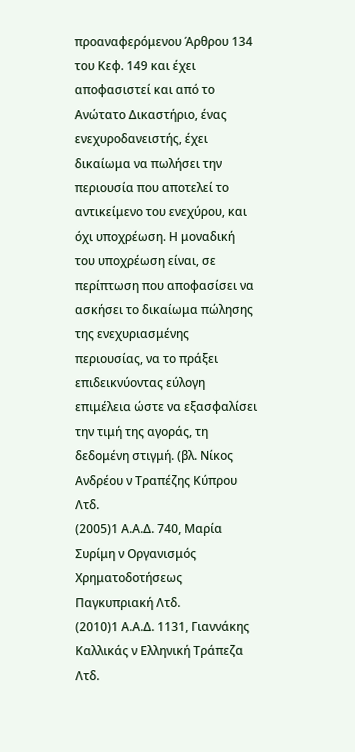προαναφερόμενου Άρθρου 134 του Κεφ. 149 και έχει αποφασιστεί και από το Ανώτατο Δικαστήριο, ένας ενεχυροδανειστής, έχει δικαίωμα να πωλήσει την περιουσία που αποτελεί το αντικείμενο του ενεχύρου, και όχι υποχρέωση. Η μοναδική του υποχρέωση είναι, σε περίπτωση που αποφασίσει να ασκήσει το δικαίωμα πώλησης της ενεχυριασμένης περιουσίας, να το πράξει επιδεικνύοντας εύλογη επιμέλεια ώστε να εξασφαλίσει την τιμή της αγοράς, τη δεδομένη στιγμή. (βλ. Νίκος Ανδρέου ν Τραπέζης Κύπρου Λτδ.
(2005)1 Α.Α.Δ. 740, Μαρία Συρίμη ν Οργανισμός Χρηματοδοτήσεως Παγκυπριακή Λτδ.
(2010)1 Α.Α.Δ. 1131, Γιαννάκης Καλλικάς ν Ελληνική Τράπεζα Λτδ.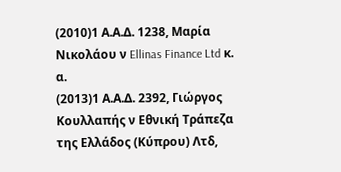(2010)1 Α.Α.Δ. 1238, Μαρία Νικολάου ν Ellinas Finance Ltd κ. α.
(2013)1 Α.Α.Δ. 2392, Γιώργος Κουλλαπής ν Εθνική Τράπεζα της Ελλάδος (Κύπρου) Λτδ,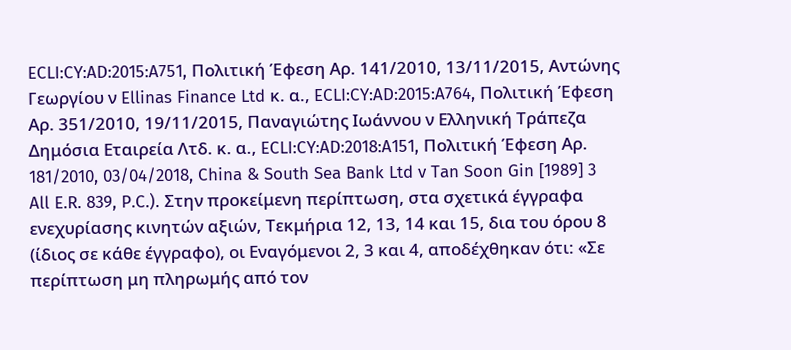ECLI:CY:AD:2015:A751, Πολιτική Έφεση Αρ. 141/2010, 13/11/2015, Αντώνης Γεωργίου ν Ellinas Finance Ltd κ. α., ECLI:CY:AD:2015:A764, Πολιτική Έφεση Αρ. 351/2010, 19/11/2015, Παναγιώτης Ιωάννου ν Ελληνική Τράπεζα Δημόσια Εταιρεία Λτδ. κ. α., ECLI:CY:AD:2018:A151, Πολιτική Έφεση Αρ. 181/2010, 03/04/2018, China & South Sea Bank Ltd v Tan Soon Gin [1989] 3 All E.R. 839, P.C.). Στην προκείμενη περίπτωση, στα σχετικά έγγραφα ενεχυρίασης κινητών αξιών, Τεκμήρια 12, 13, 14 και 15, δια του όρου 8 (ίδιος σε κάθε έγγραφο), οι Εναγόμενοι 2, 3 και 4, αποδέχθηκαν ότι: «Σε περίπτωση μη πληρωμής από τον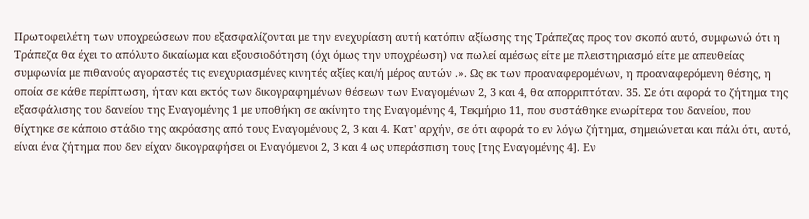Πρωτοφειλέτη των υποχρεώσεων που εξασφαλίζονται με την ενεχυρίαση αυτή κατόπιν αξίωσης της Τράπεζας προς τον σκοπό αυτό, συμφωνώ ότι η Τράπεζα θα έχει το απόλυτο δικαίωμα και εξουσιοδότηση (όχι όμως την υποχρέωση) να πωλεί αμέσως είτε με πλειστηριασμό είτε με απευθείας συμφωνία με πιθανούς αγοραστές τις ενεχυριασμένες κινητές αξίες και/ή μέρος αυτών .». Ως εκ των προαναφερομένων, η προαναφερόμενη θέσης, η οποία σε κάθε περίπτωση, ήταν και εκτός των δικογραφημένων θέσεων των Εναγομένων 2, 3 και 4, θα απορριπτόταν. 35. Σε ότι αφορά το ζήτημα της εξασφάλισης του δανείου της Εναγομένης 1 με υποθήκη σε ακίνητο της Εναγομένης 4, Τεκμήριο 11, που συστάθηκε ενωρίτερα του δανείου, που θίχτηκε σε κάποιο στάδιο της ακρόασης από τους Εναγομένους 2, 3 και 4. Κατ' αρχήν, σε ότι αφορά το εν λόγω ζήτημα, σημειώνεται και πάλι ότι, αυτό, είναι ένα ζήτημα που δεν είχαν δικογραφήσει οι Εναγόμενοι 2, 3 και 4 ως υπεράσπιση τους [της Εναγομένης 4]. Εν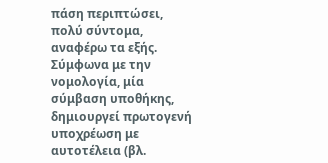πάση περιπτώσει, πολύ σύντομα, αναφέρω τα εξής. Σύμφωνα με την νομολογία, μία σύμβαση υποθήκης, δημιουργεί πρωτογενή υποχρέωση με αυτοτέλεια (βλ.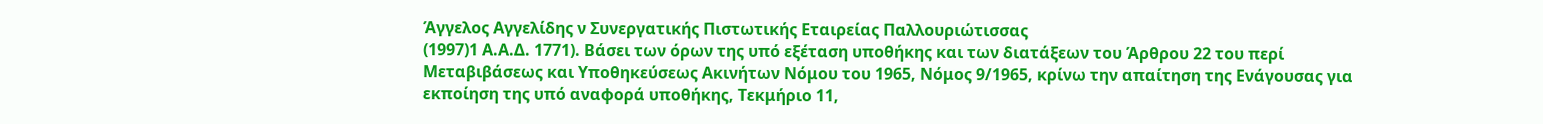Άγγελος Αγγελίδης ν Συνεργατικής Πιστωτικής Εταιρείας Παλλουριώτισσας
(1997)1 Α.Α.Δ. 1771). Βάσει των όρων της υπό εξέταση υποθήκης και των διατάξεων του Άρθρου 22 του περί Μεταβιβάσεως και Υποθηκεύσεως Ακινήτων Νόμου του 1965, Νόμος 9/1965, κρίνω την απαίτηση της Ενάγουσας για εκποίηση της υπό αναφορά υποθήκης, Τεκμήριο 11,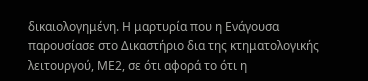δικαιολογημένη. Η μαρτυρία που η Ενάγουσα παρουσίασε στο Δικαστήριο δια της κτηματολογικής λειτουργού, ΜΕ2, σε ότι αφορά το ότι η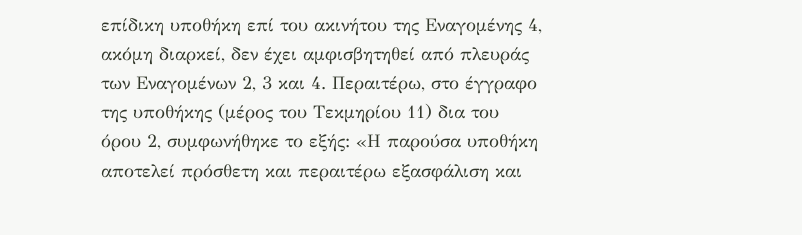επίδικη υποθήκη επί του ακινήτου της Εναγομένης 4, ακόμη διαρκεί, δεν έχει αμφισβητηθεί από πλευράς των Εναγομένων 2, 3 και 4. Περαιτέρω, στο έγγραφο της υποθήκης (μέρος του Τεκμηρίου 11) δια του όρου 2, συμφωνήθηκε το εξής: «Η παρούσα υποθήκη αποτελεί πρόσθετη και περαιτέρω εξασφάλιση και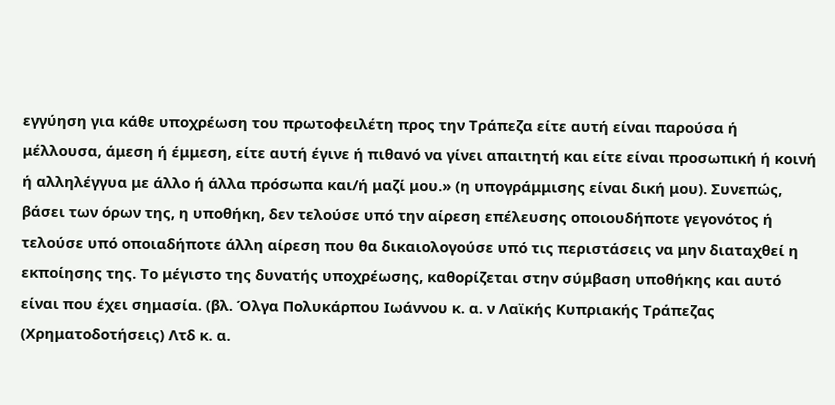εγγύηση για κάθε υποχρέωση του πρωτοφειλέτη προς την Τράπεζα είτε αυτή είναι παρούσα ή μέλλουσα, άμεση ή έμμεση, είτε αυτή έγινε ή πιθανό να γίνει απαιτητή και είτε είναι προσωπική ή κοινή ή αλληλέγγυα με άλλο ή άλλα πρόσωπα και/ή μαζί μου.» (η υπογράμμισης είναι δική μου). Συνεπώς, βάσει των όρων της, η υποθήκη, δεν τελούσε υπό την αίρεση επέλευσης οποιουδήποτε γεγονότος ή τελούσε υπό οποιαδήποτε άλλη αίρεση που θα δικαιολογούσε υπό τις περιστάσεις να μην διαταχθεί η εκποίησης της. Το μέγιστο της δυνατής υποχρέωσης, καθορίζεται στην σύμβαση υποθήκης και αυτό είναι που έχει σημασία. (βλ. Όλγα Πολυκάρπου Ιωάννου κ. α. ν Λαϊκής Κυπριακής Τράπεζας (Χρηματοδοτήσεις) Λτδ κ. α.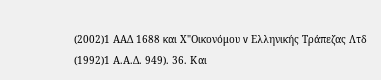(2002)1 ΑΑΔ 1688 και Χ"Οικονόμου v Ελληνικής Τράπεζας Λτδ
(1992)1 Α.Α.Δ. 949). 36. Και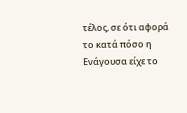τέλος, σε ότι αφορά το κατά πόσο η Ενάγουσα είχε το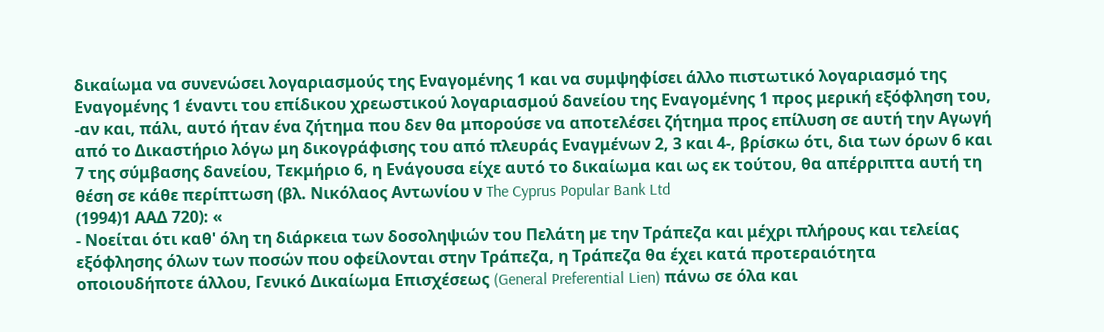δικαίωμα να συνενώσει λογαριασμούς της Εναγομένης 1 και να συμψηφίσει άλλο πιστωτικό λογαριασμό της Εναγομένης 1 έναντι του επίδικου χρεωστικού λογαριασμού δανείου της Εναγομένης 1 προς μερική εξόφληση του, -αν και, πάλι, αυτό ήταν ένα ζήτημα που δεν θα μπορούσε να αποτελέσει ζήτημα προς επίλυση σε αυτή την Αγωγή από το Δικαστήριο λόγω μη δικογράφισης του από πλευράς Εναγμένων 2, 3 και 4-, βρίσκω ότι, δια των όρων 6 και 7 της σύμβασης δανείου, Τεκμήριο 6, η Ενάγουσα είχε αυτό το δικαίωμα και ως εκ τούτου, θα απέρριπτα αυτή τη θέση σε κάθε περίπτωση (βλ. Νικόλαος Αντωνίου ν The Cyprus Popular Bank Ltd
(1994)1 ΑΑΔ 720): «
- Νοείται ότι καθ' όλη τη διάρκεια των δοσοληψιών του Πελάτη µε την Τράπεζα και μέχρι πλήρους και τελείας εξόφλησης όλων των ποσών που οφείλονται στην Τράπεζα, η Τράπεζα θα έχει κατά προτεραιότητα οποιουδήποτε άλλου, Γενικό Δικαίωμα Επισχέσεως (General Preferential Lien) πάνω σε όλα και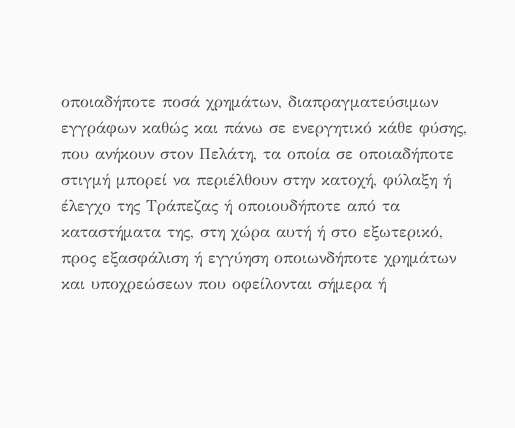οποιαδήποτε ποσά χρημάτων, διαπραγματεύσιμων εγγράφων καθώς και πάνω σε ενεργητικό κάθε φύσης, που ανήκουν στον Πελάτη, τα οποία σε οποιαδήποτε στιγμή μπορεί να περιέλθουν στην κατοχή, φύλαξη ή έλεγχο της Τράπεζας ή οποιουδήποτε από τα καταστήματα της, στη χώρα αυτή ή στο εξωτερικό, προς εξασφάλιση ή εγγύηση οποιωνδήποτε χρημάτων και υποχρεώσεων που οφείλονται σήμερα ή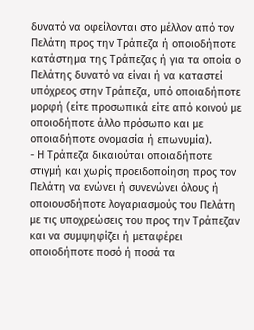δυνατό να οφείλονται στο μέλλον από τον Πελάτη προς την Τράπεζα ή οποιοδήποτε κατάστημα της Τράπεζας ή για τα οποία ο Πελάτης δυνατό να είναι ή να καταστεί υπόχρεος στην Τράπεζα, υπό οποιαδήποτε μορφή (είτε προσωπικά είτε από κοινού µε οποιοδήποτε άλλο πρόσωπο και µε οποιαδήποτε ονομασία ή επωνυμία).
- Η Τράπεζα δικαιούται οποιαδήποτε στιγμή και χωρίς προειδοποίηση προς τον Πελάτη να ενώνει ή συνενώνει όλους ή οποιουσδήποτε λογαριασμούς του Πελάτη µε τις υποχρεώσεις του προς την Τράπεζαν και να συµψηφίζει ή µεταφέρει οποιοδήποτε ποσό ή ποσά τα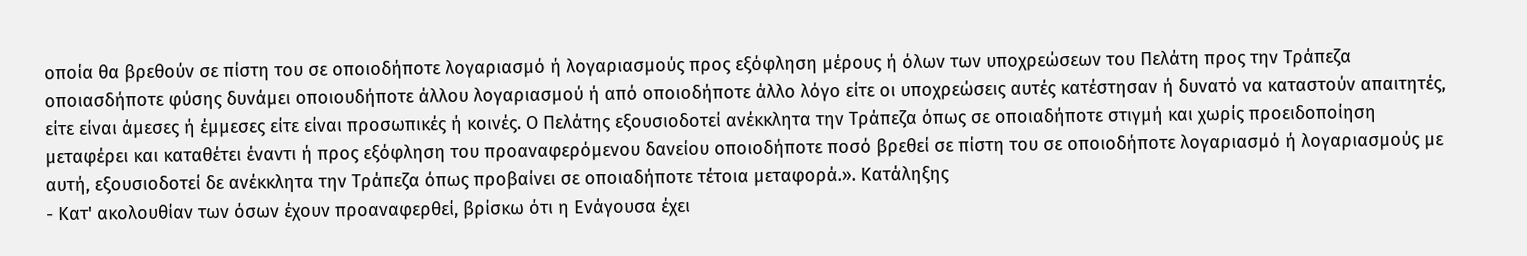οποία θα βρεθούν σε πίστη του σε οποιοδήποτε λογαριασµό ή λογαριασµούς προς εξόφληση µέρους ή όλων των υποχρεώσεων του Πελάτη προς την Τράπεζα οποιασδήποτε φύσης δυνάµει οποιουδήποτε άλλου λογαριασµού ή από οποιοδήποτε άλλο λόγο είτε οι υποχρεώσεις αυτές κατέστησαν ή δυνατό να καταστούν απαιτητές, είτε είναι άµεσες ή έµµεσες είτε είναι προσωπικές ή κοινές. Ο Πελάτης εξουσιοδοτεί ανέκκλητα την Τράπεζα όπως σε οποιαδήποτε στιγµή και χωρίς προειδοποίηση µεταφέρει και καταθέτει έναντι ή προς εξόφληση του προαναφερόµενου δανείου οποιοδήποτε ποσό βρεθεί σε πίστη του σε οποιοδήποτε λογαριασµό ή λογαριασµούς µε αυτή, εξουσιοδοτεί δε ανέκκλητα την Τράπεζα όπως προβαίνει σε οποιαδήποτε τέτοια µεταφορά.». Κατάληξης
- Κατ' ακολουθίαν των όσων έχουν προαναφερθεί, βρίσκω ότι η Ενάγουσα έχει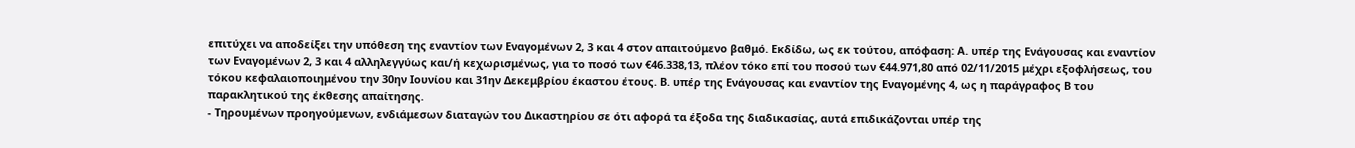επιτύχει να αποδείξει την υπόθεση της εναντίον των Εναγομένων 2, 3 και 4 στον απαιτούμενο βαθμό. Εκδίδω, ως εκ τούτου, απόφαση: Α. υπέρ της Ενάγουσας και εναντίον των Εναγομένων 2, 3 και 4 αλληλεγγύως και/ή κεχωρισμένως, για το ποσό των €46.338,13, πλέον τόκο επί του ποσού των €44.971,80 από 02/11/2015 μέχρι εξοφλήσεως, του τόκου κεφαλαιοποιημένου την 30ην Ιουνίου και 31ην Δεκεμβρίου έκαστου έτους. Β. υπέρ της Ενάγουσας και εναντίον της Εναγομένης 4, ως η παράγραφος Β του παρακλητικού της έκθεσης απαίτησης.
- Τηρουμένων προηγούμενων, ενδιάμεσων διαταγών του Δικαστηρίου σε ότι αφορά τα έξοδα της διαδικασίας, αυτά επιδικάζονται υπέρ της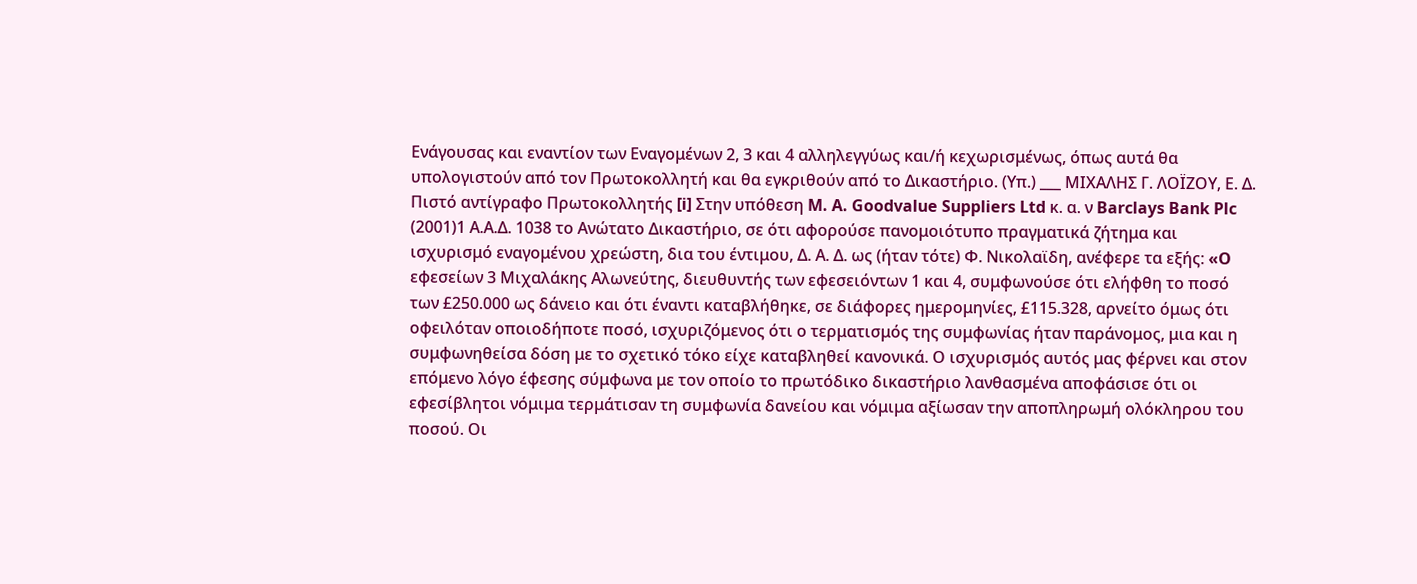Ενάγουσας και εναντίον των Εναγομένων 2, 3 και 4 αλληλεγγύως και/ή κεχωρισμένως, όπως αυτά θα υπολογιστούν από τον Πρωτοκολλητή και θα εγκριθούν από το Δικαστήριο. (Υπ.) ___ ΜΙΧΑΛΗΣ Γ. ΛΟΪΖΟΥ, Ε. Δ. Πιστό αντίγραφο Πρωτοκολλητής [i] Στην υπόθεση M. A. Goodvalue Suppliers Ltd κ. α. ν Barclays Bank Plc
(2001)1 Α.Α.Δ. 1038 το Ανώτατο Δικαστήριο, σε ότι αφορούσε πανομοιότυπο πραγματικά ζήτημα και ισχυρισμό εναγομένου χρεώστη, δια του έντιμου, Δ. Α. Δ. ως (ήταν τότε) Φ. Νικολαϊδη, ανέφερε τα εξής: «O εφεσείων 3 Μιχαλάκης Αλωνεύτης, διευθυντής των εφεσειόντων 1 και 4, συμφωνούσε ότι ελήφθη το ποσό των £250.000 ως δάνειο και ότι έναντι καταβλήθηκε, σε διάφορες ημερομηνίες, £115.328, αρνείτο όμως ότι οφειλόταν οποιοδήποτε ποσό, ισχυριζόμενος ότι ο τερματισμός της συμφωνίας ήταν παράνομος, μια και η συμφωνηθείσα δόση με το σχετικό τόκο είχε καταβληθεί κανονικά. Ο ισχυρισμός αυτός μας φέρνει και στον επόμενο λόγο έφεσης σύμφωνα με τον οποίο το πρωτόδικο δικαστήριο λανθασμένα αποφάσισε ότι οι εφεσίβλητοι νόμιμα τερμάτισαν τη συμφωνία δανείου και νόμιμα αξίωσαν την αποπληρωμή ολόκληρου του ποσού. Οι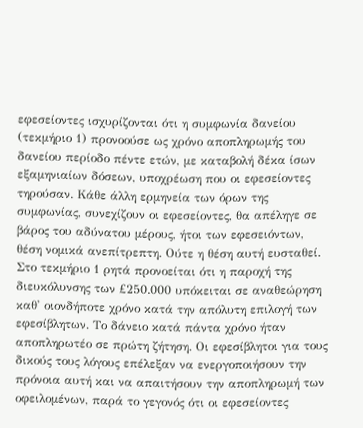εφεσείοντες ισχυρίζονται ότι η συμφωνία δανείου (τεκμήριο 1) προνοούσε ως χρόνο αποπληρωμής του δανείου περίοδο πέντε ετών, με καταβολή δέκα ίσων εξαμηνιαίων δόσεων, υποχρέωση που οι εφεσείοντες τηρούσαν. Κάθε άλλη ερμηνεία των όρων της συμφωνίας, συνεχίζουν οι εφεσείοντες, θα απέληγε σε βάρος του αδύνατου μέρους, ήτοι των εφεσειόντων, θέση νομικά ανεπίτρεπτη. Ούτε η θέση αυτή ευσταθεί. Στο τεκμήριο 1 ρητά προνοείται ότι η παροχή της διευκόλυνσης των £250.000 υπόκειται σε αναθεώρηση καθ' οιονδήποτε χρόνο κατά την απόλυτη επιλογή των εφεσίβλητων. Το δάνειο κατά πάντα χρόνο ήταν αποπληρωτέο σε πρώτη ζήτηση. Οι εφεσίβλητοι για τους δικούς τους λόγους επέλεξαν να ενεργοποιήσουν την πρόνοια αυτή και να απαιτήσουν την αποπληρωμή των οφειλομένων, παρά το γεγονός ότι οι εφεσείοντες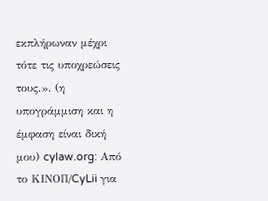εκπλήρωναν μέχρι τότε τις υποχρεώσεις τους.». (η υπογράμμιση και η έμφαση είναι δική μου) cylaw.org: Από το ΚΙΝOΠ/CyLii για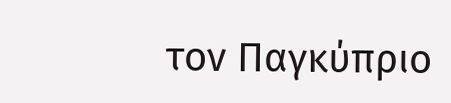τον Παγκύπριο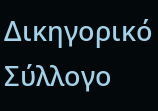Δικηγορικό Σύλλογο